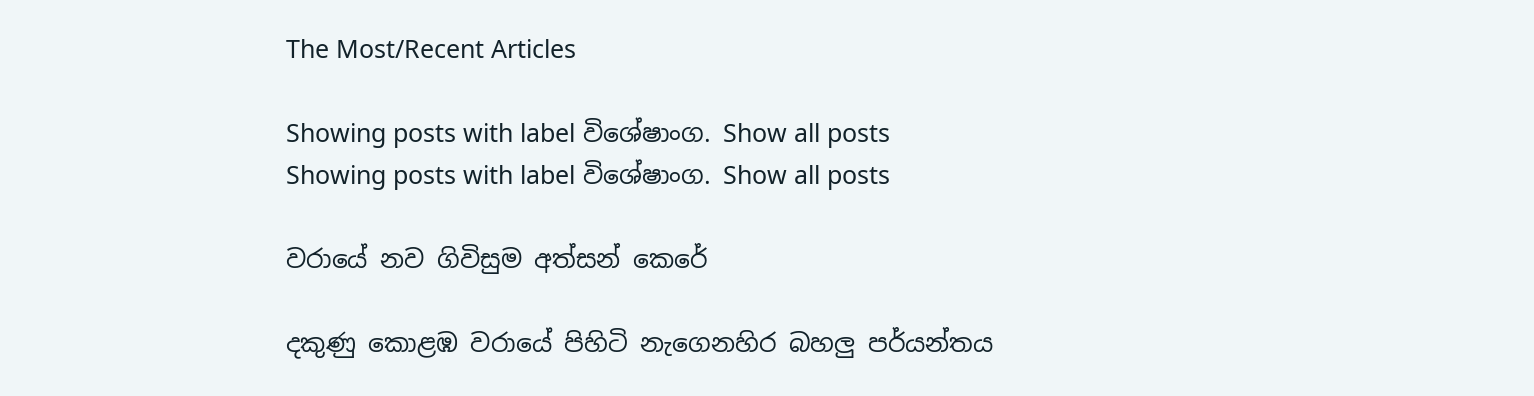The Most/Recent Articles

Showing posts with label විශේෂාංග. Show all posts
Showing posts with label විශේෂාංග. Show all posts

වරායේ නව ගිවිසුම අත්සන් කෙරේ

දකුණු කොළඹ වරායේ පිහිටි නැගෙනහිර බහලු පර්යන්තය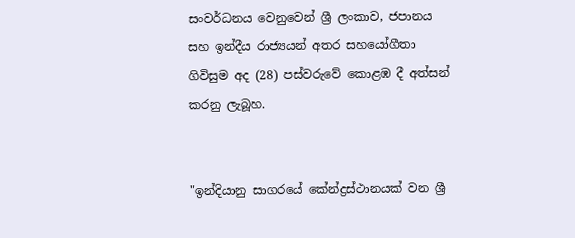සංවර්ධනය වෙනුවෙන් ශ්‍රී ලංකාව, ජපානය සහ ඉන්දීය රාජ්‍යයන් අතර සහයෝගීතා ගිවිසුම අද (28) පස්වරුවේ කොළඹ දී අත්සන් කරනු ලැබූහ.


"ඉන්දියානු සාගරයේ කේන්ද්‍රස්ථානයක් වන ශ්‍රී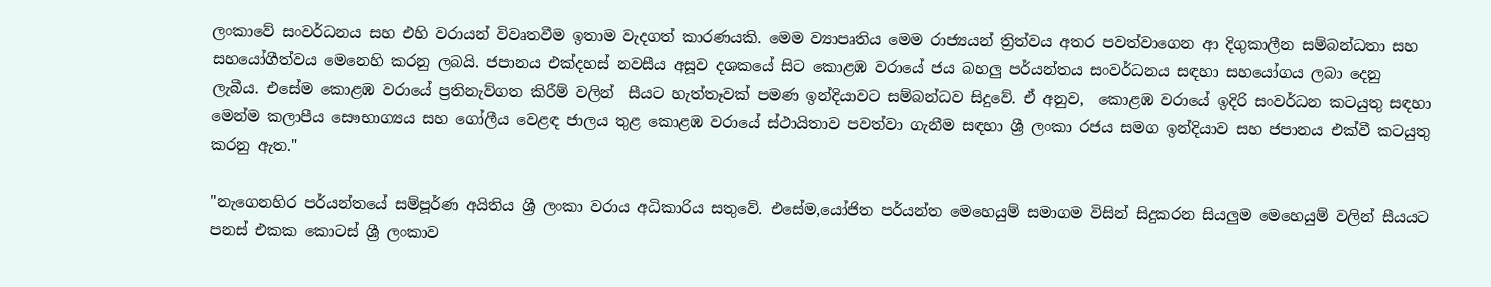ලංකාවේ සංවර්ධනය සහ එහි වරායන් විවෘතවීම ඉතාම වැදගත් කාරණයකි. මෙම ව්‍යාපෘතිය මෙම රාජ්‍යයන් ත්‍රිත්වය අතර පවත්වාගෙන ආ දිගුකාලීන සම්බන්ධතා සහ  සහයෝගීත්වය මෙනෙහි කරනු ලබයි. ජපානය එක්දහස් නවසීය අසූව දශකයේ සිට කොළඹ වරායේ ජය බහලු පර්යන්තය සංවර්ධනය සඳහා සහයෝගය ලබා දෙනු ලැබීය. එසේම කොළඹ වරායේ ප්‍රතිනැව්ගත කිරීම් වලින්  සීයට හැත්තෑවක් පමණ ඉන්දියාවට සම්බන්ධව සිදුවේ. ඒ අනුව,  කොළඹ වරායේ ඉදිරි සංවර්ධන කටයුතු සඳහා මෙන්ම කලාපීය සෞභාග්‍යය සහ ගෝලීය වෙළඳ ජාලය තුළ කොළඹ වරායේ ස්ථායිතාව පවත්වා ගැනීම සඳහා ශ්‍රී ලංකා රජය සමග ඉන්දියාව සහ ජපානය එක්වී කටයුතු කරනු ඇත."

"නැගෙනහිර පර්යන්තයේ සම්පූර්ණ අයිතිය ශ්‍රී ලංකා වරාය අධිකාරිය සතුවේ. එසේම,යෝජිත පර්යන්ත මෙහෙයුම් සමාගම විසින් සිදුකරන සියලුම මෙහෙයුම් වලින් සීයයට පනස් එකක කොටස් ශ්‍රී ලංකාව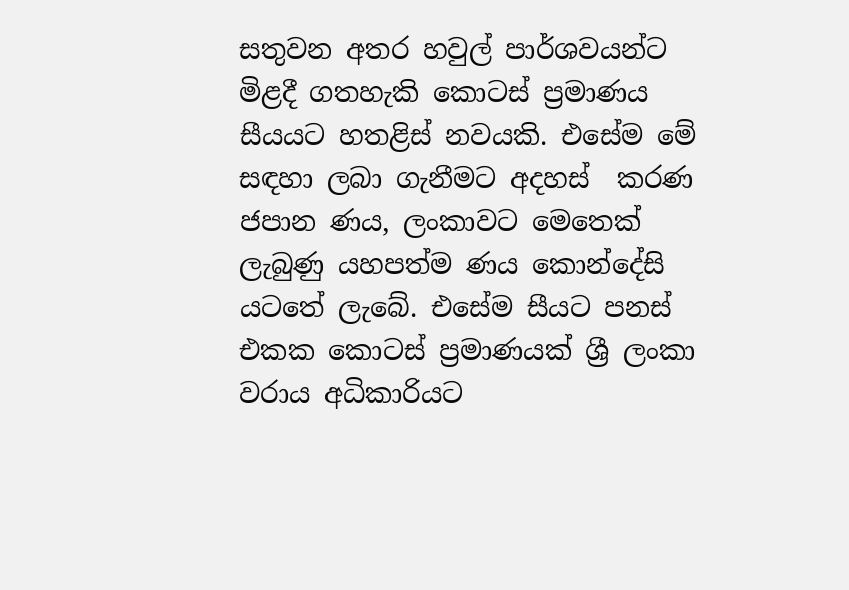සතුවන අතර හවුල් පාර්ශවයන්ට මිළදී ගතහැකි කොටස් ප්‍රමාණය සීයයට හතළිස් නවයකි. එසේම මේ සඳහා ලබා ගැනීමට අදහස්  කරණ ජපාන ණය, ලංකාවට මෙතෙක් ලැබුණු යහපත්ම ණය කොන්දේසි යටතේ ලැබේ. එසේම සීයට පනස් එකක කොටස් ප්‍රමාණයක් ශ්‍රී ලංකා වරාය අධිකාරියට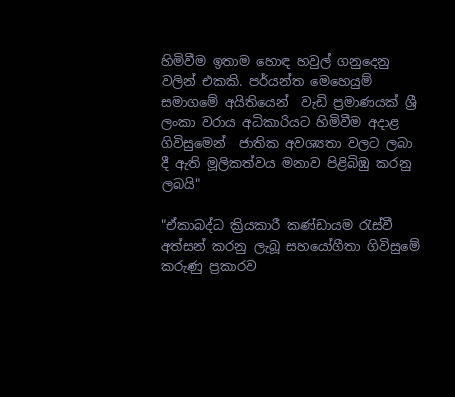හිමිවීම ඉතාම හොඳ හවුල් ගනුදෙනු වලින් එකකි. පර්යන්ත මෙහෙයුම් සමාගමේ අයිතියෙන්  වැඩි ප්‍රමාණයක් ශ්‍රී ලංකා වරාය අධිකාරියට හිමිවීම අදාළ ගිවිසුමෙන්  ජාතික අවශ්‍යතා වලට ලබා දී ඇති මූලිකත්වය මනාව පිළිබිඹු කරනු ලබයි"

"ඒකාබද්ධ ක්‍රියකාරී කණ්ඩායම රැස්වී අත්සන් කරනු ලැබූ සහයෝගීතා ගිවිසුමේ කරුණු ප්‍රකාරව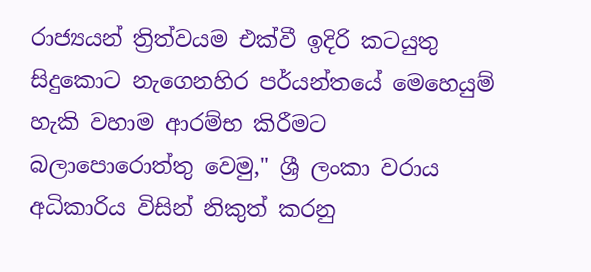රාජ්‍යයන් ත්‍රිත්වයම එක්වී ඉදිරි කටයුතු සිදුකොට නැගෙනහිර පර්යන්තයේ මෙහෙයුම් හැකි වහාම ආරම්භ කිරීමට බලාපොරොත්තු වෙමු," ශ්‍රී ලංකා වරාය අධිකාරිය විසින් නිකුත් කරනු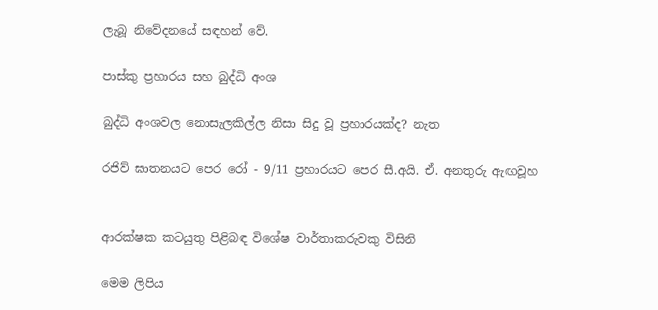ලැබූ නිවේදනයේ සඳහන් වේ.

පාස්කු ප්‍රහාරය සහ බුද්ධි අංශ

බුද්ධි අංශවල නොසැලකිල්ල නිසා සිදු වූ ප්‍රහාරයක්ද? නැත

රජිව් ඝාතනයට පෙර රෝ - 9/11 ප්‍රහාරයට පෙර සී.අයි. ඒ. අනතුරු ඇඟවූහ


ආරක්ෂක කටයුතු පිළිබඳ විශේෂ වාර්තාකරුවකු විසිනි

මෙම ලිපිය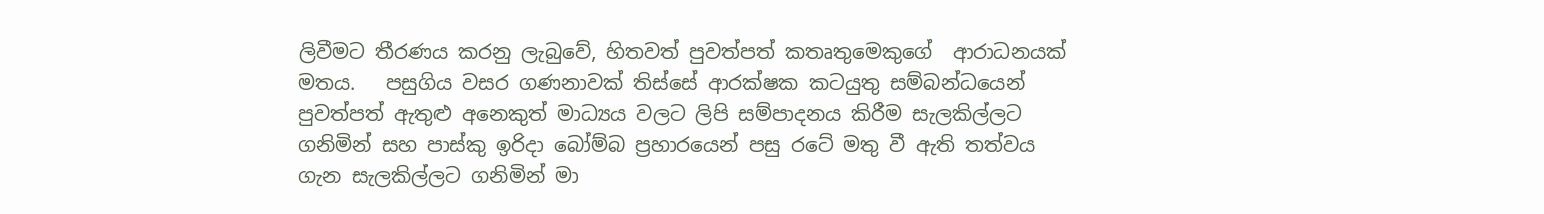ලිවීමට තීරණය කරනු ලැබුවේ, හිතවත් පුවත්පත් කතෘතුමෙකුගේ  ආරාධනයක් මතය.   පසුගිය වසර ගණනාවක් තිස්සේ ආරක්ෂක කටයුතු සම්බන්ධයෙන් පුවත්පත් ඇතුළු අනෙකුත් මාධ්‍යය වලට ලිපි සම්පාදනය කිරීම සැලකිල්ලට ගනිමින් සහ පාස්කු ඉරිදා බෝම්බ ප්‍රහාරයෙන් පසු රටේ මතු වී ඇති තත්වය ගැන සැලකිල්ලට ගනිමින් මා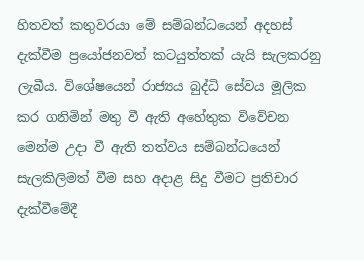හිතවත් කතුවරයා මේ සම්බන්ධයෙන් අදහස් දැක්වීම ප්‍රයෝජනවත් කටයුත්තක් යැයි සැලකරනු ලැබීය. විශේෂයෙන් රාජ්‍යය බුද්ධි සේවය මූලික කර ගනිමින් මතු වී ඇති අහේතුක විවේචන මෙන්ම උදා වී ඇති තත්වය සම්බන්ධයෙන් සැලකිලිමත් වීම සහ අදාළ සිදු වීමට ප්‍රතිචාර දැක්වීමේදී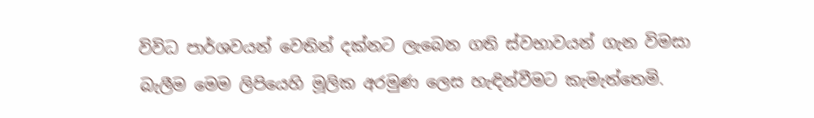විවිධ පාර්ශවයන් වෙතින් දක්නට ලැබෙන ගති ස්වභාවයන් ගැන විමසා බැලීම මෙම ලිපියෙහි මූලික අරමුණ ලෙස හැඳින්වීමට කැමැත්තෙමි.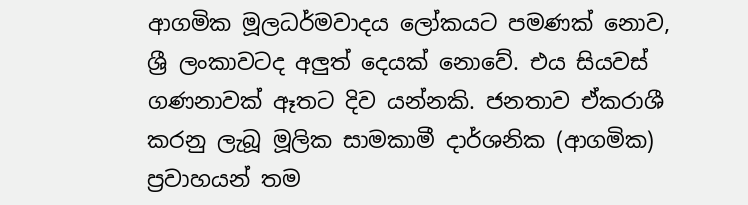ආගමික මූලධර්මවාදය ලෝකයට පමණක් නොව, ශ්‍රී ලංකාවටද අලුත් දෙයක් නොවේ. එය සියවස් ගණනාවක් ඈතට දිව යන්නකි. ජනතාව ඒකරාශී කරනු ලැබූ මූලික සාමකාමී දාර්ශනික (ආගමික) ප්‍රවාහයන් තම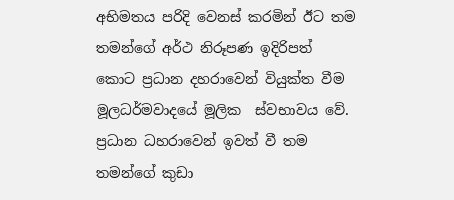අභිමතය පරිදි වෙනස් කරමින් ඊට තම තමන්ගේ අර්ථ නිරූපණ ඉදිරිපත් කොට ප්‍රධාන දහරාවෙන් වියුක්ත වීම මූලධර්මවාදයේ මූලික  ස්වභාවය වේ. ප්‍රධාන ධහරාවෙන් ඉවත් වී තම තමන්ගේ කුඩා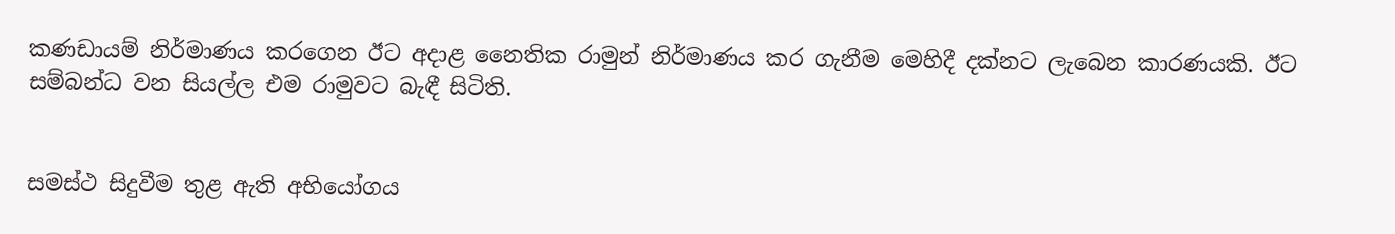කණඩායම් නිර්මාණය කරගෙන ඊට අදාළ නෛතික රාමුන් නිර්මාණය කර ගැනීම මෙහිදී දක්නට ලැබෙන කාරණයකි. ඊට සම්බන්ධ වන සියල්ල එම රාමුවට බැඳී සිටිති.


සමස්ථ සිදුවීම තුළ ඇති අභියෝගය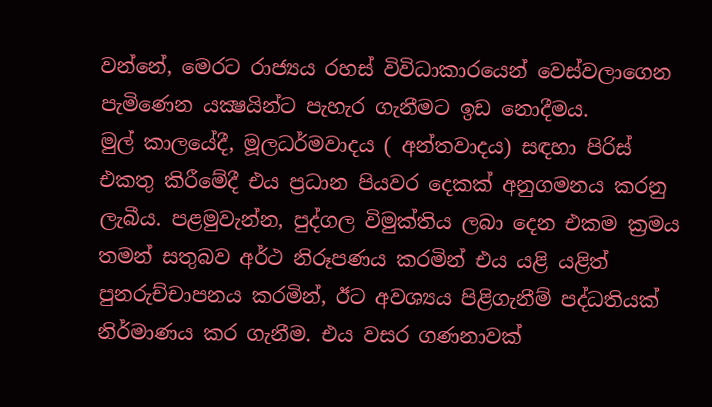වන්නේ, මෙරට රාජ්‍යය රහස් විවිධාකාරයෙන් වෙස්වලාගෙන පැමිණෙන යක්‍ෂයින්ට පැහැර ගැනීමට ඉඩ නොදීමය.
මුල් කාලයේදී, මූලධර්මවාදය ( අන්තවාදය) සඳහා පිරිස් එකතු කිරීමේදී එය ප්‍රධාන පියවර දෙකක් අනුගමනය කරනු ලැබීය. පළමුවැන්න, පුද්ගල විමුක්තිය ලබා දෙන එකම ක්‍රමය තමන් සතුබව අර්ථ නිරූපණය කරමින් එය යළි යළිත් පුනරුච්චාපනය කරමින්, ඊට අවශ්‍යය පිළිගැනීම් පද්ධතියක් නිර්මාණය කර ගැනීම. එය වසර ගණනාවක්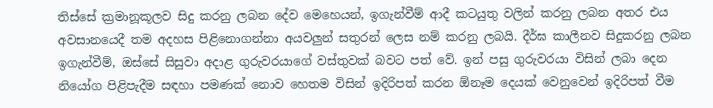තිස්සේ ක්‍රමානූකූලව සිදු කරනු ලබන දේව මෙහෙයන්, ඉගැන්වීම් ආදී කටයුතු වලින් කරනු ලබන අතර එය අවසානයෙදී තම අදහස පිළිනොගන්නා අයවලුන් සතුරන් ලෙස නම් කරනු ලබයි. දීර්ඝ කාලීනව සිදුකරනු ලබන ඉගැන්වීම්, ඔස්සේ සිසුවා අදාළ ගුරුවරයාගේ වස්තුවක් බවට පත් වේ. ඉන් පසු ගුරුවරයා විසින් ලබා දෙන නියෝග පිළිපැදීම සඳහා පමණක් නොව හෙතම විසින් ඉදිරිපත් කරන ඕනෑම දෙයක් වෙනුවෙන් ඉදිරිපත් වීම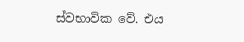ස්වභාවික වේ. එය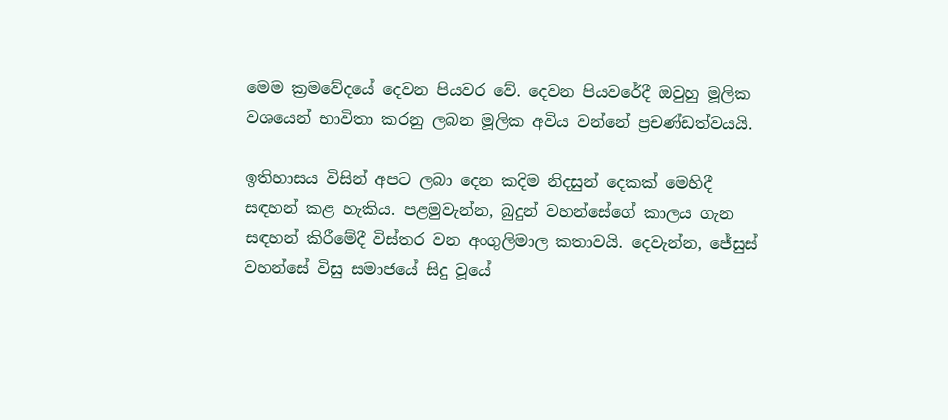මෙම ක්‍රමවේදයේ දෙවන පියවර වේ. දෙවන පියවරේදී ඔවුහු මූලික වශයෙන් භාවිතා කරනු ලබන මූලික අවිය වන්නේ ප්‍රචණ්ඩත්වයයි.

ඉතිහාසය විසින් අපට ලබා දෙන කදිම නිදසුන් දෙකක් මෙහිදී සඳහන් කළ හැකිය. පළමුවැන්න, බුදුන් වහන්සේගේ කාලය ගැන සඳහන් කිරීමේදී විස්තර වන අංගුලිමාල කතාවයි. දෙවැන්න, ජේසුස් වහන්සේ විසු සමාජයේ සිදු වූයේ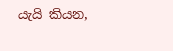යැයි කියන,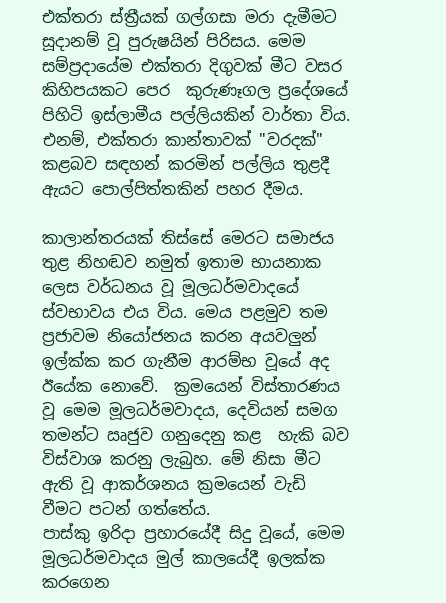එක්තරා ස්ත්‍රීයක් ගල්ගසා මරා දැමීමට සූදානම් වූ පුරුෂයින් පිරිසය. මෙම සම්ප්‍රදායේම එක්තරා දිගුවක් මීට වසර කිහිපයකට පෙර  කුරුණෑගල ප්‍රදේශයේ පිහිටි ඉස්ලාමීය පල්ලියකින් වාර්තා විය. එනම්, එක්තරා කාන්තාවක් "වරදක්" කළබව සඳහන් කරමින් පල්ලිය තුළදී ඇයට පොල්පිත්තකින් පහර දීමය.

කාලාන්තරයක් තිස්සේ මෙරට සමාජය තුළ නිහඬව නමුත් ඉතාම භායනාක ලෙස වර්ධනය වූ මූලධර්මවාදයේ ස්වභාවය එය විය. මෙය පළමුව තම ප්‍රජාවම නියෝජනය කරන අයවලුන් ඉල්ක්ක කර ගැනීම ආරම්භ වූයේ අද ඊයේක නොවේ.  ක්‍රමයෙන් විස්තාරණය වූ මෙම මූලධර්මවාදය, දෙවියන් සමග තමන්ට ඍජුව ගනුදෙනු කළ  හැකි බව විස්වාශ කරනු ලැබුහ. මේ නිසා මීට ඇති වූ ආකර්ශනය ක්‍රමයෙන් වැඩි වීමට පටන් ගත්තේය.
පාස්කු ඉරිදා ප්‍රහාරයේදී සිදු වූයේ, මෙම මූලධර්මවාදය මුල් කාලයේදී ඉලක්ක කරගෙන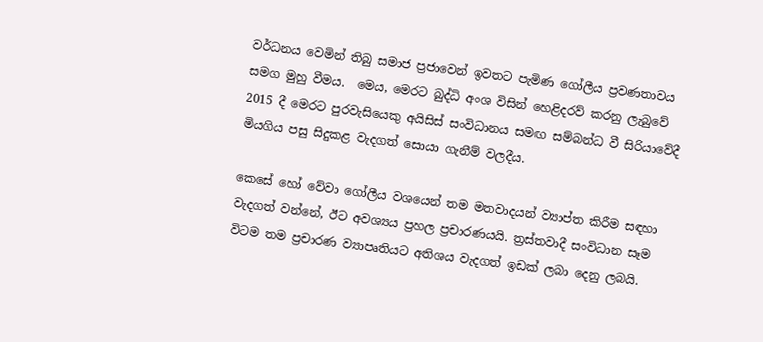වර්ධනය වෙමින් තිබු සමාජ ප්‍රජාවෙන් ඉවතට පැමිණ ගෝලීය ප්‍රවණතාවය සමග මුහු වීමය.  මෙය, මෙරට බුද්ධි අංශ විසින් හෙළිදරව් කරනු ලැබුවේ 2015 දී මෙරට පුරවැසියෙකු අයිසිස් සංවිධානය සමඟ සම්බන්ධ වී සිරියාවේදී මියගිය පසු සිදුකළ වැදගත් සොයා ගැනීම් වලදීය.

කෙසේ හෝ වේවා ගෝලීය වශයෙන් තම මතවාදයන් ව්‍යාප්ත කිරීම සඳහා වැදගත් වන්නේ, ඊට අවශ්‍යය ප්‍රහල ප්‍රචාරණයයි. ත්‍රස්තවාදී සංවිධාන සෑම විටම තම ප්‍රචාරණ ව්‍යාපෘතියට අතිශය වැදගත් ඉඩක් ලබා දෙනු ලබයි.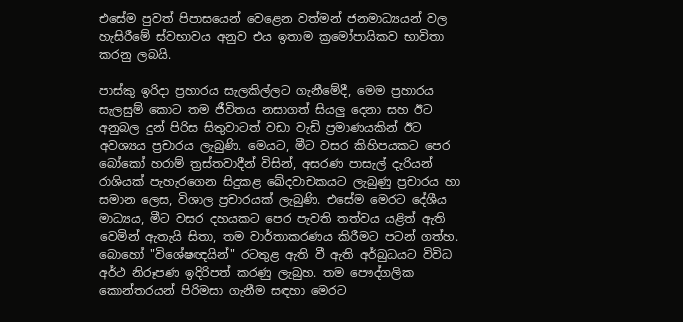එසේම පුවත් පිපාසයෙන් වෙළෙන වත්මන් ජනමාධ්‍යයන් වල හැසිරීමේ ස්වභාවය අනුව එය ඉතාම ක්‍රමෝපායිකව භාවිතා කරනු ලබයි.

පාස්කු ඉරිදා ප්‍රහාරය සැලකිල්ලට ගැනීමේදී, මෙම ප්‍රහාරය සැලසුම් කොට තම ජීවිතය නසාගත් සියලු දෙනා සහ ඊට අනුබල දුන් පිරිස සිතුවාටත් වඩා වැඩි ප්‍රමාණයකින් ඊට අවශ්‍යය ප්‍රචාරය ලැබුණි. මෙයට, මීට වසර කිහිපයකට පෙර බෝකෝ හරාම් ත්‍රස්තවාදීන් විසින්, අසරණ පාසැල් දැරියන් රාශියක් පැහැරගෙන සිදුකළ ඛේදවාචකයට ලැබුණු ප්‍රචාරය හා සමාන ලෙස, විශාල ප්‍රචාරයක් ලැබුණි. එසේම මෙරට දේශීය මාධ්‍යය, මීට වසර දහයකට පෙර පැවති තත්වය යළිත් ඇති වෙමින් ඇතැයි සිතා, තම වාර්තාකරණය කිරීමට පටන් ගත්හ. බොහෝ "විශේෂඥයින්" රටතුළ ඇති වී ඇති අර්බුධයට විවිධ අර්ථ නිරූපණ ඉදිරිපත් කරණු ලැබුහ. තම පෞද්ගලික කොන්තරයන් පිරිමසා ගැනීම සඳහා මෙරට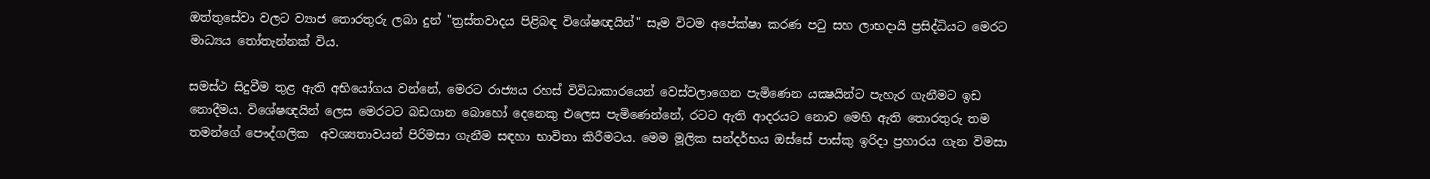ඔත්තුසේවා වලට ව්‍යාජ තොරතුරු ලබා දුන් "ත්‍රස්තවාදය පිළිබඳ විශේෂඥයින්" සෑම විටම අපේක්ෂා කරණ පටු සහ ලාභදායි ප්‍රසිද්ධියට මෙරට මාධ්‍යය තෝතැන්නක් විය.

සමස්ථ සිදුවීම තුළ ඇති අභියෝගය වන්නේ, මෙරට රාජ්‍යය රහස් විවිධාකාරයෙන් වෙස්වලාගෙන පැමිණෙන යක්‍ෂයින්ට පැහැර ගැනීමට ඉඩ නොදීමය. විශේෂඥයින් ලෙස මෙරටට බඩගාන බොහෝ දෙනෙකු එලෙස පැමිණෙන්නේ, රටට ඇති ආදරයට නොව මෙහි ඇති තොරතුරු තම තමන්ගේ පෞද්ගලික  අවශ්‍යතාවයන් පිරිමසා ගැනීම සඳහා භාවිතා කිරීමටය. මෙම මූලික සන්දර්භය ඔස්සේ පාස්කු ඉරිදා ප්‍රහාරය ගැන විමසා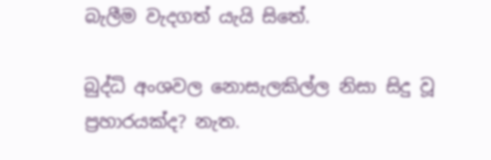බැලීම වැදගත් යැයි සිතේ.

බුද්ධි අංශවල නොසැලකිල්ල නිසා සිදු වූ ප්‍රහාරයක්ද? නැත.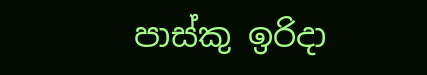පාස්කු ඉරිදා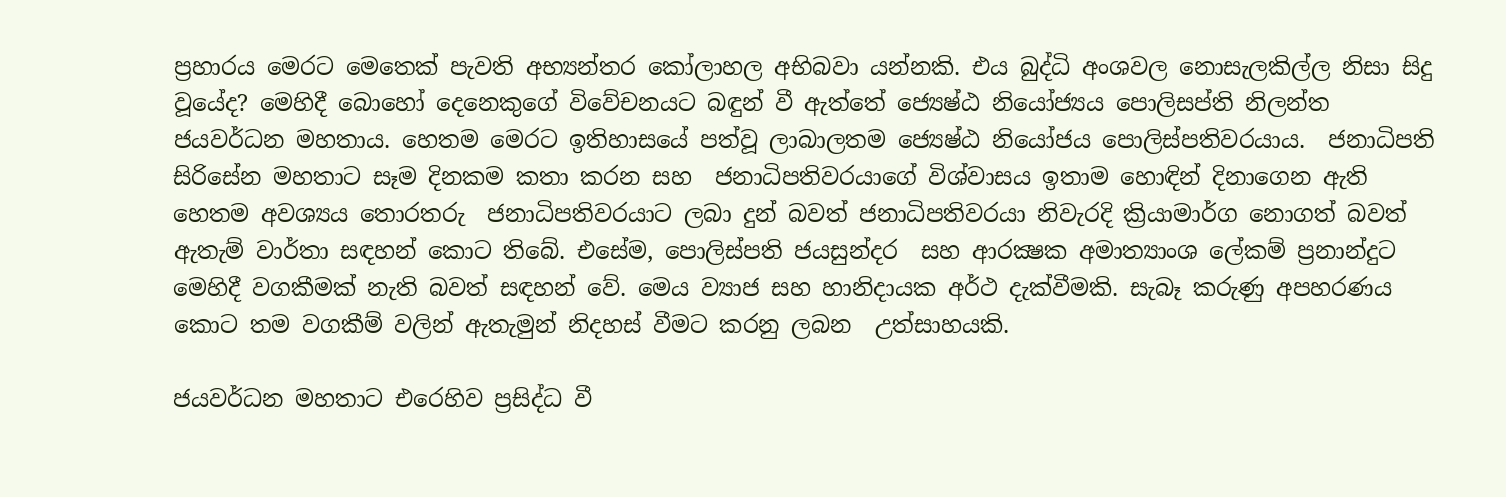ප්‍රහාරය මෙරට මෙතෙක් පැවති අභ්‍යන්තර කෝලාහල අභිබවා යන්නකි. එය බුද්ධි අංශවල නොසැලකිල්ල නිසා සිදු වූයේද? මෙහිදී බොහෝ දෙනෙකුගේ විවේචනයට බඳුන් වී ඇත්තේ ජ්‍යෙෂ්ඨ නියෝජ්‍යය පොලිසප්ති නිලන්ත ජයවර්ධන මහතාය. හෙතම මෙරට ඉතිහාසයේ පත්වූ ලාබාලතම ජ්‍යෙෂ්ඨ නියෝජය පොලිස්පතිවරයාය.  ජනාධිපති සිරිසේන මහතාට සෑම දිනකම කතා කරන සහ  ජනාධිපතිවරයාගේ විශ්වාසය ඉතාම හොඳින් දිනාගෙන ඇති හෙතම අවශ්‍යය තොරතරු  ජනාධිපතිවරයාට ලබා දුන් බවත් ජනාධිපතිවරයා නිවැරදි ක්‍රියාමාර්ග නොගත් බවත් ඇතැම් වාර්තා සඳහන් කොට තිබේ. එසේම, පොලිස්පති ජයසුන්දර  සහ ආරක්‍ෂක අමාත්‍යාංශ ලේකම් ප්‍රනාන්දුට මෙහිදී වගකීමක් නැති බවත් සඳහන් වේ. මෙය ව්‍යාජ සහ හානිදායක අර්ථ දැක්වීමකි. සැබෑ කරුණු අපහරණය කොට තම වගකීම් වලින් ඇතැමුන් නිදහස් වීමට කරනු ලබන  උත්සාහයකි.

ජයවර්ධන මහතාට එරෙහිව ප්‍රසිද්ධ වී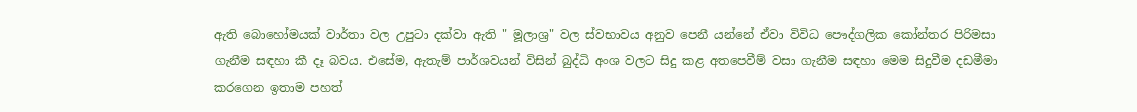ඇති බොහෝමයක් වාර්තා වල උපුටා දක්වා ඇති " මූලාශ්‍ර" වල ස්වභාවය අනුව පෙනී යන්නේ ඒවා විවිධ පෞද්ගලික කෝන්තර පිරිමසා ගැනීම සඳහා කී දෑ බවය. එසේම, ඇතැම් පාර්ශවයන් විසින් බුද්ධි අංශ වලට සිදු කළ අතපෙවීම් වසා ගැනීම සඳහා මෙම සිදුවීම දඩමීමා කරගෙන ඉතාම පහත්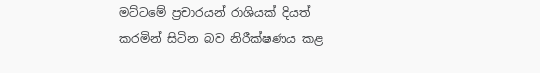මට්ටමේ ප්‍රචාරයන් රාශියක් දියත් කරමින් සිටින බව නිරීක්ෂණය කළ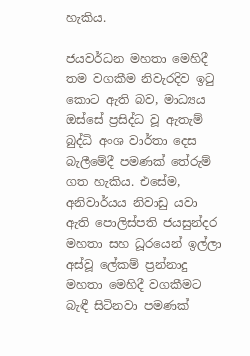හැකිය.

ජයවර්ධන මහතා මෙහිදී තම වගකීම නිවැරදිව ඉටු කොට ඇති බව, මාධ්‍යය ඔස්සේ ප්‍රසිද්ධ වූ ඇතැම් බුද්ධි අංශ වාර්තා දෙස බැලීමේදී පමණක් තේරුම් ගත හැකිය. එසේම, අනිවාර්යය නිවාඩු යවා ඇති පොලිස්පති ජයසුන්දර මහතා සහ ධූරයෙන් ඉල්ලා අස්වූ ලේකම් ප්‍රන්නාදු මහතා මෙහිදී වගකීමට බැඳී සිටිනවා පමණක්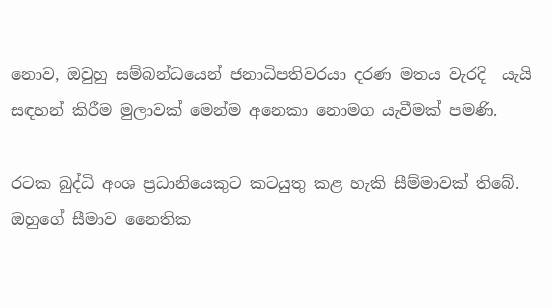නොව, ඔවුහු සම්බන්ධයෙන් ජනාධිපතිවරයා දරණ මතය වැරදි  යැයි සඳහන් කිරීම මුලාවක් මෙන්ම අනෙකා නොමග යැවීමක් පමණි.

රටක බුද්ධි අංශ ප්‍රධානියෙකුට කටයුතු කළ හැකි සීම්මාවක් තිබේ. ඔහුගේ සීමාව නෛතික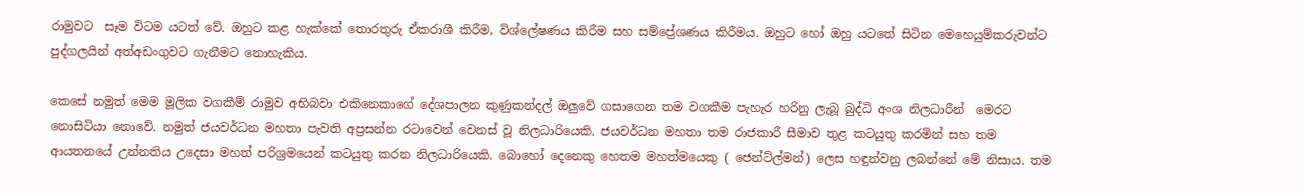රාමුවට  සෑම විටම යටත් වේ. ඔහුට කළ හැක්කේ තොරතුරු ඒකරාශී කිරීම, විශ්ලේෂණය කිරීම සහ සම්ප්‍රේශණය කිරීමය. ඔහුට හෝ ඔහු යටතේ සිටින මෙහෙයුම්කරුවන්ට පුද්ගලයින් අත්අඩංගුවට ගැනීමට නොහැකිය.

කෙසේ නමුත් මෙම මූලික වගකීම් රාමුව අභිබවා එකිනෙකාගේ දේශපාලන කුණුකන්දල් ඔලුවේ ගසාගෙන තම වගකීම පැහැර හරිනු ලැබූ බුද්ධි අංශ නිලධාරීන්  මෙරට නොසිටියා නොවේ. නමුත් ජයවර්ධන මහතා පැවති අප්‍රසන්න රටාවෙන් වෙනස් වූ නිලධාරියෙකි. ජයවර්ධන මහතා තම රාජකාරී සීමාව තුළ කටයුතු කරමින් සහ තම ආයතනයේ උන්නතිය උදෙසා මහත් පරිශ්‍රමයෙන් කටයුතු කරන නිලධාරියෙකි. බොහෝ දෙනෙකු හෙතම මහත්මයෙකු ( ජෙන්ට්ල්මන්) ලෙස හඳුන්වනු ලබන්නේ මේ නිසාය. තම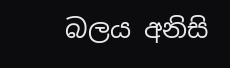බලය අනිසි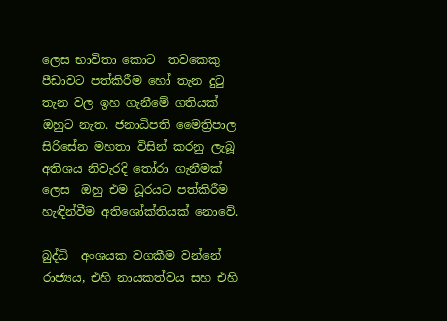ලෙස භාවිතා කොට  තවකෙකු පීඩාවට පත්කිරීම හෝ තැන දුටු තැන වල ඉහ ගැනීමේ ගතියක් ඔහුට නැත. ජනාධිපති මෛත්‍රිපාල සිරිසේන මහතා විසින් කරනු ලැබූ  අතිශය නිවැරදි තෝරා ගැනීමක් ලෙස  ඔහු එම ධූරයට පත්කිරීම හැඳින්වීම අතිශෝක්තියක් නොවේ.

බුද්ධි  අංශයක වගකීම වන්නේ රාජ්‍යය, එහි නායකත්වය සහ එහි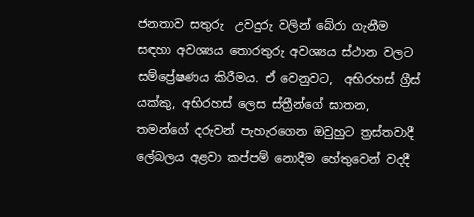ජනතාව සතුරු  උවදුරු වලින් බේරා ගැනීම සඳහා අවශ්‍යය තොරතුරු අවශ්‍යය ස්ථාන වලට සම්ප්‍රේෂණය කිරීමය. ඒ වෙනුවට,  අභිරහස් ග්‍රීස් යක්කු, අභිරහස් ලෙස ස්ත්‍රීන්ගේ ඝාතන, තමන්ගේ දරුවන් පැහැරගෙන ඔවුහුට ත්‍රස්තවාදී ලේබලය අළවා කප්පම් නොදීම හේතුවෙන් වදදී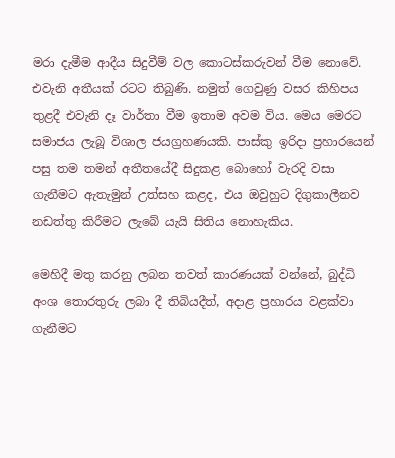මරා දැමීම ආදීය සිදුවීම් වල කොටස්කරුවන් වීම නොවේ. එවැනි අතීයක් රටට තිබුණි. නමුත් ගෙවුණු වසර කිහිපය තුළදී එවැනි දෑ වාර්තා වීම ඉතාම අවම විය. මෙය මෙරට සමාජය ලැබූ විශාල ජයග්‍රහණයකි. පාස්කු ඉරිදා ප්‍රහාරයෙන් පසු තම තමන් අතීතයේදී සිදුකළ බොහෝ වැරදි වසා ගැනීමට ඇතැමුන් උත්සහ කළද, එය ඔවුහුට දිගුකාලීනව නඩත්තු කිරීමට ලැබේ යැයි සිතිය නොහැකිය.

මෙහිදී මතු කරනු ලබන තවත් කාරණයක් වන්නේ, බුද්ධි අංශ තොරතුරු ලබා දී තිබියදීත්, අදාළ ප්‍රහාරය වළක්වා ගැනීමට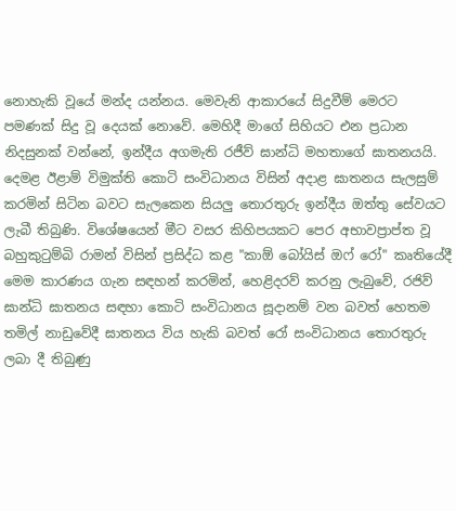නොහැකි වූයේ මන්ද යන්නය. මෙවැනි ආකාරයේ සිදුවීම් මෙරට පමණක් සිදු වූ දෙයක් නොවේ. මෙහිදී මාගේ සිහියට එන ප්‍රධාන නිදසුනක් වන්නේ, ඉන්දීය අගමැති රජීව් ඝාන්ධි මහතාගේ ඝාතනයයි. දෙමළ ඊළාම් විමුක්ති කොටි සංවිධානය විසින් අදාළ ඝාතනය සැලසුම් කරමින් සිටින බවට සැලකෙන සියලු තොරතුරු ඉන්දීය ඔත්තු සේවයට ලැබී තිබුණි. විශේෂයෙන් මීට වසර කිහිපයකට පෙර අභාවප්‍රාප්ත වූ බහුකුටුම්බි රාමන් විසින් ප්‍රසිද්ධ කළ "කාඕ බෝයිස් ඔෆ් රෝ" කෘතියේදී මෙම කාරණය ගැන සඳහන් කරමින්, හෙළිදරව් කරනු ලැබුවේ, රජිව් ඝාන්ධි ඝාතනය සඳහා කොටි සංවිධානය සූදානම් වන බවත් හෙතම තමිල් නාඩුවේදී ඝාතනය විය හැකි බවත් රෝ සංවිධානය තොරතුරු ලබා දී තිබුණු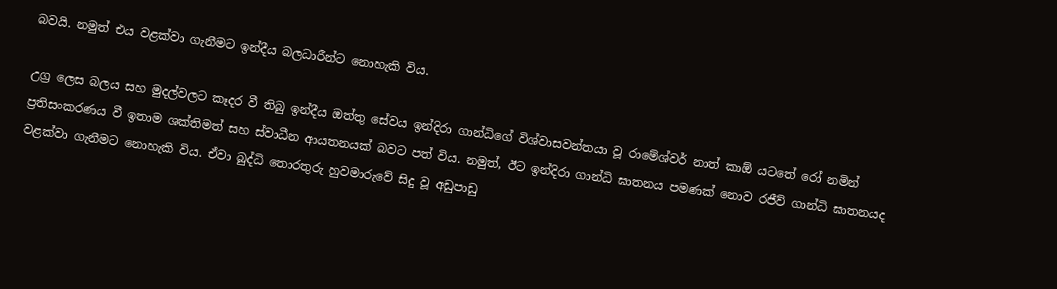බවයි. නමුත් එය වළක්වා ගැනීමට ඉන්දීය බලධාරීන්ට නොහැකි විය.

උග්‍ර ලෙස බලය සහ මුදල්වලට කෑදර වී තිබු ඉන්දීය ඔත්තු සේවය ඉන්දිරා ගාන්ධිගේ විශ්වාසවන්තයා වූ රාමේශ්වර් නාත් කාඕ යටතේ රෝ නමින්  ප්‍රතිසංකරණය වී ඉතාම ශක්තිමත් සහ ස්වාධීන ආයතනයක් බවට පත් විය. නමුත්, ඊට ඉන්දිරා ගාන්ධි ඝාතනය පමණක් නොව රජීව් ගාන්ධි ඝාතනයද වළක්වා ගැනීමට නොහැකි විය. ඒවා බුද්ධි තොරතුරු හුවමාරුවේ සිදු වූ අඩුපාඩු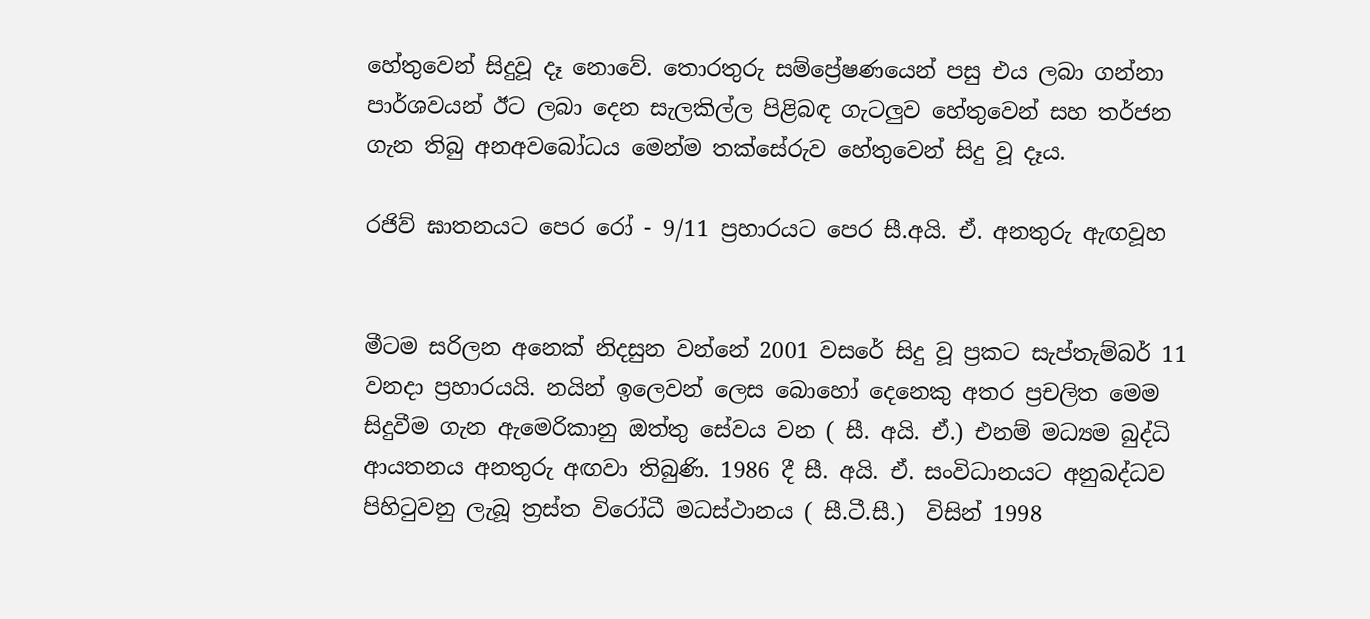හේතුවෙන් සිදුවූ දෑ නොවේ. තොරතුරු සම්ප්‍රේෂණයෙන් පසු එය ලබා ගන්නා පාර්ශවයන් ඊට ලබා දෙන සැලකිල්ල පිළිබඳ ගැටලුව හේතුවෙන් සහ තර්ජන ගැන තිබු අනඅවබෝධය මෙන්ම තක්සේරුව හේතුවෙන් සිදු වූ දෑය.

රජිව් ඝාතනයට පෙර රෝ - 9/11 ප්‍රහාරයට පෙර සී.අයි. ඒ. අනතුරු ඇඟවූහ


මීටම සරිලන අනෙක් නිදසුන වන්නේ 2001 වසරේ සිදු වූ ප්‍රකට සැප්තැම්බර් 11 වනදා ප්‍රහාරයයි. නයින් ඉලෙවන් ලෙස බොහෝ දෙනෙකු අතර ප්‍රචලිත මෙම සිදුවීම ගැන ඇමෙරිකානු ඔත්තු සේවය වන ( සී. අයි. ඒ.) එනම් මධ්‍යම බුද්ධි ආයතනය අනතුරු අඟවා තිබුණි. 1986 දී සී. අයි. ඒ. සංවිධානයට අනුබද්ධව පිහිටුවනු ලැබූ ත්‍රස්ත විරෝධී මධස්ථානය ( සී.ටී.සී.)  විසින් 1998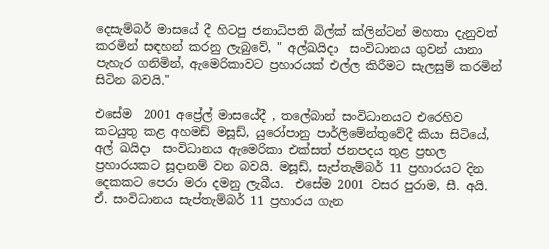දෙසැම්බර් මාසයේ දී හිටපු ජනාධිපති බිල්ක් ක්ලින්ටන් මහතා දැනුවත් කරමින් සඳහන් කරනු ලැබුවේ, " අල්ඛයිදා  සංවිධානය ගුවන් යානා පැහැර ගනිමින්, ඇමෙරිකාවට ප්‍රහාරයක් එල්ල කිරීමට සැලසුම් කරමින් සිටින බවයි."

එසේම  2001 අප්‍රේල් මාසයේදී , තලේබාන් සංවිධානයට එරෙහිව කටයුතු කළ අහමඩ් මසූඩ්, යුරෝපානු පාර්ලිමේන්තුවේදී කියා සිටියේ, අල් ඛයිදා  සංවිධානය ඇමෙරිකා එක්සත් ජනපදය තුළ ප්‍රභල ප්‍රහාරයකට සූදානම් වන බවයි. මසූඩ්, සැප්තැම්බර් 11 ප්‍රහාරයට දින දෙකකට පෙරා මරා දමනු ලැබීය.  එසේම 2001 වසර පුරාම, සී. අයි. ඒ. සංවිධානය සැප්තැම්බර් 11 ප්‍රහාරය ගැන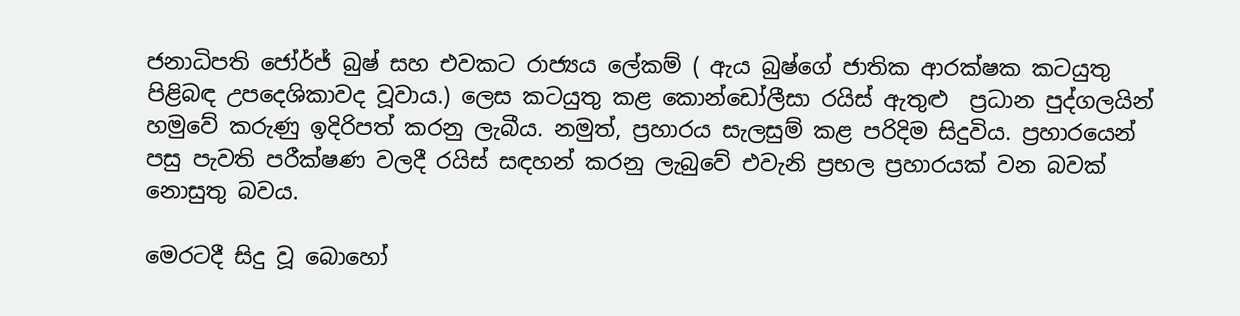ජනාධිපති ජෝර්ජ් බුෂ් සහ එවකට රාජ්‍යය ලේකම් ( ඇය බුෂ්ගේ ජාතික ආරක්ෂක කටයුතු පිළිබඳ උපදෙශිකාවද වූවාය.) ලෙස කටයුතු කළ කොන්ඩෝලීසා රයිස් ඇතුළු  ප්‍රධාන පුද්ගලයින් හමුවේ කරුණු ඉදිරිපත් කරනු ලැබීය. නමුත්, ප්‍රහාරය සැලසුම් කළ පරිදිම සිදුවිය. ප්‍රහාරයෙන් පසු පැවති පරීක්ෂණ වලදී රයිස් සඳහන් කරනු ලැබුවේ එවැනි ප්‍රභල ප්‍රහාරයක් වන බවක් නොසුතු බවය.

මෙරටදී සිදු වූ බොහෝ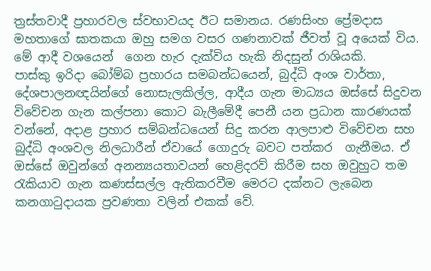ත්‍රස්තවාදී ප්‍රහාරවල ස්වභාවයද ඊට සමානය. රණසිංහ ප්‍රේමදාස මහතාගේ ඝාතකයා ඔහු සමග වසර ගණනාවක් ජීවත් වූ අයෙක් විය. මේ ආදී වශයෙන්  ගෙන හැර දැක්විය හැකි නිදසුන් රාශියකි.
පාස්කු ඉරිදා බෝම්බ ප්‍රහාරය සමබන්ධයෙන්, බුද්ධි අංශ වාර්තා, දේශපාලනඥයින්ගේ නොසැලකිල්ල, ආදීය ගැන මාධ්‍යය ඔස්සේ සිදුවන විවේචන ගැන කල්පනා කොට බැලීමේදී පෙනී යන ප්‍රධාන කාරණයක් වන්නේ, අදාළ ප්‍රහාර සම්බන්ධයෙන් සිදු කරන ආලපාළු විවේචන සහ බුද්ධි අංශවල නිලධාරීන් ඒවායේ ගොදුරු බවට පත්කර  ගැනීමය. ඒ ඔස්සේ ඔවුන්ගේ අනන්‍යයතාවයන් හෙළිදරව් කිරීම සහ ඔවුහුට තම රැකියාව ගැන කණස්සල්ල ඇතිකරවීම මෙරට දක්නට ලැබෙන කනගාටුදායක ප්‍රවණතා වලින් එකක් වේ.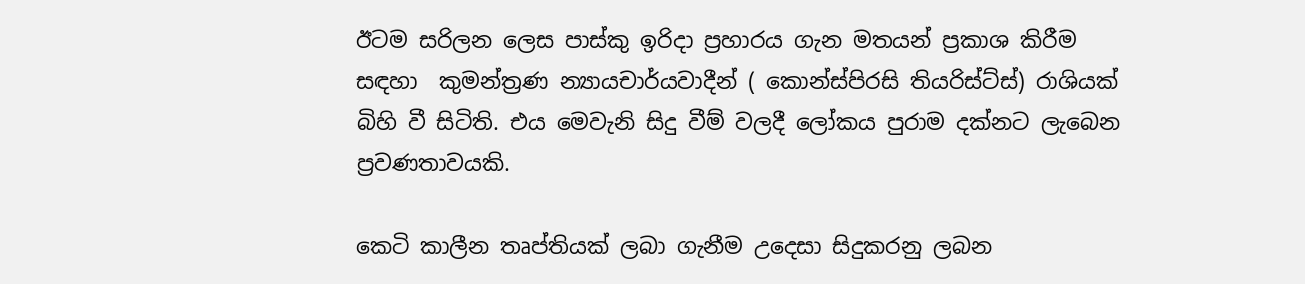ඊටම සරිලන ලෙස පාස්කු ඉරිදා ප්‍රහාරය ගැන මතයන් ප්‍රකාශ කිරීම සඳහා  කුමන්ත්‍රණ න්‍යායචාර්යවාදීන් ( කොන්ස්පිරසි තියරිස්ට්ස්) රාශියක් බිහි වී සිටිති. එය මෙවැනි සිදු වීම් වලදී ලෝකය පුරාම දක්නට ලැබෙන ප්‍රවණතාවයකි.

කෙටි කාලීන තෘප්තියක් ලබා ගැනීම උදෙසා සිදුකරනු ලබන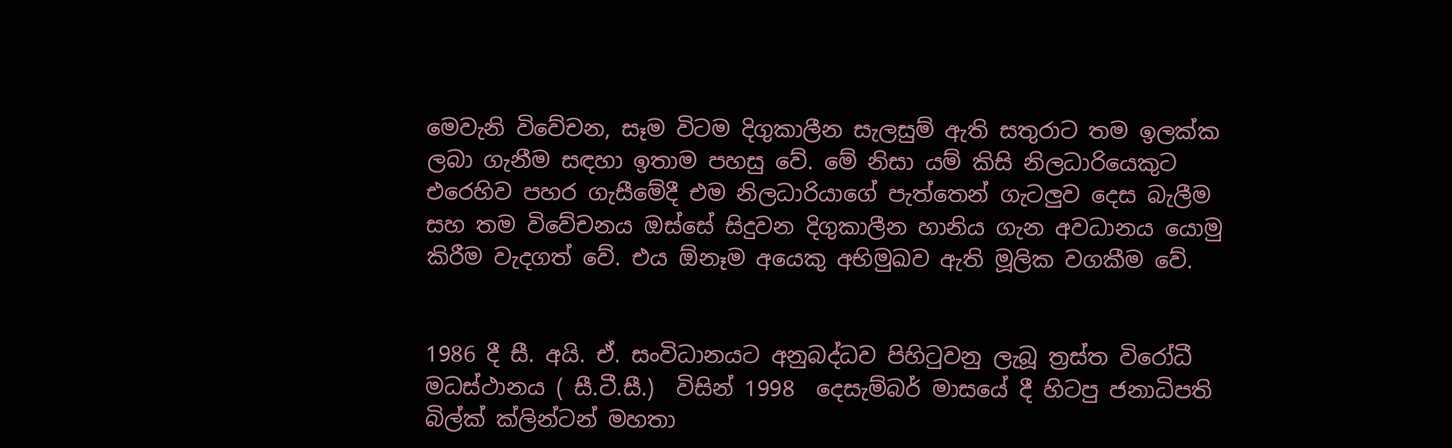මෙවැනි විවේචන, සෑම විටම දිගුකාලීන සැලසුම් ඇති සතුරාට තම ඉලක්ක ලබා ගැනීම සඳහා ඉතාම පහසු වේ. මේ නිසා යම් කිසි නිලධාරියෙකුට එරෙහිව පහර ගැසීමේදී එම නිලධාරියාගේ පැත්තෙන් ගැටලුව දෙස බැලීම සහ තම විවේචනය ඔස්සේ සිදුවන දිගුකාලීන හානිය ගැන අවධානය යොමු කිරීම වැදගත් වේ. එය ඕනෑම අයෙකු අභිමුඛව ඇති මූලික වගකීම වේ.


1986 දී සී. අයි. ඒ. සංවිධානයට අනුබද්ධව පිහිටුවනු ලැබූ ත්‍රස්ත විරෝධී මධස්ථානය ( සී.ටී.සී.)  විසින් 1998  දෙසැම්බර් මාසයේ දී හිටපු ජනාධිපති බිල්ක් ක්ලින්ටන් මහතා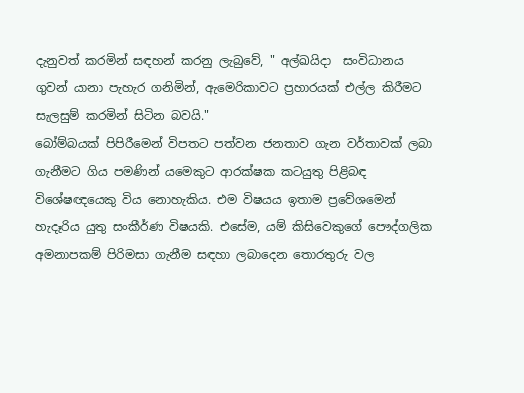දැනුවත් කරමින් සඳහන් කරනු ලැබුවේ, " අල්ඛයිදා  සංවිධානය ගුවන් යානා පැහැර ගනිමින්, ඇමෙරිකාවට ප්‍රහාරයක් එල්ල කිරීමට සැලසුම් කරමින් සිටින බවයි."
බෝම්බයක් පිපිරීමෙන් විපතට පත්වන ජනතාව ගැන වර්තාවක් ලබා ගැනීමට ගිය පමණින් යමෙකුට ආරක්ෂක කටයුතු පිළිබඳ විශේෂඥයෙකු විය නොහැකිය. එම විෂයය ඉතාම ප්‍රවේශමෙන් හැදෑරිය යුතු සංකීර්ණ විෂයකි. එසේම, යම් කිසිවෙකුගේ පෞද්ගලික අමනාපකම් පිරිමසා ගැනීම සඳහා ලබාදෙන තොරතුරු වල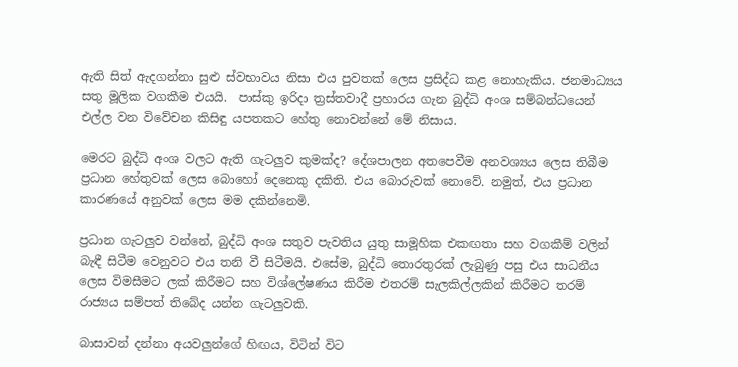ඇති සිත් ඇදගන්නා සුළු ස්වභාවය නිසා එය පුවතක් ලෙස ප්‍රසිද්ධ කළ නොහැකිය. ජනමාධ්‍යය සතු මූලික වගකීම එයයි.  පාස්කු ඉරිදා ත්‍රස්තවාදී ප්‍රහාරය ගැන බුද්ධි අංශ සම්බන්ධයෙන් එල්ල වන විවේචන කිසිඳු යපතකට හේතු නොවන්නේ මේ නිසාය.

මෙරට බුද්ධි අංශ වලට ඇති ගැටලුව කුමක්ද? දේශපාලන අතපෙවීම අනවශ්‍යය ලෙස තිබීම ප්‍රධාන හේතුවක් ලෙස බොහෝ දෙනෙකු දකිති. එය බොරුවක් නොවේ. නමුත්, එය ප්‍රධාන කාරණයේ අනුවක් ලෙස මම දකින්නෙමි.

ප්‍රධාන ගැටලුව වන්නේ, බුද්ධි අංශ සතුව පැවතිය යුතු සාමූහික එකඟතා සහ වගකීම් වලින් බැඳී සිටීම වෙනුවට එය තනි වී සිටීමයි. එසේම, බුද්ධි තොරතුරක් ලැබුණු පසු එය සාධනීය ලෙස විමසීමට ලක් කිරීමට සහ විශ්ලේෂණය කිරීම එතරම් සැලකිල්ලකින් කිරීමට තරම් රාජ්‍යය සම්පත් තිබේද යන්න ගැටලුවකි.

බාසාවන් දන්නා අයවලුන්ගේ හිඟය, විටින් විට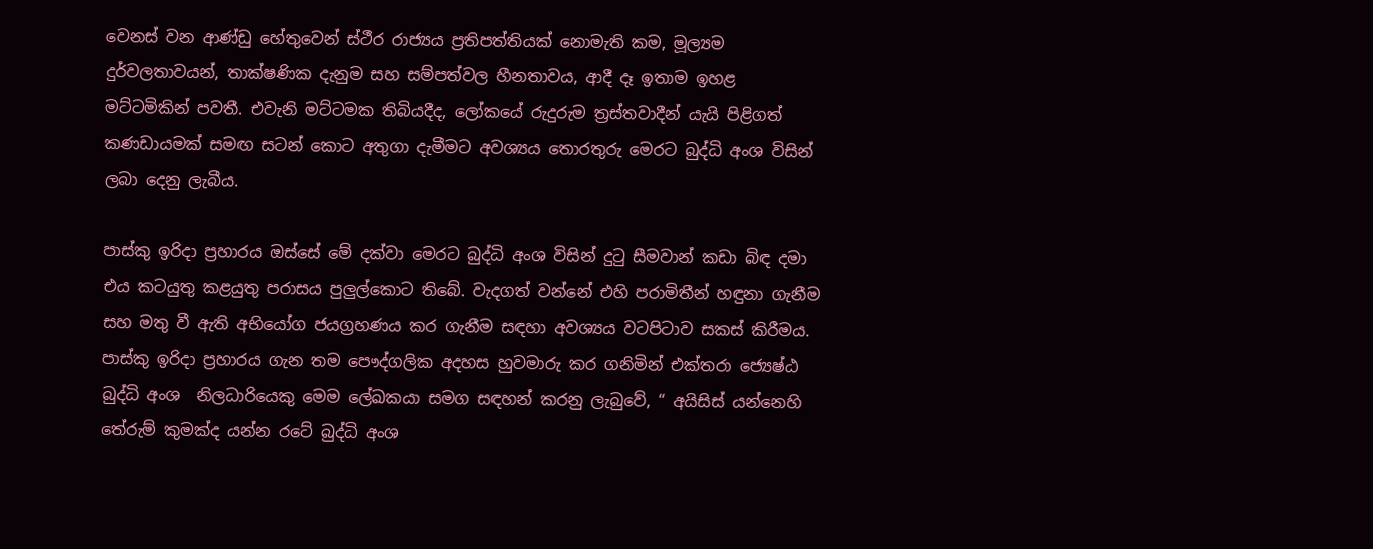වෙනස් වන ආණ්ඩු හේතුවෙන් ස්ථීර රාජ්‍යය ප්‍රතිපත්තියක් නොමැති කම, මූල්‍යම දුර්වලතාවයන්, තාක්ෂණික දැනුම සහ සම්පත්වල හීනතාවය, ආදී දෑ ඉතාම ඉහළ  මට්ටමිකින් පවතී. එවැනි මට්ටමක තිබියදීද, ලෝකයේ රුදුරුම ත්‍රස්තවාදීන් යැයි පිළිගත් කණඩායමක් සමඟ සටන් කොට අතුගා දැමීමට අවශ්‍යය තොරතුරු මෙරට බුද්ධි අංශ විසින් ලබා දෙනු ලැබීය.

පාස්කු ඉරිදා ප්‍රහාරය ඔස්සේ මේ දක්වා මෙරට බුද්ධි අංශ විසින් දුටු සීමවාන් කඩා බිඳ දමා එය කටයුතු කළයුතු පරාසය පුලුල්කොට තිබේ. වැදගත් වන්නේ එහි පරාමිතීන් හඳුනා ගැනීම සහ මතු වී ඇති අභියෝග ජයග්‍රහණය කර ගැනීම සඳහා අවශ්‍යය වටපිටාව සකස් කිරීමය.  පාස්කු ඉරිදා ප්‍රහාරය ගැන තම පෞද්ගලික අදහස හුවමාරු කර ගනිමින් එක්තරා ජ්‍යෙෂ්ඨ බුද්ධි අංශ  නිලධාරියෙකු මෙම ලේඛකයා සමග සඳහන් කරනු ලැබුවේ, “ අයිසිස් යන්නෙහි තේරුම් කුමක්ද යන්න රටේ බුද්ධි අංශ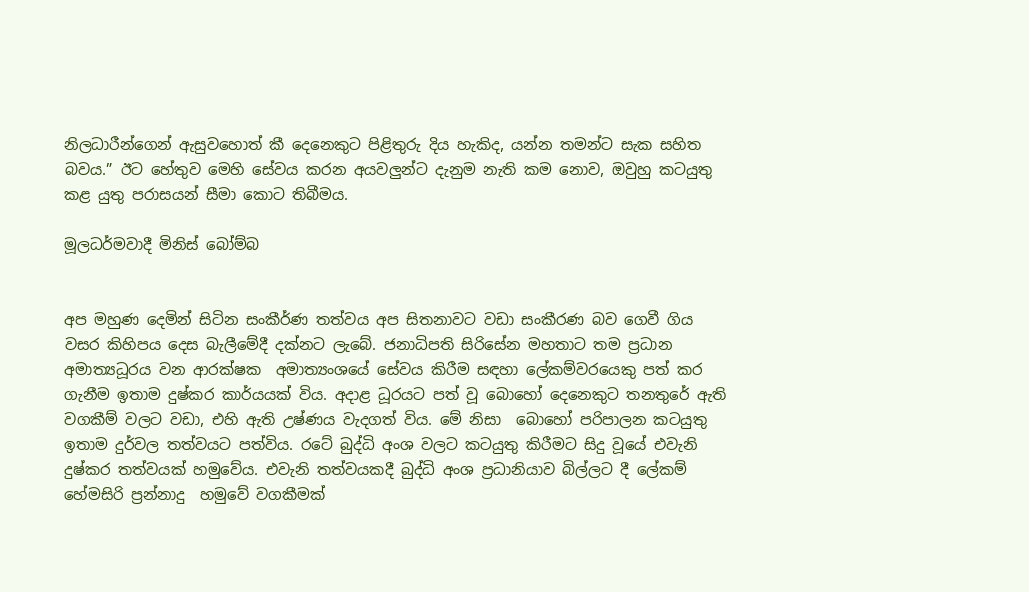නිලධාරීන්ගෙන් ඇසුවහොත් කී දෙනෙකුට පිළිතුරු දිය හැකිද, යන්න තමන්ට සැක සහිත බවය.” ඊට හේතුව මෙහි සේවය කරන අයවලුන්ට දැනුම නැති කම නොව, ඔවුහු කටයුතු කළ යුතු පරාසයන් සීමා කොට තිබීමය.

මූලධර්මවාදී මිනිස් බෝම්බ


අප මහුණ දෙමින් සිටින සංකීර්ණ තත්වය අප සිතනාවට වඩා සංකීරණ බව ගෙවී ගිය වසර කිහිපය දෙස බැලීමේදී දක්නට ලැබේ. ජනාධිපති සිරිසේන මහතාට තම ප්‍රධාන අමාත්‍යධූරය වන ආරක්ෂක  අමාත්‍යංශයේ සේවය කිරීම සඳහා ලේකම්වරයෙකු පත් කර ගැනීම ඉතාම දුෂ්කර කාර්යයක් විය. අදාළ ධූරයට පත් වූ බොහෝ දෙනෙකුට තනතුරේ ඇති වගකීම් වලට වඩා, එහි ඇති උෂ්ණය වැදගත් විය. මේ නිසා  බොහෝ පරිපාලන කටයුතු ඉතාම දුර්වල තත්වයට පත්විය. රටේ බුද්ධි අංශ වලට කටයුතු කිරීමට සිදු වූයේ එවැනි දුෂ්කර තත්වයක් හමුවේය. එවැනි තත්වයකදී බුද්ධි අංශ ප්‍රධානියාව බිල්ලට දී ලේකම් හේමසිරි ප්‍රන්නාදු  හමුවේ වගකීමක්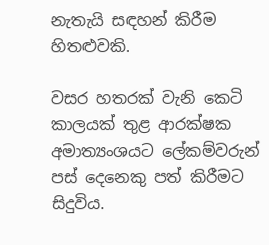නැතැයි සඳහන් කිරීම හිතළුවකි.

වසර හතරක් වැනි කෙටි කාලයක් තුළ ආරක්ෂක අමාත්‍යංශයට ලේකම්වරුන් පස් දෙනෙකු පත් කිරීමට සිදුවිය.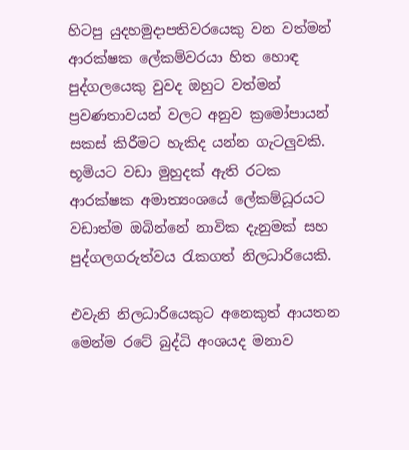හිටපු යුදහමුදාපතිවරයෙකු වන වත්මන් ආරක්ෂක ලේකම්වරයා හිත හොඳ පුද්ගලයෙකු වුවද ඔහුට වත්මන් ප්‍රවණතාවයන් වලට අනුව ක්‍රමෝපායන් සකස් කිරීමට හැකිද යන්න ගැටලුවකි. භූමියට වඩා මුහුදක් ඇති රටක ආරක්ෂක අමාත්‍යංශයේ ලේකම්ධූරයට වඩාත්ම ඔබින්නේ නාවික දැනුමක් සහ පුද්ගලගරුත්වය රැකගත් නිලධාරියෙකි.

එවැනි නිලධාරියෙකුට අනෙකුත් ආයතන මෙන්ම රටේ බුද්ධි අංශයද මනාව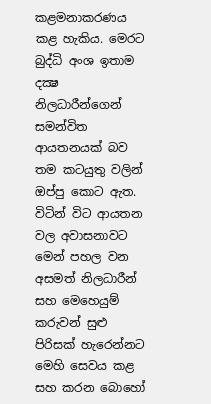කළමනාකරණය කළ හැකිය. මෙරට බුද්ධි අංශ ඉතාම දක්‍ෂ නිලධාරීන්ගෙන් සමන්විත ආයතනයක් බව තම කටයුතු වලින් ඔප්පු කොට ඇත. විටින් විට ආයතන වල අවාසනාවට මෙන් පහල වන අසමත් නිලධාරීන් සහ මෙහෙයුම් කරුවන් සුළු පිරිසක් හැරෙන්නට මෙහි සෙවය කළ සහ කරන බොහෝ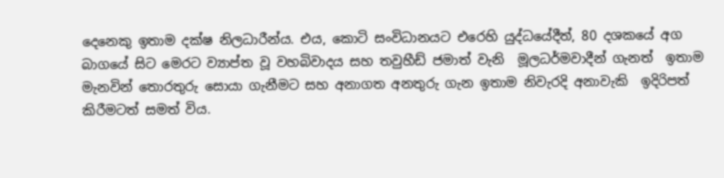දෙනෙකු ඉතාම දක්ෂ නිලධාරීන්ය. එය, කොටි සංවිධානයට එරෙහි යුද්ධයේදීත්, 80 දශකයේ අග බාගයේ සිට මෙරට ව්‍යාප්ත වූ වහබිවාදය සහ තවුහීඩ් ජමාත් වැනි  මූලධර්මවාදීන් ගැනත්  ඉතාම  මැනවින් තොරතුරු සොයා ගැනීමට සහ අනාගත අනතුරු ගැන ඉතාම නිවැරදි අනාවැකි  ඉදිරිපත් කිරීමටත් සමත් විය.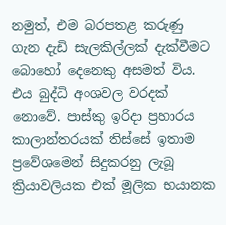නමුත්, එම බරපතළ කරුණු ගැන දැඩි සැලකිල්ලක් දැක්වීමට බොහෝ දෙනෙකු අසමත් විය. එය බුද්ධි අංශවල වරදක් නොවේ. පාස්කු ඉරිදා ප්‍රහාරය කාලාන්තරයක් තිස්සේ ඉතාම ප්‍රවේශමෙන් සිදුකරනු ලැබූ ක්‍රියාවලියක එක් මූලික භයානක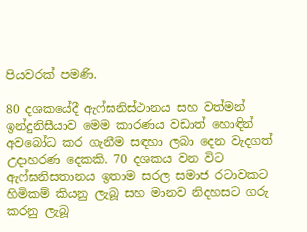පියවරක් පමණි.

80 දශකයේදී ඇෆ්ඝනිස්ථානය සහ වත්මන් ඉන්දුනිසීයාව මෙම කාරණය වඩාත් හොඳින් අවබෝධ කර ගැනීම සඳහා ලබා දෙන වැදගත් උදාහරණ දෙකකි. 70 දශකය වන විට ඇෆ්ඝනිසතානය ඉතාම සරල සමාජ රටාවකට හිමිකම් කියනු ලැබූ සහ මානව නිදහසට ගරු කරනු ලැබූ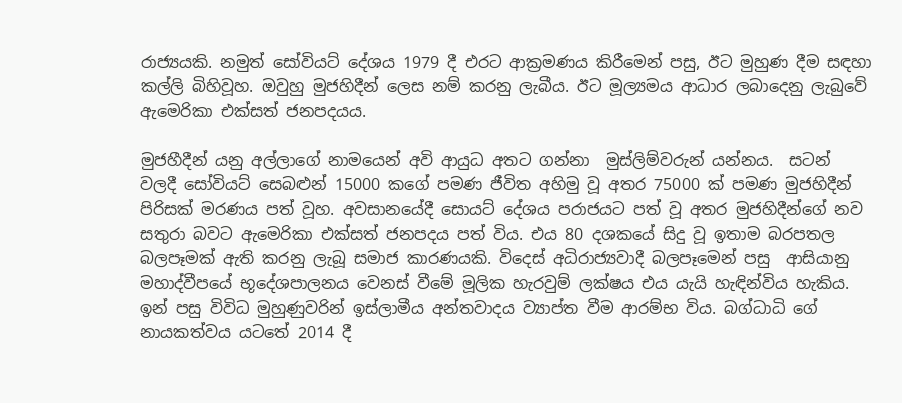රාජ්‍යයකි. නමුත් සෝවියට් දේශය 1979 දී එරට ආක්‍රමණය කිරීමෙන් පසු, ඊට මුහුණ දීම සඳහා කල්ලි බිහිවූහ. ඔවුහු මුජහිදීන් ලෙස නම් කරනු ලැබීය. ඊට මූල්‍යමය ආධාර ලබාදෙනු ලැබුවේ ඇමෙරිකා එක්සත් ජනපදයය.

මුජහීදීන් යනු අල්ලාගේ නාමයෙන් අවි ආයුධ අතට ගන්නා  මුස්ලිම්වරුන් යන්නය.  සටන් වලදී සෝවියට් සෙබළුන් 15000 කගේ පමණ ජීවිත අහිමු වූ අතර 75000 ක් පමණ මුජහිදීන් පිරිසක් මරණය පත් වූහ. අවසානයේදී සොයට් දේශය පරාජයට පත් වූ අතර මුජහිදීන්ගේ නව සතුරා බවට ඇමෙරිකා එක්සත් ජනපදය පත් විය. එය 80 දශකයේ සිදු වූ ඉතාම බරපතල බලපෑමක් ඇති කරනු ලැබූ සමාජ කාරණයකි. විදෙස් අධිරාජ්‍යවාදී බලපෑමෙන් පසු  ආසියානු මහාද්වීපයේ භූදේශපාලනය වෙනස් වීමේ මූලික හැරවුම් ලක්ෂය එය යැයි හැඳින්විය හැකිය.  ඉන් පසු විවිධ මුහුණුවරින් ඉස්ලාමීය අන්තවාදය ව්‍යාප්ත වීම ආරම්භ විය. බග්ධාධි ගේ නායකත්වය යටතේ 2014 දී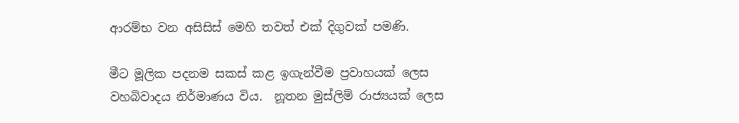ආරම්භ වන අසිසිස් මෙහි තවත් එක් දිගුවක් පමණි.

මීට මූලික පදනම සකස් කළ ඉගැන්වීම ප්‍රවාහයක් ලෙස වහබිවාදය නිර්මාණය විය.  නූතන මුස්ලිම් රාජ්‍යයක් ලෙස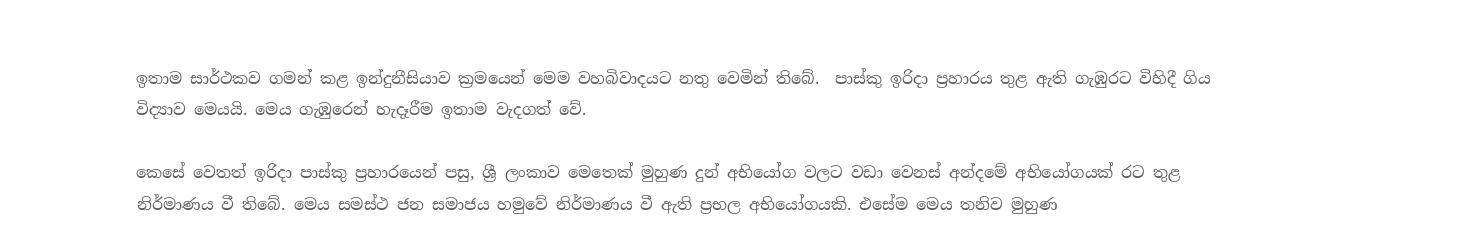ඉතාම සාර්ථකව ගමන් කළ ඉන්දුනීසියාව ක්‍රමයෙන් මෙම වහබිවාදයට නතු වෙමින් තිබේ.  පාස්කු ඉරිදා ප්‍රහාරය තුළ ඇති ගැඹුරට විහිදී ගිය විද්‍යාව මෙයයි. මෙය ගැඹුරෙන් හැදෑරීම ඉතාම වැදගත් වේ.

කෙසේ වෙතත් ඉරිදා පාස්කු ප්‍රහාරයෙන් පසු, ශ්‍රී ලංකාව මෙතෙක් මුහුණ දුන් අභියෝග වලට වඩා වෙනස් අන්දමේ අභියෝගයක් රට තුළ නිර්මාණය වී තිබේ. මෙය සමස්ථ ජන සමාජය හමුවේ නිර්මාණය වී ඇති ප්‍රභල අභියෝගයකි. එසේම මෙය තනිව මුහුණ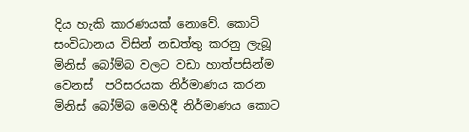දිය හැකි කාරණයක් නොවේ. කොටි සංවිධානය විසින් නඩත්තු කරනු ලැබූ මිනිස් බෝම්බ වලට වඩා හාත්පසින්ම වෙනස්  පරිසරයක නිර්මාණය කරන මිනිස් බෝම්බ මෙහිදී නිර්මාණය කොට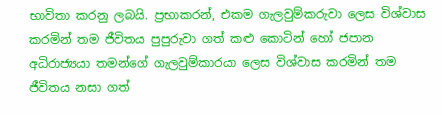භාවිතා කරනු ලබයි. ප්‍රභාකරන්, එකම ගැලවුම්කරුවා ලෙස විශ්වාස කරමින් තම ජීවිතය පුපුරුවා ගත් කළු කොටින් හෝ ජපාන අධිරාජ්‍යයා තමන්ගේ ගැලවුම්කාරයා ලෙස විශ්වාස කරමින් තම ජීවිතය නසා ගත්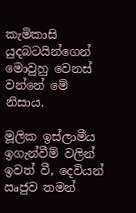කැමිකාසි යුදබටයින්ගෙන් මොවුහු වෙනස් වන්නේ මේ නිසාය.

මූලික ඉස්ලාමීය ඉගැන්වීම් වලින් ඉවත් වී, දෙවියන් ඍජුව තමන්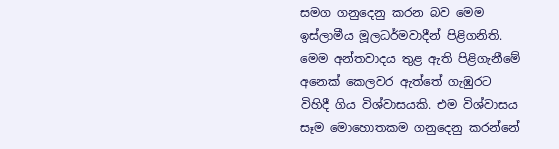සමග ගනුදෙනු කරන බව මෙම ඉස්ලාමීය මූලධර්මවාදීන් පිළිගනිති. මෙම අන්තවාදය තුළ ඇති පිළිගැනීමේ අනෙක් කෙලවර ඇත්තේ ගැඹුරට විහිදී ගිය විශ්වාසයකි. එම විශ්වාසය සෑම මොහොතකම ගනුදෙනු කරන්නේ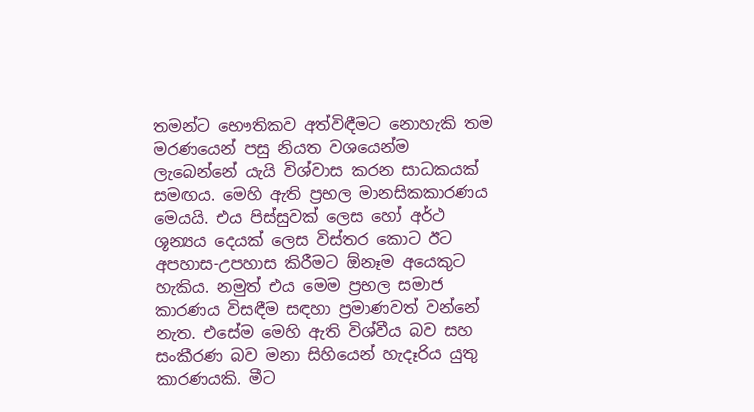තමන්ට භෞතිකව අත්විඳීමට නොහැකි තම මරණයෙන් පසු නියත වශයෙන්ම ලැබෙන්නේ යැයි විශ්වාස කරන සාධකයක් සමඟය. මෙහි ඇති ප්‍රභල මානසිකකාරණය මෙයයි. එය පිස්සුවක් ලෙස හෝ අර්ථ ශූන්‍යය දෙයක් ලෙස විස්තර කොට ඊට අපහාස-උපහාස කිරීමට ඕනෑම අයෙකුට හැකිය. නමුත් එය මෙම ප්‍රභල සමාජ කාරණය විසඳීම සඳහා ප්‍රමාණවත් වන්නේ නැත. එසේම මෙහි ඇති විශ්වීය බව සහ සංකීරණ බව මනා සිහියෙන් හැදෑරිය යුතු කාරණයකි. මීට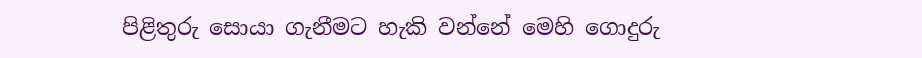පිළිතුරු සොයා ගැනීමට හැකි වන්නේ මෙහි ගොදුරු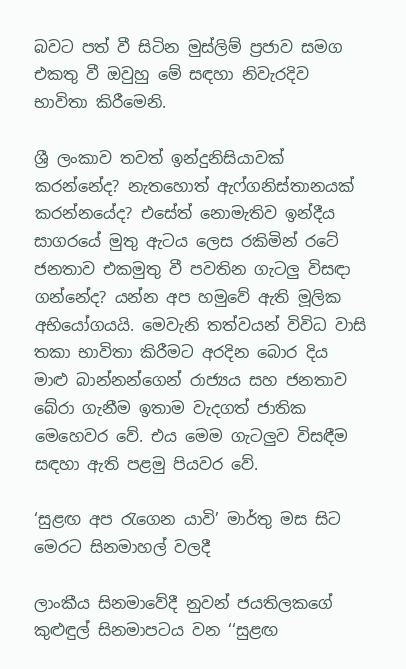බවට පත් වී සිටින මුස්ලිම් ප්‍රජාව සමග එකතු වී ඔවුහු මේ සඳහා නිවැරදිව භාවිතා කිරීමෙනි.

ශ්‍රී ලංකාව තවත් ඉන්දුනිසියාවක් කරන්නේද? නැතහොත් ඇෆ්ගනිස්තානයක් කරන්නයේද? එසේත් නොමැතිව ඉන්දීය සාගරයේ මුතු ඇටය ලෙස රකිමින් රටේ ජනතාව එකමුතු වී පවතින ගැටලු විසඳා ගන්නේද? යන්න අප හමුවේ ඇති මූලික අභියෝගයයි. මෙවැනි තත්වයන් විවිධ වාසි තකා භාවිතා කිරීමට අරදින බොර දිය මාළු බාන්නන්ගෙන් රාජ්‍යය සහ ජනතාව බේරා ගැනීම ඉතාම වැදගත් ජාතික මෙහෙවර වේ. එය මෙම ගැටලුව විසඳීම සඳහා ඇති පළමු පියවර වේ.

‘සුළඟ අප රැගෙන යාවි’ මාර්තු මස සිට මෙරට සිනමාහල් වලදී

ලාංකීය සිනමාවේදී නුවන් ජයතිලකගේ කුළුඳුල් සිනමාපටය වන ‘‘සුළඟ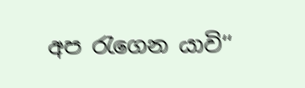අප රැගෙන යාවි‘‘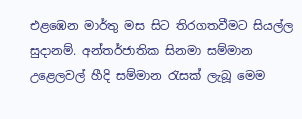එළඹෙන මාර්තු මස සිට තිරගතවීමට සියල්ල සුදානම්. අන්තර්ජාතික සිනමා සම්මාන උළෙලවල් හීදි සම්මාන රැසක් ලැබූ මෙම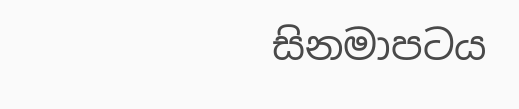සිනමාපටය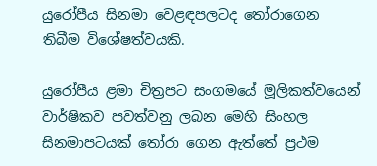යුරෝපීය සිනමා වෙළඳපලටද තෝරාගෙන තිබීම විශේෂත්වයකි.

යුරෝපීය ළමා චිත්‍රපට සංගමයේ මූලිකත්වයෙන් වාර්ෂිකව පවත්වනු ලබන මෙහි සිංහල සිනමාපටයක් තෝරා ගෙන ඇත්තේ ප්‍රථම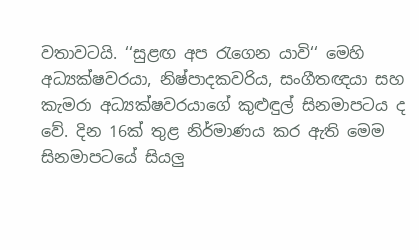වතාවටයි. ‘‘සුළඟ අප රැගෙන යාවි‘‘ මෙහි අධ්‍යක්ෂවරයා, නිෂ්පාදකවරිය, සංගීතඥයා සහ කැමරා අධ්‍යක්ෂවරයාගේ කුළුඳුල් සිනමාපටය ද වේ. දින 16ක් තුළ නිර්මාණය කර ඇති මෙම සිනමාපටයේ සියලු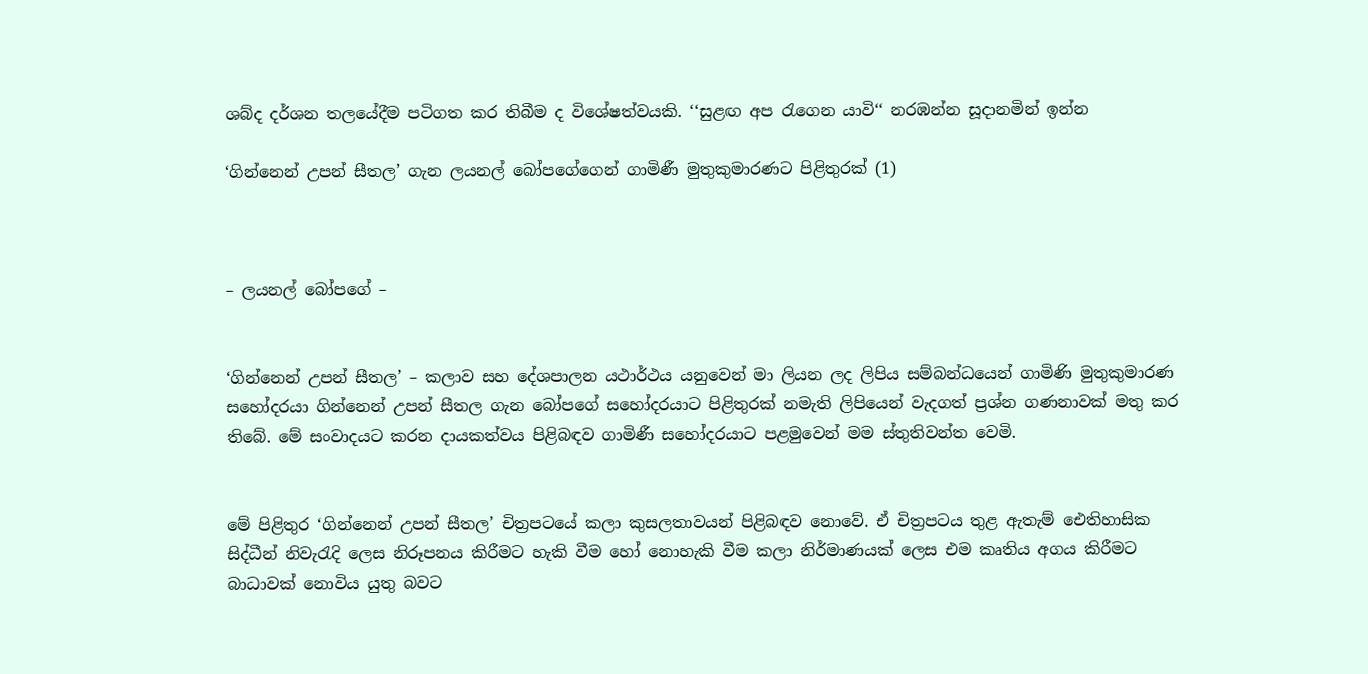ශබ්ද දර්ශන තලයේදීම පටිගත කර තිබීම ද විශේෂත්වයකි. ‘‘සුළඟ අප රැගෙන යාවි‘‘ නරඹන්න සූදානමින් ඉන්න

‘ගින්නෙන් උපන් සීතල’ ගැන ලයනල් බෝපගේගෙන් ගාමිණී මුතුකුමාරණට පිළිතුරක් (1)



– ලයනල් බෝපගේ –


‘ගින්නෙන් උපන් සීතල’ – කලාව සහ දේශපාලන යථාර්ථය යනුවෙන් මා ලියන ලද ලිපිය සම්බන්ධයෙන් ගාමිණි මුතුකුමාරණ සහෝදරයා ගින්නෙන් උපන් සීතල ගැන බෝපගේ සහෝදරයාට පිළිතුරක් නමැති ලිපියෙන් වැදගත් ප්‍රශ්න ගණනාවක් මතු කර තිබේ. මේ සංවාදයට කරන දායකත්වය පිළිබඳව ගාමිණී සහෝදරයාට පළමුවෙන් මම ස්තුතිවන්ත වෙමි.


මේ පිළිතුර ‘ගින්නෙන් උපන් සීතල’ චිත්‍රපටයේ කලා කුසලතාවයන් පිළිබඳව නොවේ. ඒ චිත්‍රපටය තුළ ඇතැම් ඓතිහාසික සිද්ධීන් නිවැරැදි ලෙස නිරූපනය කිරීමට හැකි වීම හෝ නොහැකි වීම කලා නිර්මාණයක් ලෙස එම කෘතිය අගය කිරීමට බාධාවක් නොවිය යුතු බවට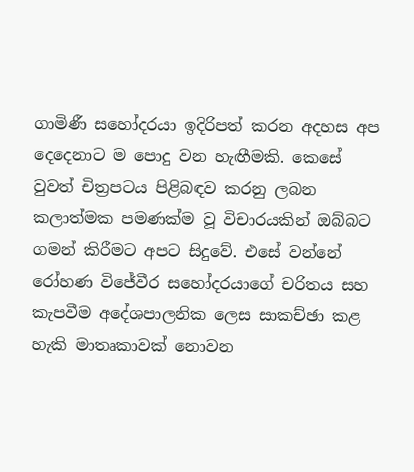ගාමිණී සහෝදරයා ඉදිරිපත් කරන අදහස අප දෙදෙනාට ම පොදු වන හැඟීමකි. කෙසේ වුවත් චිත්‍රපටය පිළිබඳව කරනු ලබන කලාත්මක පමණක්ම වූ විචාරයකින් ඔබ්බට ගමන් කිරීමට අපට සිදුවේ. එසේ වන්නේ රෝහණ විජේවීර සහෝදරයාගේ චරිතය සහ කැපවීම අදේශපාලනික ලෙස සාකච්ඡා කළ හැකි මාතෘකාවක් නොවන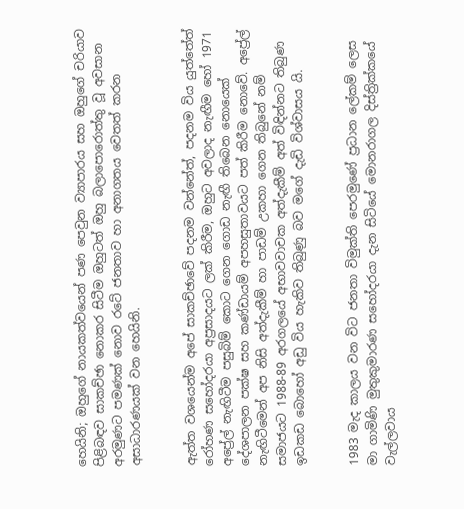හෙයිනි; ඔහුගේ නායකත්වයෙන් පණ පෙවුන ව්‍යාපාරය සහ ඔහුගේ චරියාව පිළිබඳව සාකච්ඡා නොකර සිටීම ඔහුටත් ඔහු බලාපොරොත්තු වූ අවසාන අරමුණට පමණක් නොව රටේ ජනතාව හා අනාගතය වෙතත් කරන අසාධාරණයක් වන හෙයිනි.


ඇත්ත වශයෙන්ම අපේ සාකච්ඡාවේ පදනම වන්නේත්, පදනම විය යුත්තේත් රෝහණ සහෝදරයා අප්‍රසාදයට ලක් කිරීම, ඔහුට අවලාද නැඟීම හෝ 1971 අප්‍රේල් නැඟිටීම පසුබිම් කොට ගෙන ගොඩ නැඟී තිබෙන නොයෙක් දේශපාලන පක්ෂ සහ කණ්ඩායම් අපහසුතාවයට පත් කිරීම නොවේ. අප්‍රේල් නැඟිටීමෙන් අප නිසි අත්දැකීම් හා පාඩම් උකහා ගෙන තිබුනේ නම් සමාජයට 1988-89 අරගලයේ අභාවවාචක අත්දැකීම් අත් විඳින්නට තිබුණ ඉඩකඩ බොහෝ අඩු විය හැකිව තිබුණු බව මගේ දැඩි විශ්වාසය යි.


1983 මැද කාලය වන විට ජනතා විමුක්ති පෙරමුණේ ප්‍රධාන ලේකම් ලෙස මා ගාමිණි මුතුකුමාරණ සහෝදරයා දැන සිටියේ මොනරාගල දිස්ත්‍රික්කයේ වැල්ලවාය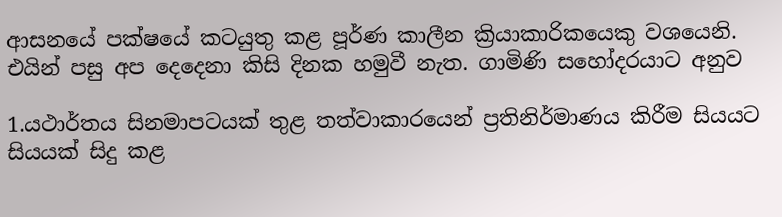ආසනයේ පක්ෂයේ කටයුතු කළ පූර්ණ කාලීන ක්‍රියාකාරිකයෙකු වශයෙනි. එයින් පසු අප දෙදෙනා කිසි දිනක හමුවී නැත. ගාමිණි සහෝදරයාට අනුව

1.යථාර්තය සිනමාපටයක් තුළ තත්වාකාරයෙන් ප්‍රතිනිර්මාණය කිරීම සියයට සියයක් සිදු කළ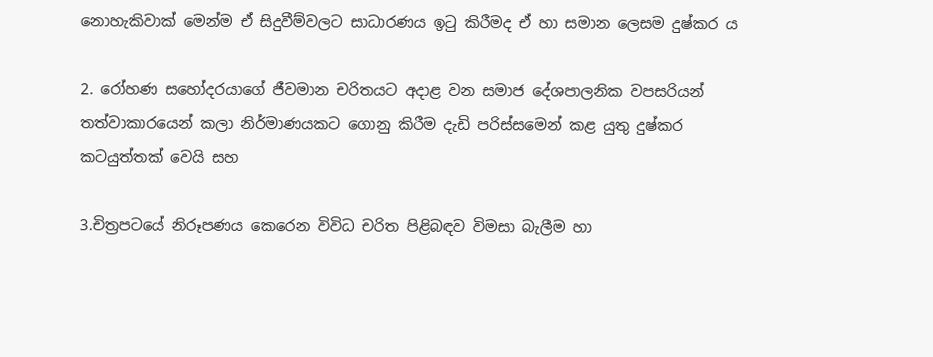නොහැකිවාක් මෙන්ම ඒ සිදුවීම්වලට සාධාරණය ඉටු කිරීමද ඒ හා සමාන ලෙසම දුෂ්කර ය

2. රෝහණ සහෝදරයාගේ ජීවමාන චරිතයට අදාළ වන සමාජ දේශපාලනික වපසරියන් තත්වාකාරයෙන් කලා නිර්මාණයකට ගොනු කිරීම දැඩි පරිස්සමෙන් කළ යුතු දුෂ්කර කටයුත්තක් වෙයි සහ

3.චිත්‍රපටයේ නිරූපණය කෙරෙන විවිධ චරිත පිළිබඳව විමසා බැලීම හා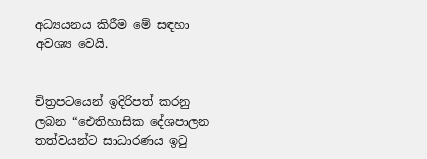අධ්‍යයනය කිරීම මේ සඳහා අවශ්‍ය වෙයි.


චිත්‍රපටයෙන් ඉදිරිපත් කරනු ලබන “ඓතිහාසික දේශපාලන තත්වයන්ට සාධාරණය ඉටු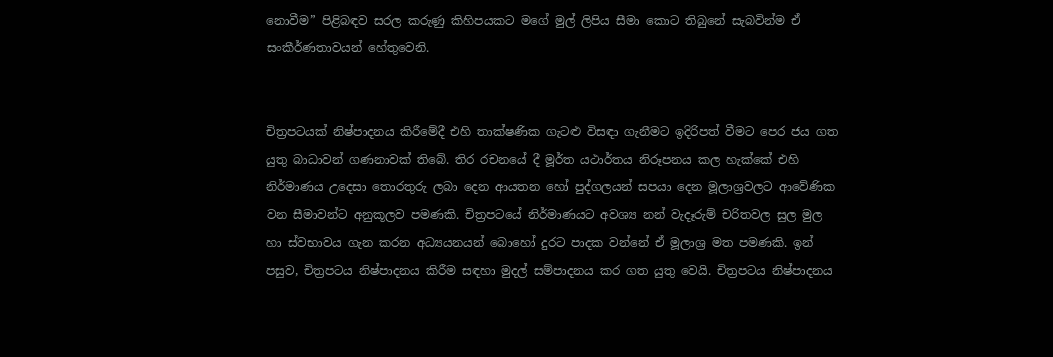නොවීම” පිළිබඳව සරල කරුණු කිහිපයකට මගේ මුල් ලිපිය සීමා කොට තිබුනේ සැබවින්ම ඒ සංකීර්ණතාවයන් හේතුවෙනි.


චිත්‍රපටයක් නිෂ්පාදනය කිරීමේදී එහි තාක්ෂණික ගැට‍ළු විසඳා ගැනීමට ඉදිරිපත් වීමට පෙර ජය ගත යුතු බාධාවන් ගණනාවක් තිබේ. තිර රචනයේ දී මූර්ත යථාර්තය නිරූපනය කල හැක්කේ එහි නිර්මාණය උදෙසා තොරතුරු ලබා දෙන ආයතන හෝ පුද්ගලයන් සපයා දෙන මූලාශ්‍රවලට ආවේණික වන සීමාවන්ට අනුකූලව පමණකි. චිත්‍රපටයේ නිර්මාණයට අවශ්‍ය නන් වැදෑරුම් චරිතවල සුල මුල හා ස්වභාවය ගැන කරන අධ්‍යයනයන් බොහෝ දුරට පාදක වන්නේ ඒ මූලාශ්‍ර මත පමණකි. ඉන් පසුව, චිත්‍රපටය නිෂ්පාදනය කිරීම සඳහා මුදල් සම්පාදනය කර ගත යුතු වෙයි. චිත්‍රපටය නිෂ්පාදනය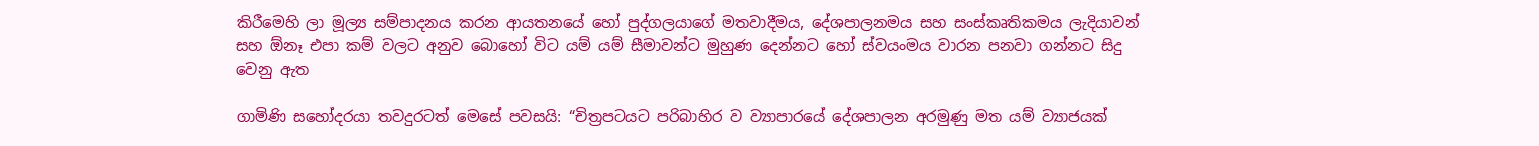කිරීමෙහි ලා මූල්‍ය සම්පාදනය කරන ආයතනයේ හෝ පුද්ගලයාගේ මතවාදීමය, දේශපාලනමය සහ සංස්කෘතිකමය ලැදියාවන් සහ ඕනෑ එපා කම් වලට අනුව බොහෝ විට යම් යම් සීමාවන්ට මුහුණ දෙන්නට හෝ ස්වයංමය වාරන පනවා ගන්නට සිදු වෙනු ඇත

ගාමිණි සහෝදරයා තවදුරටත් මෙසේ පවසයි: “චිත්‍රපටයට පරිබාහිර ව ව්‍යාපාරයේ දේශපාලන අරමුණු මත යම් ව්‍යාජයක්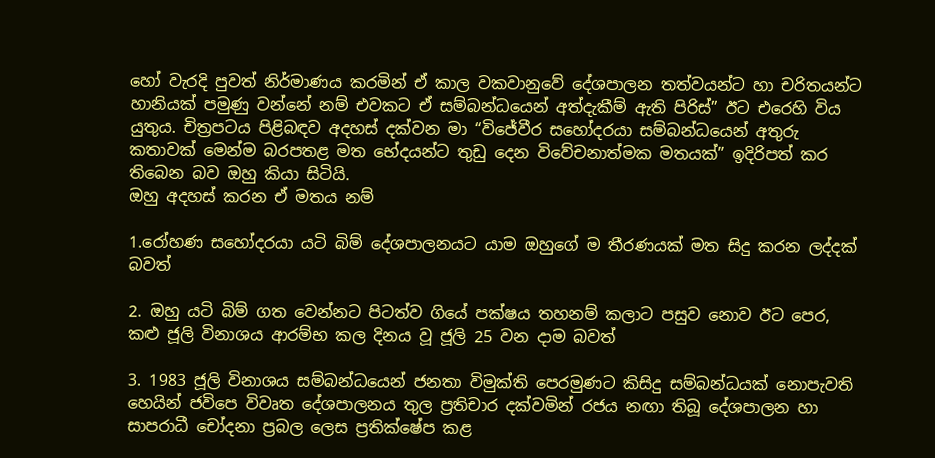හෝ වැරදි පුවත් නිර්මාණය කරමින් ඒ කාල වකවානුවේ දේශපාලන තත්වයන්ට හා චරිතයන්ට හානියක් පමුණු වන්නේ නම් එවකට ඒ සම්බන්ධයෙන් අත්දැකීම් ඇති පිරිස්” ඊට එරෙහි විය යුතුය. චිත්‍රපටය පිළිබඳව අදහස් දක්වන මා “විජේවීර සහෝදරයා සම්බන්ධයෙන් අතුරු කතාවක් මෙන්ම බරපතළ මත භේදයන්ට තුඩු දෙන විවේචනාත්මක මතයක්” ඉදිරිපත් කර තිබෙන බව ඔහු කියා සිටියි.
ඔහු අදහස් කරන ඒ මතය නම්

1.රෝහණ සහෝදරයා යටි බිම් දේශපාලනයට යාම ඔහුගේ ම තීරණයක් මත සිදු කරන ලද්දක් බවත්

2. ඔහු යටි බිම් ගත වෙන්නට පිටත්ව ගියේ පක්ෂය තහනම් කලාට පසුව නොව ඊට පෙර, කළු ජූලි විනාශය ආරම්භ කල දිනය වූ ජූලි 25 වන දාම බවත්

3. 1983 ජූලි විනාශය සම්බන්ධයෙන් ජනතා විමුක්ති පෙරමුණට කිසිදු සම්බන්ධයක් නොපැවති හෙයින් ජවිපෙ විවෘත දේශපාලනය තුල ප්‍රතිචාර දක්වමින් රජය නඟා තිබූ දේශපාලන හා සාපරාධී චෝදනා ප්‍රබල ලෙස ප්‍රතික්ෂේප කළ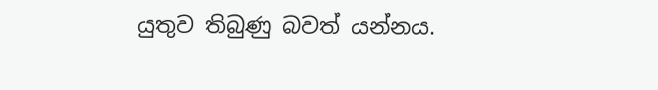යුතුව තිබුණු බවත් යන්නය.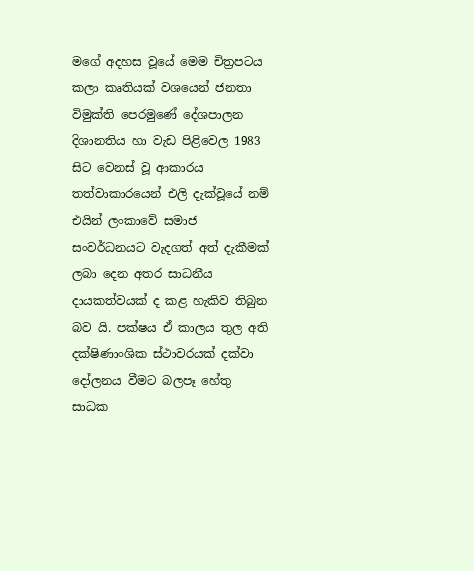මගේ අදහස වූයේ මෙම චිත්‍රපටය කලා කෘතියක් වශයෙන් ජනතා විමුක්ති පෙරමුණේ දේශපාලන දිශානතිය හා වැඩ පිළිවෙල 1983 සිට වෙනස් වූ ආකාරය තත්වාකාරයෙන් එලි දැක්වූයේ නම් එයින් ලංකාවේ සමාජ සංවර්ධනයට වැදගත් අත් දැකීමක් ලබා දෙන අතර සාධනීය දායකත්වයක් ද කළ හැකිව තිබුන බව යි. පක්ෂය ඒ කාලය තුල අති දක්ෂිණාංශික ස්ථාවරයක් දක්වා දෝලනය වීමට බලපෑ හේතු සාධක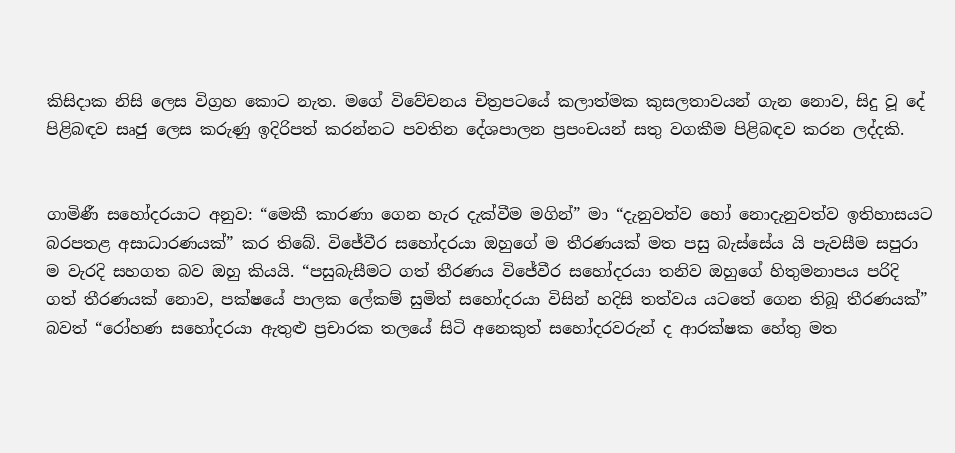කිසිදාක නිසි ලෙස විග්‍රහ කොට නැත. මගේ විවේචනය චිත්‍රපටයේ කලාත්මක කුසලතාවයන් ගැන නොව, සිදු වූ දේ පිළිබඳව සෘජු ලෙස කරුණු ඉදිරිපත් කරන්නට පවතින දේශපාලන ප්‍රපංචයන් සතු වගකීම පිළිබඳව කරන ලද්දකි.


ගාමිණී සහෝදරයාට අනුව: “මෙකී කාරණා ගෙන හැර දැක්වීම මගින්” මා “දැනුවත්ව හෝ නොදැනුවත්ව ඉතිහාසයට බරපතළ අසාධාරණයක්” කර තිබේ. විජේවීර සහෝදරයා ඔහුගේ ම තීරණයක් මත පසු බැස්සේය යි පැවසීම සපුරා ම වැරදි සහගත බව ඔහු කියයි. “පසුබැසීමට ගත් තීරණය විජේවීර සහෝදරයා තනිව ඔහුගේ හිතුමනාපය පරිදි ගත් තීරණයක් නොව, පක්ෂයේ පාලක ලේකම් සුමිත් සහෝදරයා විසින් හදිසි තත්වය යටතේ ගෙන තිබූ තීරණයක්” බවත් “රෝහණ සහෝදරයා ඇතුළු ප්‍රචාරක තලයේ සිටි අනෙකුත් සහෝදරවරුන් ද ආරක්ෂක හේතු මත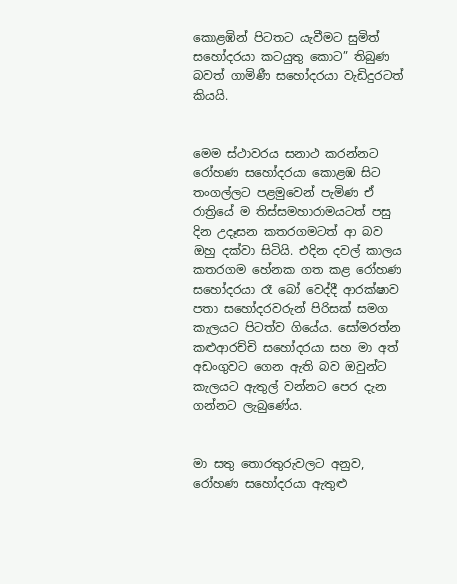කොළඹින් පිටතට යැවීමට සුමිත් සහෝදරයා කටයුතු කොට” තිබුණ බවත් ගාමිණී සහෝදරයා වැඩිදුරටත් කියයි.


මෙම ස්ථාවරය සනාථ කරන්නට රෝහණ සහෝදරයා කොළඹ සිට තංගල්ලට පළමුවෙන් පැමිණ ඒ රාත්‍රියේ ම තිස්සමහාරාමයටත් පසු දින උදෑසන කතරගමටත් ආ බව ඔහු දක්වා සිටියි. එදින දවල් කාලය කතරගම හේනක ගත කළ රෝහණ සහෝදරයා රෑ බෝ වෙද්දී ආරක්ෂාව පතා සහෝදරවරුන් පිරිසක් සමග කැලයට පිටත්ව ගියේය. සෝමරත්න කළුආරච්චි සහෝදරයා සහ මා අත් අඩංගුවට ගෙන ඇති බව ඔවුන්ට කැලයට ඇතුල් වන්නට පෙර දැන ගන්නට ලැබුණේය.


මා සතු තොරතුරුවලට අනුව, රෝහණ සහෝදරයා ඇතුළු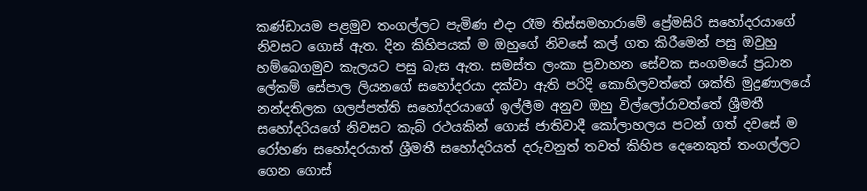කණ්ඩායම පළමුව තංගල්ලට පැමිණ එදා රෑම තිස්සමහාරාමේ ප්‍රේමසිරි සහෝදරයාගේ නිවසට ගොස් ඇත. දින කිහිපයක් ම ඔහුගේ නිවසේ කල් ගත කිරීමෙන් පසු ඔවුහු හම්බෙගමුව කැලයට පසු බැස ඇත. සමස්ත ලංකා ප්‍රවාහන සේවක සංගමයේ ප්‍රධාන ලේකම් සේපාල ලියනගේ සහෝදරයා දක්වා ඇති පරිදි කොහිලවත්තේ ශක්ති මුද්‍රණාලයේ නන්දතිලක ගලප්පත්ති සහෝදරයාගේ ඉල්ලීම අනුව ඔහු විල්ලෝරාවත්තේ ශ්‍රීමතී සහෝදරියගේ නිවසට කැබ් රථයකින් ගොස් ජාතිවාදී කෝලාහලය පටන් ගත් දවසේ ම රෝහණ සහෝදරයාත් ශ්‍රීමතී සහෝදරියත් දරුවනුත් තවත් කිහිප දෙනෙකුත් තංගල්ලට ගෙන ගොස්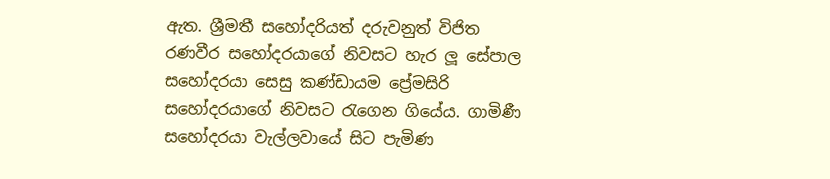ඇත. ශ්‍රීමතී සහෝදරියත් දරුවනුත් විජිත රණවීර සහෝදරයාගේ නිවසට හැර ලූ සේපාල සහෝදරයා සෙසු කණ්ඩායම ප්‍රේමසිරි සහෝදරයාගේ නිවසට රැගෙන ගියේය. ගාමිණී සහෝදරයා වැල්ලවායේ සිට පැමිණ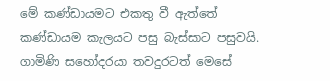මේ කණ්ඩායමට එකතු වී ඇත්තේ කණ්ඩායම කැලයට පසු බැස්සාට පසුවයි.
ගාමිණි සහෝදරයා තවදුරටත් මෙසේ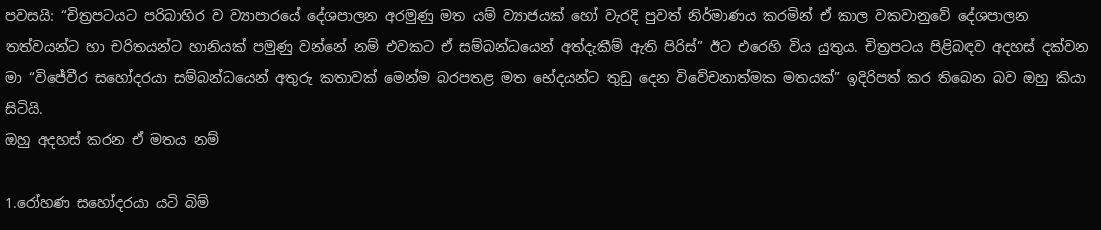පවසයි: “චිත්‍රපටයට පරිබාහිර ව ව්‍යාපාරයේ දේශපාලන අරමුණු මත යම් ව්‍යාජයක් හෝ වැරදි පුවත් නිර්මාණය කරමින් ඒ කාල වකවානුවේ දේශපාලන තත්වයන්ට හා චරිතයන්ට හානියක් පමුණු වන්නේ නම් එවකට ඒ සම්බන්ධයෙන් අත්දැකීම් ඇති පිරිස්” ඊට එරෙහි විය යුතුය. චිත්‍රපටය පිළිබඳව අදහස් දක්වන මා “විජේවීර සහෝදරයා සම්බන්ධයෙන් අතුරු කතාවක් මෙන්ම බරපතළ මත භේදයන්ට තුඩු දෙන විවේචනාත්මක මතයක්” ඉදිරිපත් කර තිබෙන බව ඔහු කියා සිටියි.
ඔහු අදහස් කරන ඒ මතය නම්

1.රෝහණ සහෝදරයා යටි බිම්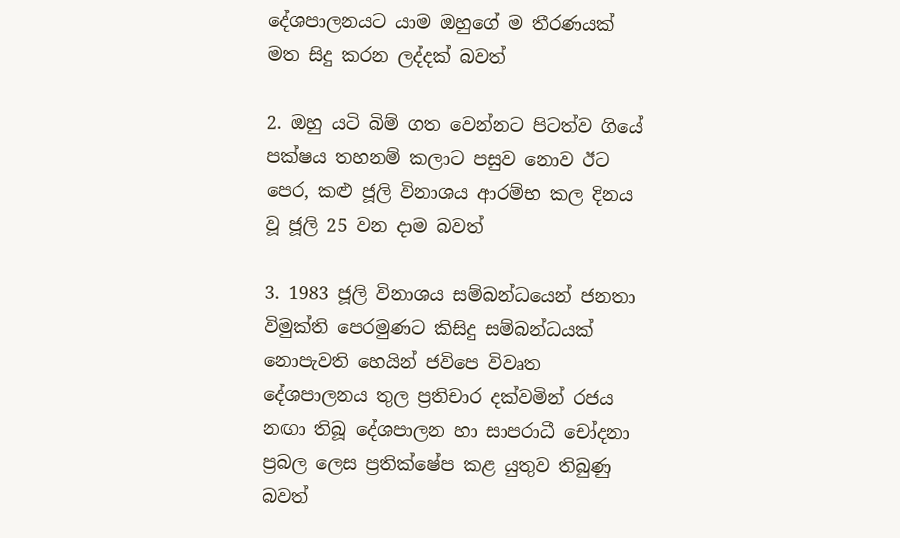දේශපාලනයට යාම ඔහුගේ ම තීරණයක් මත සිදු කරන ලද්දක් බවත්

2. ඔහු යටි බිම් ගත වෙන්නට පිටත්ව ගියේ පක්ෂය තහනම් කලාට පසුව නොව ඊට පෙර, කළු ජූලි විනාශය ආරම්භ කල දිනය වූ ජූලි 25 වන දාම බවත්

3. 1983 ජූලි විනාශය සම්බන්ධයෙන් ජනතා විමුක්ති පෙරමුණට කිසිදු සම්බන්ධයක් නොපැවති හෙයින් ජවිපෙ විවෘත දේශපාලනය තුල ප්‍රතිචාර දක්වමින් රජය නඟා තිබූ දේශපාලන හා සාපරාධී චෝදනා ප්‍රබල ලෙස ප්‍රතික්ෂේප කළ යුතුව තිබුණු බවත්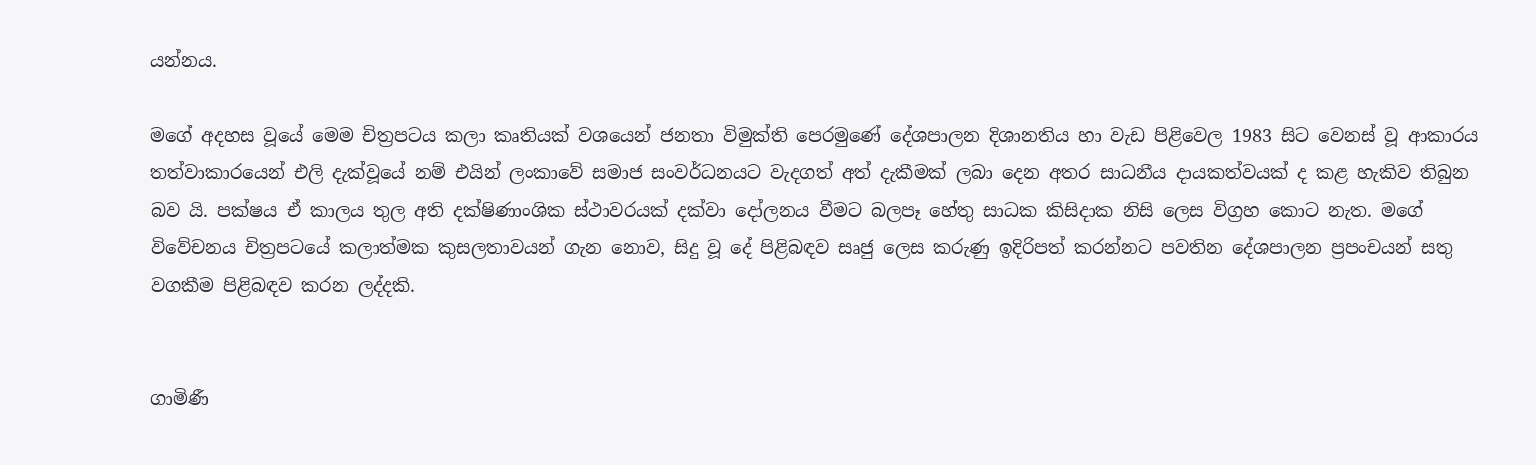යන්නය.

මගේ අදහස වූයේ මෙම චිත්‍රපටය කලා කෘතියක් වශයෙන් ජනතා විමුක්ති පෙරමුණේ දේශපාලන දිශානතිය හා වැඩ පිළිවෙල 1983 සිට වෙනස් වූ ආකාරය තත්වාකාරයෙන් එලි දැක්වූයේ නම් එයින් ලංකාවේ සමාජ සංවර්ධනයට වැදගත් අත් දැකීමක් ලබා දෙන අතර සාධනීය දායකත්වයක් ද කළ හැකිව තිබුන බව යි. පක්ෂය ඒ කාලය තුල අති දක්ෂිණාංශික ස්ථාවරයක් දක්වා දෝලනය වීමට බලපෑ හේතු සාධක කිසිදාක නිසි ලෙස විග්‍රහ කොට නැත. මගේ විවේචනය චිත්‍රපටයේ කලාත්මක කුසලතාවයන් ගැන නොව, සිදු වූ දේ පිළිබඳව සෘජු ලෙස කරුණු ඉදිරිපත් කරන්නට පවතින දේශපාලන ප්‍රපංචයන් සතු වගකීම පිළිබඳව කරන ලද්දකි.


ගාමිණී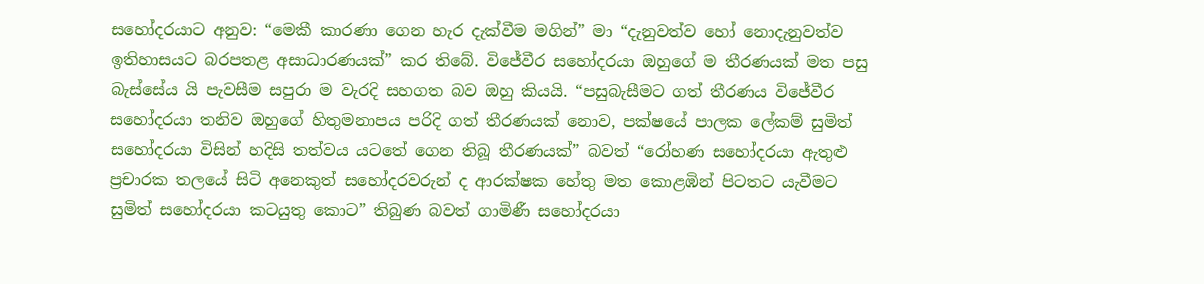සහෝදරයාට අනුව: “මෙකී කාරණා ගෙන හැර දැක්වීම මගින්” මා “දැනුවත්ව හෝ නොදැනුවත්ව ඉතිහාසයට බරපතළ අසාධාරණයක්” කර තිබේ. විජේවීර සහෝදරයා ඔහුගේ ම තීරණයක් මත පසු බැස්සේය යි පැවසීම සපුරා ම වැරදි සහගත බව ඔහු කියයි. “පසුබැසීමට ගත් තීරණය විජේවීර සහෝදරයා තනිව ඔහුගේ හිතුමනාපය පරිදි ගත් තීරණයක් නොව, පක්ෂයේ පාලක ලේකම් සුමිත් සහෝදරයා විසින් හදිසි තත්වය යටතේ ගෙන තිබූ තීරණයක්” බවත් “රෝහණ සහෝදරයා ඇතුළු ප්‍රචාරක තලයේ සිටි අනෙකුත් සහෝදරවරුන් ද ආරක්ෂක හේතු මත කොළඹින් පිටතට යැවීමට සුමිත් සහෝදරයා කටයුතු කොට” තිබුණ බවත් ගාමිණී සහෝදරයා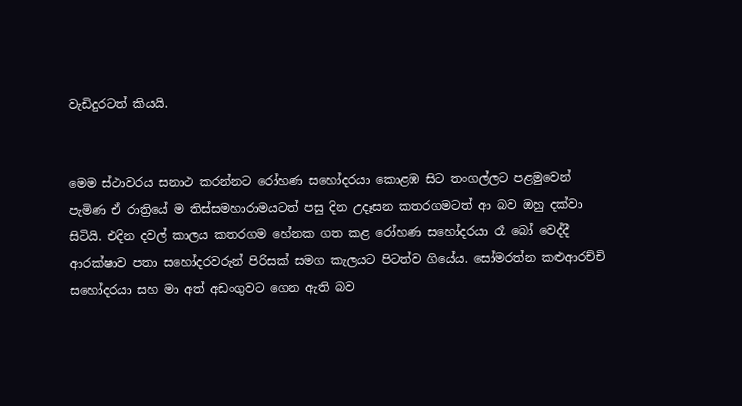වැඩිදුරටත් කියයි.


මෙම ස්ථාවරය සනාථ කරන්නට රෝහණ සහෝදරයා කොළඹ සිට තංගල්ලට පළමුවෙන් පැමිණ ඒ රාත්‍රියේ ම තිස්සමහාරාමයටත් පසු දින උදෑසන කතරගමටත් ආ බව ඔහු දක්වා සිටියි. එදින දවල් කාලය කතරගම හේනක ගත කළ රෝහණ සහෝදරයා රෑ බෝ වෙද්දී ආරක්ෂාව පතා සහෝදරවරුන් පිරිසක් සමග කැලයට පිටත්ව ගියේය. සෝමරත්න කළුආරච්චි සහෝදරයා සහ මා අත් අඩංගුවට ගෙන ඇති බව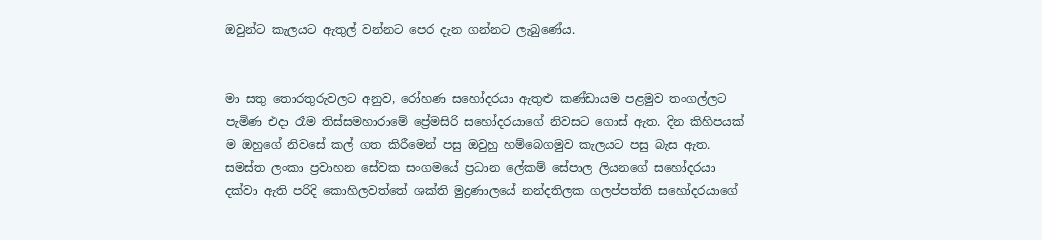ඔවුන්ට කැලයට ඇතුල් වන්නට පෙර දැන ගන්නට ලැබුණේය.


මා සතු තොරතුරුවලට අනුව, රෝහණ සහෝදරයා ඇතුළු කණ්ඩායම පළමුව තංගල්ලට පැමිණ එදා රෑම තිස්සමහාරාමේ ප්‍රේමසිරි සහෝදරයාගේ නිවසට ගොස් ඇත. දින කිහිපයක් ම ඔහුගේ නිවසේ කල් ගත කිරීමෙන් පසු ඔවුහු හම්බෙගමුව කැලයට පසු බැස ඇත. සමස්ත ලංකා ප්‍රවාහන සේවක සංගමයේ ප්‍රධාන ලේකම් සේපාල ලියනගේ සහෝදරයා දක්වා ඇති පරිදි කොහිලවත්තේ ශක්ති මුද්‍රණාලයේ නන්දතිලක ගලප්පත්ති සහෝදරයාගේ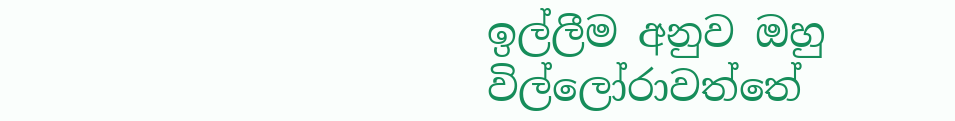ඉල්ලීම අනුව ඔහු විල්ලෝරාවත්තේ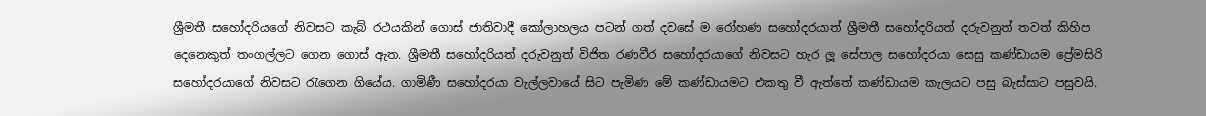ශ්‍රීමතී සහෝදරියගේ නිවසට කැබ් රථයකින් ගොස් ජාතිවාදී කෝලාහලය පටන් ගත් දවසේ ම රෝහණ සහෝදරයාත් ශ්‍රීමතී සහෝදරියත් දරුවනුත් තවත් කිහිප දෙනෙකුත් තංගල්ලට ගෙන ගොස් ඇත. ශ්‍රීමතී සහෝදරියත් දරුවනුත් විජිත රණවීර සහෝදරයාගේ නිවසට හැර ලූ සේපාල සහෝදරයා සෙසු කණ්ඩායම ප්‍රේමසිරි සහෝදරයාගේ නිවසට රැගෙන ගියේය. ගාමිණී සහෝදරයා වැල්ලවායේ සිට පැමිණ මේ කණ්ඩායමට එකතු වී ඇත්තේ කණ්ඩායම කැලයට පසු බැස්සාට පසුවයි.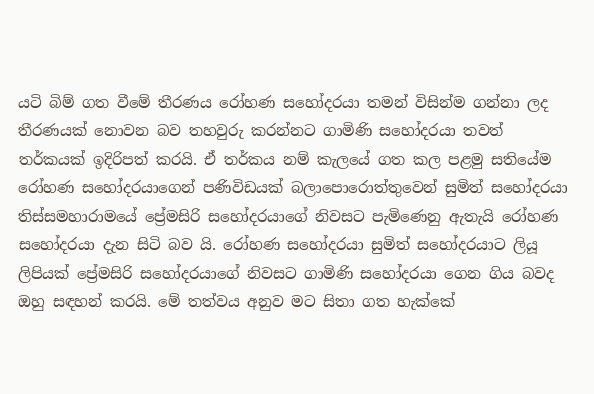යටි බිම් ගත වීමේ තීරණය රෝහණ සහෝදරයා තමන් විසින්ම ගන්නා ලද තීරණයක් නොවන බව තහවුරු කරන්නට ගාමිණි සහෝදරයා තවත් තර්කයක් ඉදිරිපත් කරයි. ඒ තර්කය නම් කැලයේ ගත කල පළමු සතියේම රෝහණ සහෝදරයාගෙන් පණිවිඩයක් බලාපොරොත්තුවෙන් සුමිත් සහෝදරයා තිස්සමහාරාමයේ ප්‍රේමසිරි සහෝදරයාගේ නිවසට පැමිණෙනු ඇතැයි රෝහණ සහෝදරයා දැන සිටි බව යි. රෝහණ සහෝදරයා සුමිත් සහෝදරයාට ලියූ ලිපියක් ප්‍රේමසිරි සහෝදරයාගේ නිවසට ගාමිණි සහෝදරයා ගෙන ගිය බවද ඔහු සඳහන් කරයි. මේ තත්වය අනුව මට සිතා ගත හැක්කේ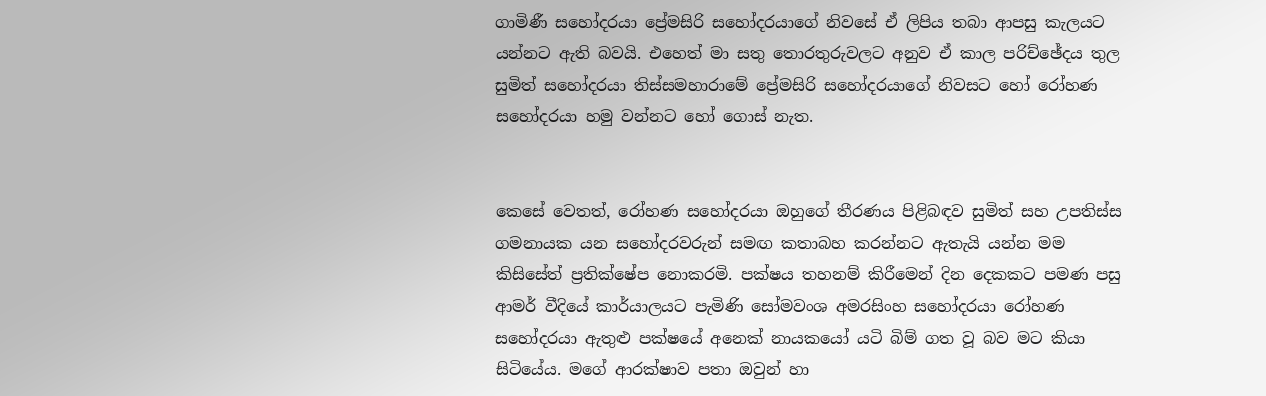ගාමිණී සහෝදරයා ප්‍රේමසිරි සහෝදරයාගේ නිවසේ ඒ ලිපිය තබා ආපසු කැලයට යන්නට ඇති බවයි. එහෙත් මා සතු තොරතුරුවලට අනුව ඒ කාල පරිච්ඡේදය තුල සුමිත් සහෝදරයා තිස්සමහාරාමේ ප්‍රේමසිරි සහෝදරයාගේ නිවසට හෝ රෝහණ සහෝදරයා හමු වන්නට හෝ ගොස් නැත.


කෙසේ වෙතත්, රෝහණ සහෝදරයා ඔහුගේ තීරණය පිළිබඳව සුමිත් සහ උපතිස්ස ගමනායක යන සහෝදරවරුන් සමඟ කතාබහ කරන්නට ඇතැයි යන්න මම කිසිසේත් ප්‍රතික්ෂේප නොකරමි. පක්ෂය තහනම් කිරීමෙන් දින දෙකකට පමණ පසු ආමර් වීදියේ කාර්යාලයට පැමිණි සෝමවංශ අමරසිංහ සහෝදරයා රෝහණ සහෝදරයා ඇතුළු පක්ෂයේ අනෙක් නායකයෝ යටි බිම් ගත වූ බව මට කියා සිටියේය. මගේ ආරක්ෂාව පතා ඔවුන් හා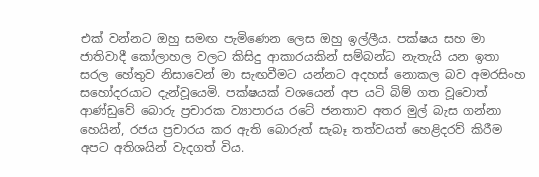එක් වන්නට ඔහු සමඟ පැමිණෙන ලෙස ඔහු ඉල්ලීය. පක්ෂය සහ මා ජාතිවාදී කෝලාහල වලට කිසිදු ආකාරයකින් සම්බන්ධ නැතැයි යන ඉතා සරල හේතුව නිසාවෙන් මා සැඟවීමට යන්නට අදහස් නොකල බව අමරසිංහ සහෝදරයාට දැන්වූයෙමි. පක්ෂයක් වශයෙන් අප යටි බිම් ගත වූවොත් ආණ්ඩුවේ බොරු ප්‍රචාරක ව්‍යාපාරය රටේ ජනතාව අතර මුල් බැස ගන්නා හෙයින්, රජය ප්‍රචාරය කර ඇති බොරුත් සැබෑ තත්වයත් හෙළිදරව් කිරීම අපට අතිශයින් වැදගත් විය.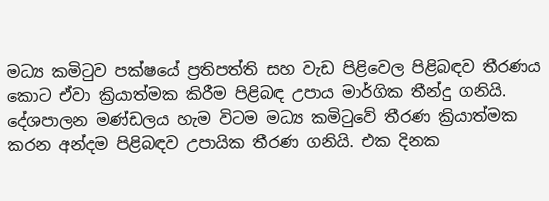මධ්‍ය කමිටුව පක්ෂයේ ප්‍රතිපත්ති සහ වැඩ පිළිවෙල පිළිබඳව තීරණය කොට ඒවා ක්‍රියාත්මක කිරීම පිළිබඳ උපාය මාර්ගික තීන්දු ගනියි. දේශපාලන මණ්ඩලය හැම විටම මධ්‍ය කමිටුවේ තීරණ ක්‍රියාත්මක කරන අන්දම පිළිබඳව උපායික තීරණ ගනියි. එක දිනක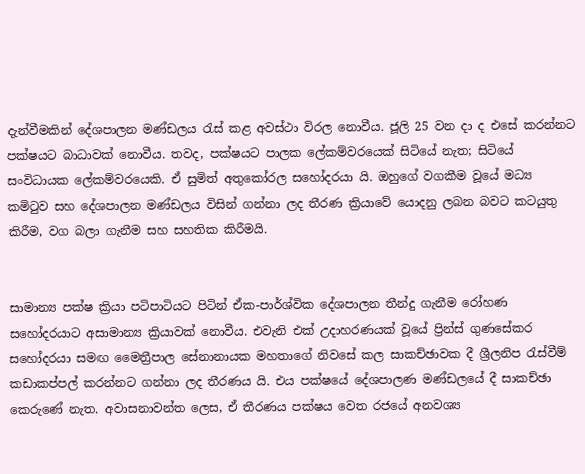දැන්වීමකින් දේශපාලන මණ්ඩලය රැස් කළ අවස්ථා විරල නොවීය. ජූලි 25 වන දා ද එසේ කරන්නට පක්ෂයට බාධාවක් නොවීය. තවද, පක්ෂයට පාලක ලේකම්වරයෙක් සිටියේ නැත; සිටියේ සංවිධායක ලේකම්වරයෙකි. ඒ සුමිත් අතුකෝරල සහෝදරයා යි. ඔහුගේ වගකීම වූයේ මධ්‍ය කමිටුව සහ දේශපාලන මණ්ඩලය විසින් ගන්නා ලද තීරණ ක්‍රියාවේ යොදනු ලබන බවට කටයුතු කිරීම, වග බලා ගැනීම සහ සහතික කිරීමයි.


සාමාන්‍ය පක්ෂ ක්‍රියා පටිපාටියට පිටින් ඒක-පාර්ශ්වික දේශපාලන තීන්දු ගැනීම රෝහණ සහෝදරයාට අසාමාන්‍ය ක්‍රියාවක් නොවීය. එවැනි එක් උදාහරණයක් වූයේ ප්‍රින්ස් ගුණසේකර සහෝදරයා සමඟ මෛත්‍රීපාල සේනානායක මහතාගේ නිවසේ කල සාකච්ඡාවක දී ශ්‍රීලනිප රැස්වීම් කඩාකප්පල් කරන්නට ගන්නා ලද තීරණය යි. එය පක්ෂයේ දේශපාලණ මණ්ඩලයේ දී සාකච්ඡා කෙරුණේ නැත. අවාසනාවන්ත ලෙස, ඒ තීරණය පක්ෂය වෙත රජයේ අනවශ්‍ය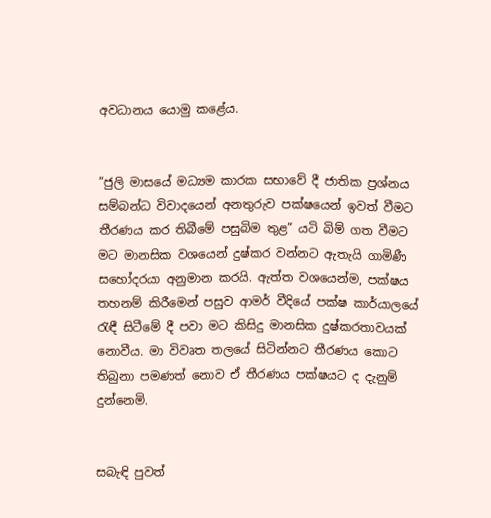අවධානය යොමු කළේය.


“ජුලි මාසයේ මධ්‍යම කාරක සභාවේ දී ජාතික ප්‍රශ්නය සම්බන්ධ විවාදයෙන් අනතුරුව පක්ෂයෙන් ඉවත් වීමට තීරණය කර තිබීමේ පසුබිම තුළ” යටි බිම් ගත වීමට මට මානසික වශයෙන් දුෂ්කර වන්නට ඇතැයි ගාමිණී සහෝදරයා අනුමාන කරයි. ඇත්ත වශයෙන්ම, පක්ෂය තහනම් කිරීමෙන් පසුව ආමර් වීදියේ පක්ෂ කාර්යාලයේ රැඳී සිටීමේ දී පවා මට කිසිදු මානසික දුෂ්කරතාවයක් නොවීය. මා විවෘත තලයේ සිටින්නට තීරණය කොට තිබුනා පමණත් නොව ඒ තීරණය පක්ෂයට ද දැනුම් දුන්නෙමි.


සබැඳි පුවත්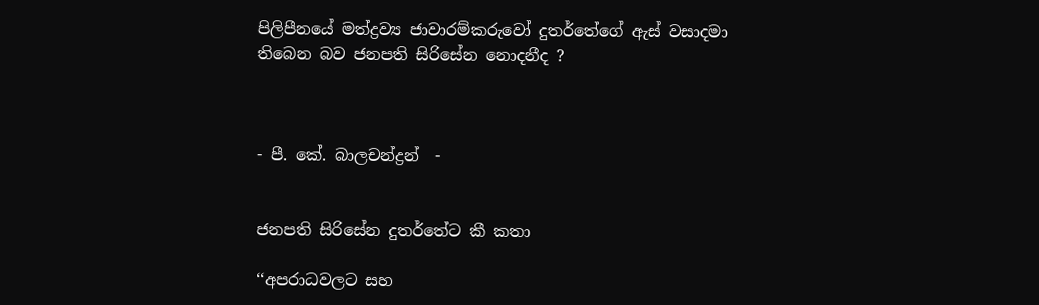පිලිපීනයේ මත්ද්‍රව්‍ය ජාවාරම්කරුවෝ දුතර්තේගේ ඇස් වසාදමා තිබෙන බව ජනපති සිරිසේන නොදනීද ?



- පී. කේ. බාලචන්ද්‍රන්  -


ජනපති සිරිසේන දුතර්තේට කී කතා

‘‘අපරාධවලට සහ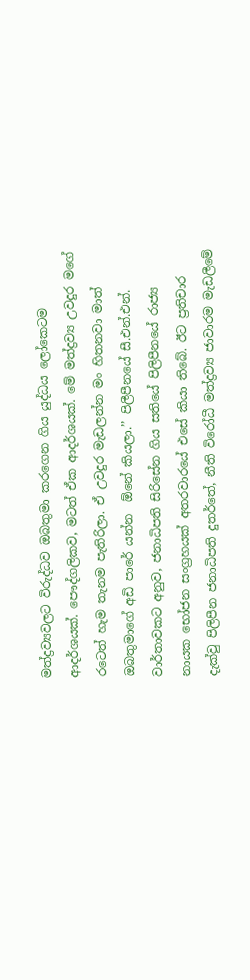මත්ද්‍රව්‍යවලට විරුද්ධව ඔබතුමා කරගෙන ගිය යුද්ධය ලෝකෙටම ආදර්ශයක්. පෞද්ගලිකව, මටත් ඒක ආදර්ශයක්. මේ මත්ද්‍රව්‍ය උවදුර මගේ රටෙත් හැම තැනම පැතිරිලා. ඒ උවදුර මැඩලන්න මං හිතනවා මාත් ඔබතුමාගේ අඩි පාරේ යන්න  ඕනේ කියලා.’’ පිලීපීනයේ සී.එන්.එන්. වාර්තාවකට අනුව, ජනාධිපති සිරිසේන ගිය සතියේ පිලිපීනයේ රාජ්‍ය නායක භෝජන සංග්‍රහයක් අතරවාරයේ එසේ කියා තිබේ. ඊට ප්‍රතිචාර දැක්වු පිලිපීන ජනාධිපති දුතර්තේ, නීති විරෝධී මත්ද්‍රව්‍ය ජාවාරම මැඩලීමේ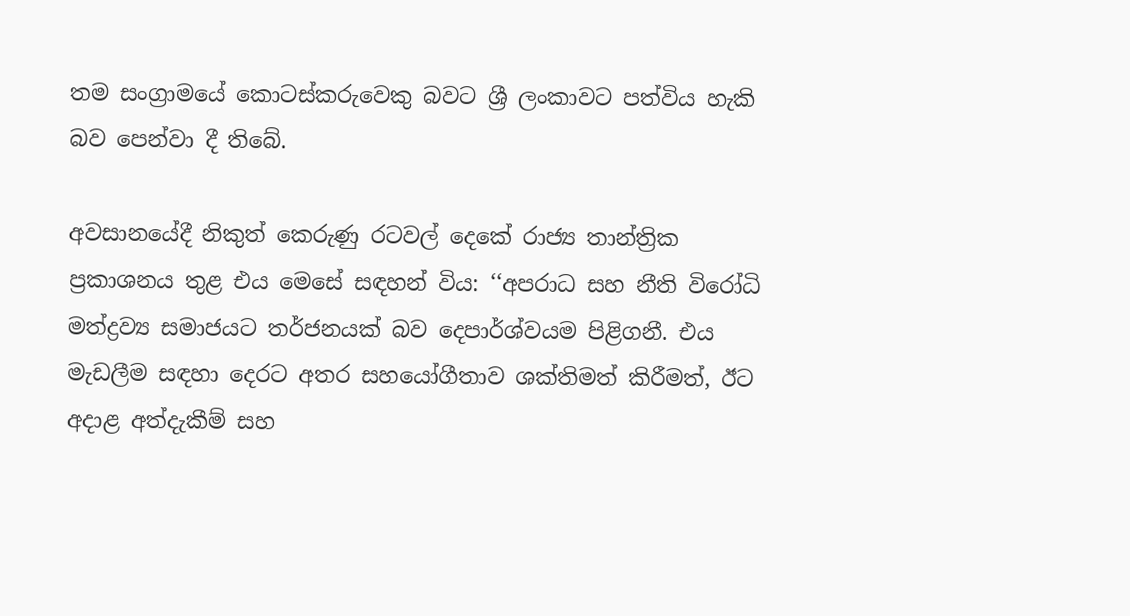තම සංග්‍රාමයේ කොටස්කරුවෙකු බවට ශ්‍රී ලංකාවට පත්විය හැකි බව පෙන්වා දී තිබේ.

අවසානයේදී නිකුත් කෙරුණු රටවල් දෙකේ රාජ්‍ය තාන්ත්‍රික ප්‍රකාශනය තුළ එය මෙසේ සඳහන් විය: ‘‘අපරාධ සහ නීති විරෝධි මත්ද්‍රව්‍ය සමාජයට තර්ජනයක් බව දෙපාර්ශ්වයම පිළිගනී. එය මැඩලීම සඳහා දෙරට අතර සහයෝගීතාව ශක්තිමත් කිරීමත්, ඊට අදාළ අත්දැකීම් සහ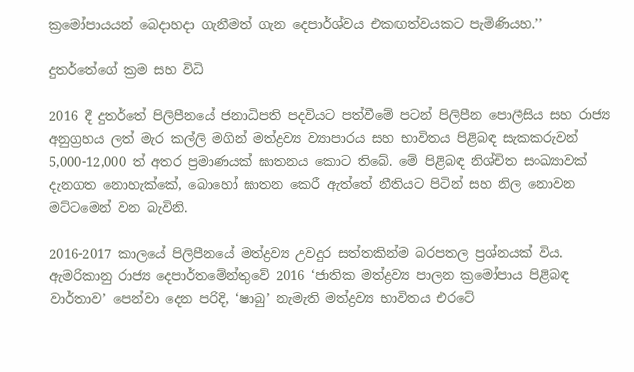ක්‍රමෝපායයන් බෙදාහදා ගැනීමත් ගැන දෙපාර්ශ්වය එකඟත්වයකට පැමිණියහ.’’

දුතර්තේගේ ක්‍රම සහ විධි

2016 දී දුතර්තේ පිලිපීනයේ ජනාධිපති පදවියට පත්වීමේ පටන් පිලිපීන පොලීසිය සහ රාජ්‍ය අනුග්‍රහය ලත් මැර කල්ලි මගින් මත්ද්‍රව්‍ය ව්‍යාපාරය සහ භාවිතය පිළිබඳ සැකකරුවන් 5,000-12,000 ත් අතර ප්‍රමාණයක් ඝාතනය කොට තිබේ. මේ පිළිබඳ නිශ්චිත සංඛ්‍යාවක් දැනගත නොහැක්කේ, බොහෝ ඝාතන කෙරී ඇත්තේ නීතියට පිටින් සහ නිල නොවන මට්ටමෙන් වන බැවිනි.

2016-2017 කාලයේ පිලිපීනයේ මත්ද්‍රව්‍ය උවදුර සත්තකින්ම බරපතල ප්‍රශ්නයක් විය. ඇමරිකානු රාජ්‍ය දෙපාර්තමේන්තුවේ 2016 ‘ජාතික මත්ද්‍රව්‍ය පාලන ක්‍රමෝපාය පිළිබඳ වාර්තාව’ පෙන්වා දෙන පරිදි, ‘ෂාබු’ නැමැති මත්ද්‍රව්‍ය භාවිතය එරටේ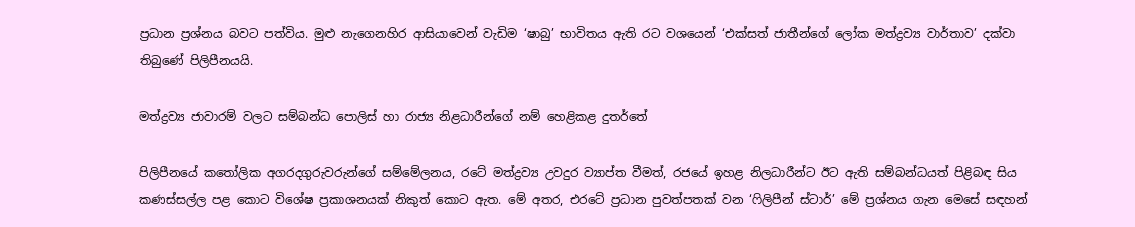ප්‍රධාන ප්‍රශ්නය බවට පත්විය. මුළු නැගෙනහිර ආසියාවෙන් වැඩිම ‘ෂාබු’ භාවිතය ඇති රට වශයෙන් ‘එක්සත් ජාතීන්ගේ ලෝක මත්ද්‍රව්‍ය වාර්තාව’ දක්වා තිබුණේ පිලිපීනයයි.

මත්ද්‍රව්‍ය ජාවාරම් වලට සම්බන්ධ පොලිස් හා රාජ්‍ය නිළධාරීන්ගේ නම් හෙළිකළ දුතර්තේ

පිලිපීනයේ කතෝලික අගරදගුරුවරුන්ගේ සම්මේලනය, රටේ මත්ද්‍රව්‍ය උවදුර ව්‍යාප්ත වීමත්, රජයේ ඉහළ නිලධාරීන්ට ඊට ඇති සම්බන්ධයත් පිළිබඳ සිය කණස්සල්ල පළ කොට විශේෂ ප්‍රකාශනයක් නිකුත් කොට ඇත. මේ අතර, එරටේ ප්‍රධාන පුවත්පතක් වන ‘ෆිලිපීන් ස්ටාර්’ මේ ප්‍රශ්නය ගැන මෙසේ සඳහන්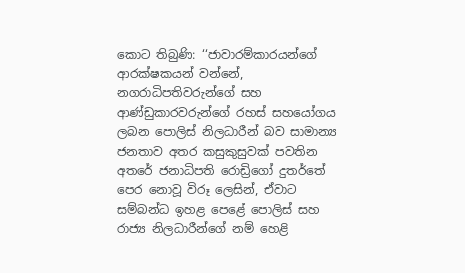කොට තිබුණි: ‘‘ජාවාරම්කාරයන්ගේ ආරක්ෂකයන් වන්නේ, නගරාධිපතිවරුන්ගේ සහ ආණ්ඩුකාරවරුන්ගේ රහස් සහයෝගය ලබන පොලිස් නිලධාරීන් බව සාමාන්‍ය ජනතාව අතර කසුකුසුවක් පවතින අතරේ ජනාධිපති රොඩ්‍රිගෝ දුතර්තේ පෙර නොවූ විරූ ලෙසින්, ඒවාට සම්බන්ධ ඉහළ පෙළේ පොලිස් සහ රාජ්‍ය නිලධාරීන්ගේ නම් හෙළි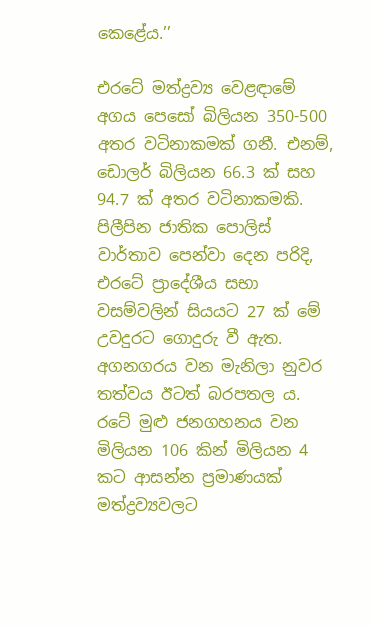කෙළේය.’’

එරටේ මත්ද්‍රව්‍ය වෙළඳාමේ අගය පෙසෝ බිලියන 350-500 අතර වටිනාකමක් ගනී. එනම්, ඩොලර් බිලියන 66.3 ක් සහ 94.7 ක් අතර වටිනාකමකි. පිලීපින ජාතික පොලිස් වාර්තාව පෙන්වා දෙන පරිදි, එරටේ ප්‍රාදේශීය සභා වසම්වලින් සියයට 27 ක් මේ උවදුරට ගොදුරු වී ඇත. අගනගරය වන මැනිලා නුවර තත්වය ඊටත් බරපතල ය. රටේ මුළු ජනගහනය වන මිලියන 106 කින් මිලියන 4 කට ආසන්න ප්‍රමාණයක් මත්ද්‍රව්‍යවලට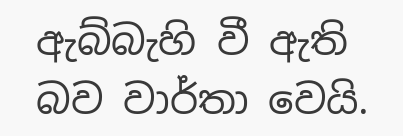ඇබ්බැහි වී ඇති බව වාර්තා වෙයි.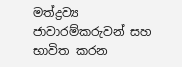මත්ද්‍රව්‍ය ජාවාරම්කරුවන් සහ භාවිත කරන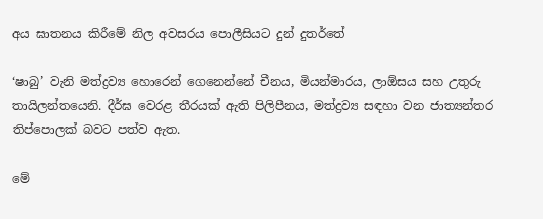අය ඝාතනය කිරීමේ නිල අවසරය පොලීසියට දුන් දුතර්තේ

‘ෂාබු’ වැනි මත්ද්‍රව්‍ය හොරෙන් ගෙනෙන්නේ චීනය, මියන්මාරය, ලාඕසය සහ උතුරු තායිලන්තයෙනි. දීර්ඝ වෙරළ තීරයක් ඇති පිලිපීනය, මත්ද්‍රව්‍ය සඳහා වන ජාත්‍යන්තර තිප්පොලක් බවට පත්ව ඇත.

මේ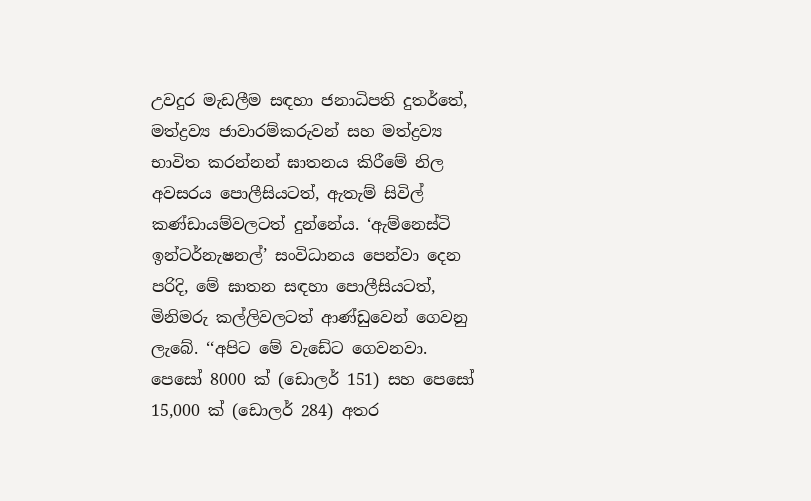උවදුර මැඩලීම සඳහා ජනාධිපති දුතර්තේ, මත්ද්‍රව්‍ය ජාවාරම්කරුවන් සහ මත්ද්‍රව්‍ය භාවිත කරන්නන් ඝාතනය කිරීමේ නිල අවසරය පොලීසියටත්, ඇතැම් සිවිල් කණ්ඩායම්වලටත් දුන්නේය. ‘ඇම්නෙස්ටි ඉන්ටර්නැෂනල්’ සංවිධානය පෙන්වා දෙන පරිදි, මේ ඝාතන සඳහා පොලීසියටත්, මිනිමරු කල්ලිවලටත් ආණ්ඩුවෙන් ගෙවනු ලැබේ. ‘‘අපිට මේ වැඩේට ගෙවනවා. පෙසෝ 8000 ක් (ඩොලර් 151) සහ පෙසෝ 15,000 ක් (ඩොලර් 284) අතර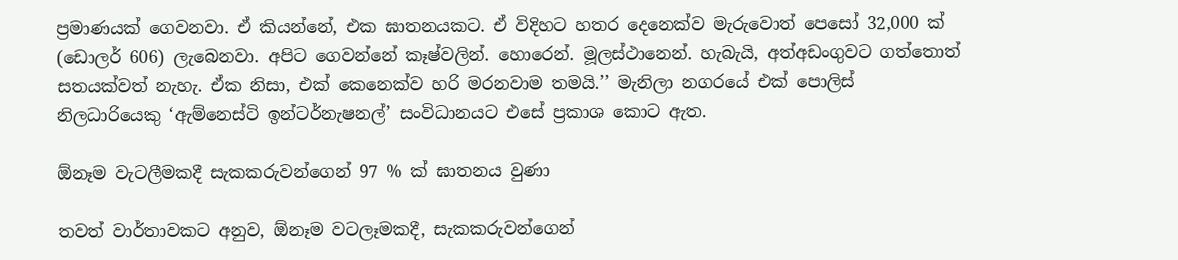ප්‍රමාණයක් ගෙවනවා. ඒ කියන්නේ, එක ඝාතනයකට. ඒ විදිහට හතර දෙනෙක්ව මැරුවොත් පෙසෝ 32,000 ක් (ඩොලර් 606) ලැබෙනවා. අපිට ගෙවන්නේ කෑෂ්වලින්. හොරෙන්. මූලස්ථානෙන්. හැබැයි, අත්අඩංගුවට ගත්තොත් සතයක්වත් නැහැ. ඒක නිසා, එක් කෙනෙක්ව හරි මරනවාම තමයි.’’ මැනිලා නගරයේ එක් පොලිස් නිලධාරියෙකු ‘ඇම්නෙස්ටි ඉන්ටර්නැෂනල්’ සංවිධානයට එසේ ප්‍රකාශ කොට ඇත.

ඕනෑම වැටලීමකදී සැකකරුවන්ගෙන් 97 % ක් ඝාතනය වුණා

තවත් වාර්තාවකට අනුව, ඕනෑම වටලෑමකදී, සැකකරුවන්ගෙන්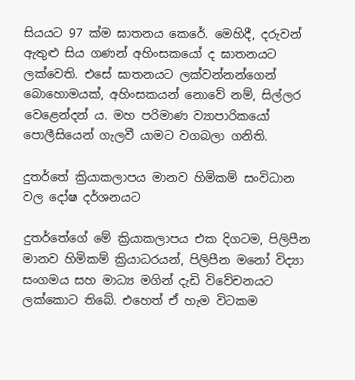සියයට 97 ක්ම ඝාතනය කෙරේ. මෙහිදී, දරුවන් ඇතුළු සිය ගණන් අහිංසකයෝ ද ඝාතනයට ලක්වෙති. එසේ ඝාතනයට ලක්වන්නන්ගෙන් බොහොමයක්, අහිංසකයන් නොවේ නම්, සිල්ලර වෙළෙන්දන් ය. මහ පරිමාණ ව්‍යාපාරිකයෝ පොලීසියෙන් ගැලවී යාමට වගබලා ගනිති.

දුතර්තේ ක්‍රියාකලාපය මානව හිමිකම් සංවිධාන වල දෝෂ දර්ශනයට

දුතර්තේගේ මේ ක්‍රියාකලාපය එක දිගටම, පිලිපීන මානව හිමිකම් ක්‍රියාධරයන්, පිලිපීන මනෝ විද්‍යා සංගමය සහ මාධ්‍ය මගින් දැඩි විවේචනයට ලක්කොට තිබේ. එහෙත් ඒ හැම විටකම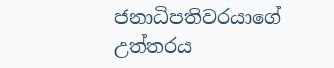ජනාධිපතිවරයාගේ උත්තරය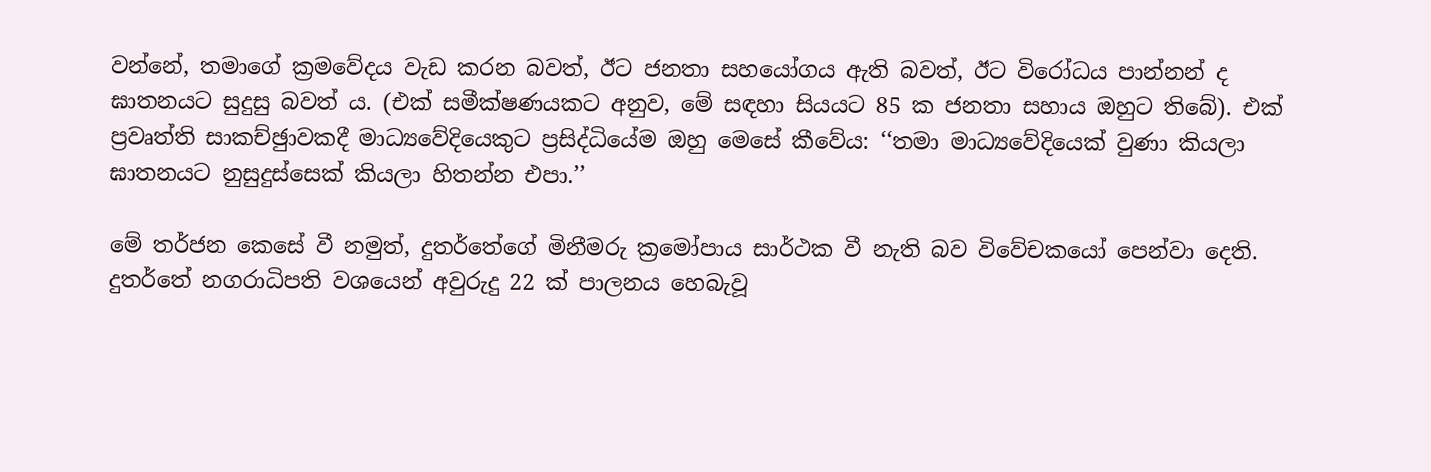වන්නේ, තමාගේ ක්‍රමවේදය වැඩ කරන බවත්, ඊට ජනතා සහයෝගය ඇති බවත්, ඊට විරෝධය පාන්නන් ද ඝාතනයට සුදුසු බවත් ය. (එක් සමීක්ෂණයකට අනුව, මේ සඳහා සියයට 85 ක ජනතා සහාය ඔහුට තිබේ). එක් ප්‍රවෘත්ති සාකච්ඡුාවකදී මාධ්‍යවේදියෙකුට ප්‍රසිද්ධියේම ඔහු මෙසේ කීවේය: ‘‘තමා මාධ්‍යවේදියෙක් වුණා කියලා ඝාතනයට නුසුදුස්සෙක් කියලා හිතන්න එපා.’’

මේ තර්ජන කෙසේ වී නමුත්, දුතර්තේගේ මිනීමරු ක්‍රමෝපාය සාර්ථක වී නැති බව විවේචකයෝ පෙන්වා දෙති. දුතර්තේ නගරාධිපති වශයෙන් අවුරුදු 22 ක් පාලනය හෙබැවූ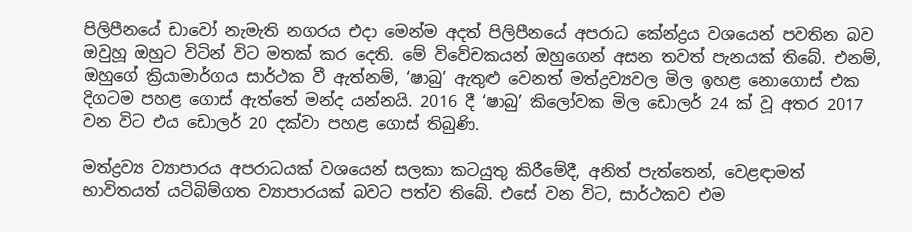පිලිපීනයේ ඩාවෝ නැමැති නගරය එදා මෙන්ම අදත් පිලිපීනයේ අපරාධ කේන්ද්‍රය වශයෙන් පවතින බව ඔවුහූ ඔහුට විටින් විට මතක් කර දෙති. මේ විවේචකයන් ඔහුගෙන් අසන තවත් පැනයක් තිබේ. එනම්, ඔහුගේ ක්‍රියාමාර්ගය සාර්ථක වී ඇත්නම්, ‘ෂාබු’ ඇතුළු වෙනත් මත්ද්‍රව්‍යවල මිල ඉහළ නොගොස් එක දිගටම පහළ ගොස් ඇත්තේ මන්ද යන්නයි. 2016 දී ‘ෂාබු’ කිලෝවක මිල ඩොලර් 24 ක් වූ අතර 2017 වන විට එය ඩොලර් 20 දක්වා පහළ ගොස් තිබුණි.

මත්ද්‍රව්‍ය ව්‍යාපාරය අපරාධයක් වශයෙන් සලකා කටයුතු කිරීමේදී, අනිත් පැත්තෙන්, වෙළඳාමත් භාවිතයත් යටිබිම්ගත ව්‍යාපාරයක් බවට පත්ව තිබේ. එසේ වන විට, සාර්ථකව එම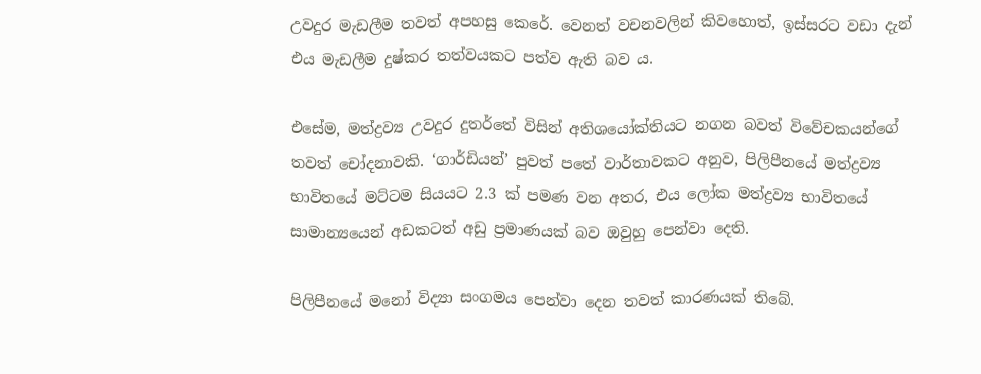උවදුර මැඩලීම තවත් අපහසු කෙරේ. වෙනත් වචනවලින් කිවහොත්, ඉස්සරට වඩා දැන් එය මැඩලීම දුෂ්කර තත්වයකට පත්ව ඇති බව ය.

එසේම, මත්ද්‍රව්‍ය උවදුර දුතර්තේ විසින් අතිශයෝක්තියට නගන බවත් විවේචකයන්ගේ තවත් චෝදනාවකි. ‘ගාර්ඩියන්’ පුවත් පතේ වාර්තාවකට අනුව, පිලිපීනයේ මත්ද්‍රව්‍ය භාවිතයේ මට්ටම සියයට 2.3 ක් පමණ වන අතර, එය ලෝක මත්ද්‍රව්‍ය භාවිතයේ සාමාන්‍යයෙන් අඩකටත් අඩු ප්‍රමාණයක් බව ඔවුහු පෙන්වා දෙති.

පිලිපීනයේ මනෝ විද්‍යා සංගමය පෙන්වා දෙන තවත් කාරණයක් තිබේ.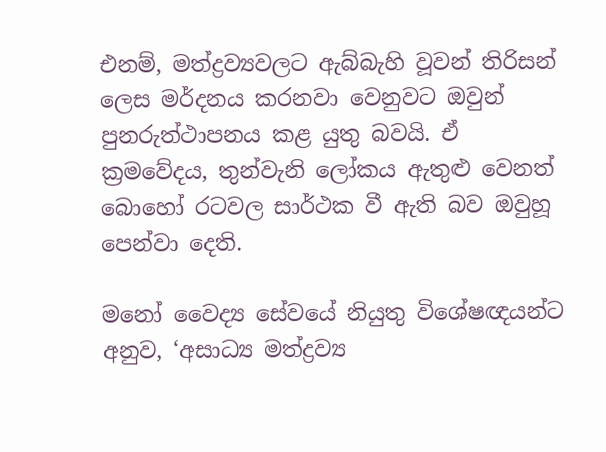එනම්, මත්ද්‍රව්‍යවලට ඇබ්බැහි වූවන් තිරිසන් ලෙස මර්දනය කරනවා වෙනුවට ඔවුන් පුනරුත්ථාපනය කළ යුතු බවයි. ඒ ක්‍රමවේදය, තුන්වැනි ලෝකය ඇතුළු වෙනත් බොහෝ රටවල සාර්ථක වී ඇති බව ඔවුහූ පෙන්වා දෙති.

මනෝ වෛද්‍ය සේවයේ නියුතු විශේෂඥයන්ට අනුව, ‘අසාධ්‍ය මත්ද්‍රව්‍ය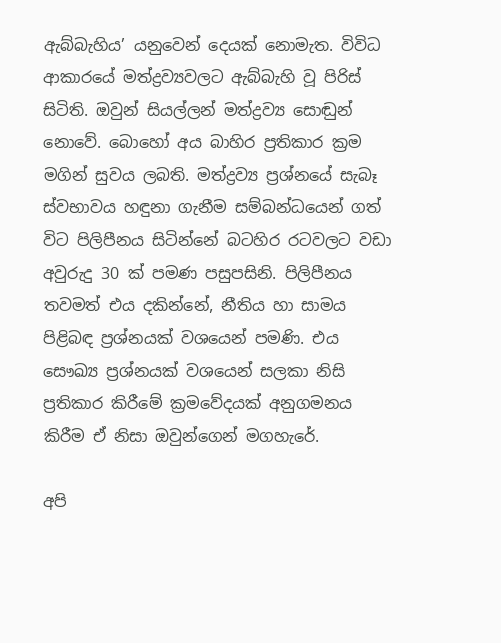ඇබ්බැහිය’ යනුවෙන් දෙයක් නොමැත. විවිධ ආකාරයේ මත්ද්‍රව්‍යවලට ඇබ්බැහි වූ පිරිස් සිටිති. ඔවුන් සියල්ලන් මත්ද්‍රව්‍ය සොඬුන් නොවේ. බොහෝ අය බාහිර ප්‍රතිකාර ක්‍රම මගින් සුවය ලබති. මත්ද්‍රව්‍ය ප්‍රශ්නයේ සැබෑ ස්වභාවය හඳුනා ගැනීම සම්බන්ධයෙන් ගත් විට පිලිපීනය සිටින්නේ බටහිර රටවලට වඩා අවුරුදු 30 ක් පමණ පසුපසිනි. පිලිපීනය තවමත් එය දකින්නේ, නීතිය හා සාමය පිළිබඳ ප්‍රශ්නයක් වශයෙන් පමණි. එය සෞඛ්‍ය ප්‍රශ්නයක් වශයෙන් සලකා නිසි ප්‍රතිකාර කිරීමේ ක්‍රමවේදයක් අනුගමනය කිරීම ඒ නිසා ඔවුන්ගෙන් මගහැරේ.

අපි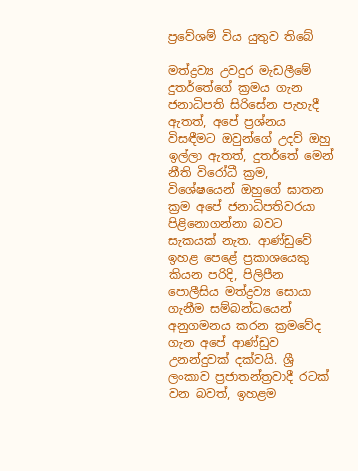ප්‍රවේශම් විය යුතුව තිබේ

මත්ද්‍රව්‍ය උවදුර මැඩලීමේ දුතර්තේගේ ක්‍රමය ගැන ජනාධිපති සිරිසේන පැහැදී ඇතත්, අපේ ප්‍රශ්නය විසඳීමට ඔවුන්ගේ උදව් ඔහු ඉල්ලා ඇතත්, දුතර්තේ මෙන් නීති විරෝධී ක්‍රම, විශේෂයෙන් ඔහුගේ ඝාතන ක්‍රම අපේ ජනාධිපතිවරයා පිළිනොගන්නා බවට සැකයක් නැත. ආණ්ඩුවේ ඉහළ පෙළේ ප්‍රකාශයෙකු කියන පරිදි, පිලිපීන පොලීසිය මත්ද්‍රව්‍ය සොයා ගැනීම සම්බන්ධයෙන් අනුගමනය කරන ක්‍රමවේද ගැන අපේ ආණ්ඩුව උනන්දුවක් දක්වයි. ශ්‍රී ලංකාව ප්‍රජාතන්ත්‍රවාදී රටක් වන බවත්, ඉහළම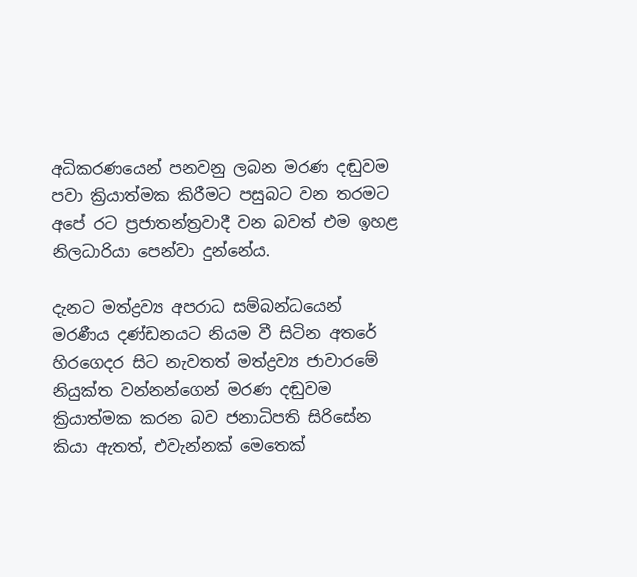අධිකරණයෙන් පනවනු ලබන මරණ දඬුවම පවා ක්‍රියාත්මක කිරීමට පසුබට වන තරමට අපේ රට ප්‍රජාතන්ත්‍රවාදී වන බවත් එම ඉහළ නිලධාරියා පෙන්වා දුන්නේය.

දැනට මත්ද්‍රව්‍ය අපරාධ සම්බන්ධයෙන් මරණීය දණ්ඩනයට නියම වී සිටින අතරේ හිරගෙදර සිට නැවතත් මත්ද්‍රව්‍ය ජාවාරමේ නියුක්ත වන්නන්ගෙන් මරණ දඬුවම ක්‍රියාත්මක කරන බව ජනාධිපති සිරිසේන කියා ඇතත්, එවැන්නක් මෙතෙක්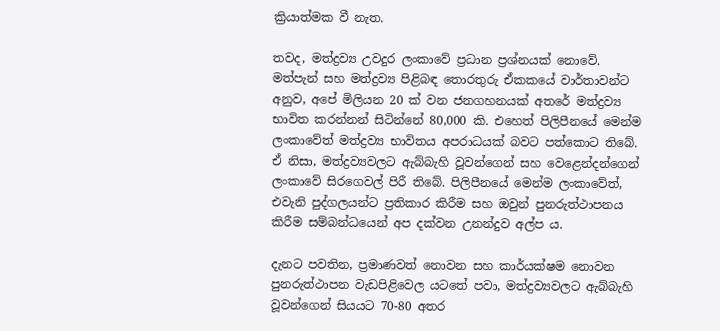ක්‍රියාත්මක වී නැත.

තවද, මත්ද්‍රව්‍ය උවදුර ලංකාවේ ප්‍රධාන ප්‍රශ්නයක් නොවේ. මත්පැන් සහ මත්ද්‍රව්‍ය පිළිබඳ තොරතුරු ඒකකයේ වාර්තාවන්ට අනුව, අපේ මිලියන 20 ක් වන ජනගහනයක් අතරේ මත්ද්‍රව්‍ය භාවිත කරන්නන් සිටින්නේ 80,000 කි. එහෙත් පිලිපීනයේ මෙන්ම ලංකාවේත් මත්ද්‍රව්‍ය භාවිතය අපරාධයක් බවට පත්කොට තිබේ. ඒ නිසා, මත්ද්‍රව්‍යවලට ඇබ්බැහි වූවන්ගෙන් සහ වෙළෙන්දන්ගෙන් ලංකාවේ සිරගෙවල් පිරී තිබේ. පිලිපීනයේ මෙන්ම ලංකාවේත්, එවැනි පුද්ගලයන්ට ප්‍රතිකාර කිරීම සහ ඔවුන් පුනරුත්ථාපනය කිරීම සම්බන්ධයෙන් අප දක්වන උනන්දුව අල්ප ය.

දැනට පවතින, ප්‍රමාණවත් නොවන සහ කාර්යක්ෂම නොවන පුනරුත්ථාපන වැඩපිළිවෙල යටතේ පවා, මත්ද්‍රව්‍යවලට ඇබ්බැහි වූවන්ගෙන් සියයට 70-80 අතර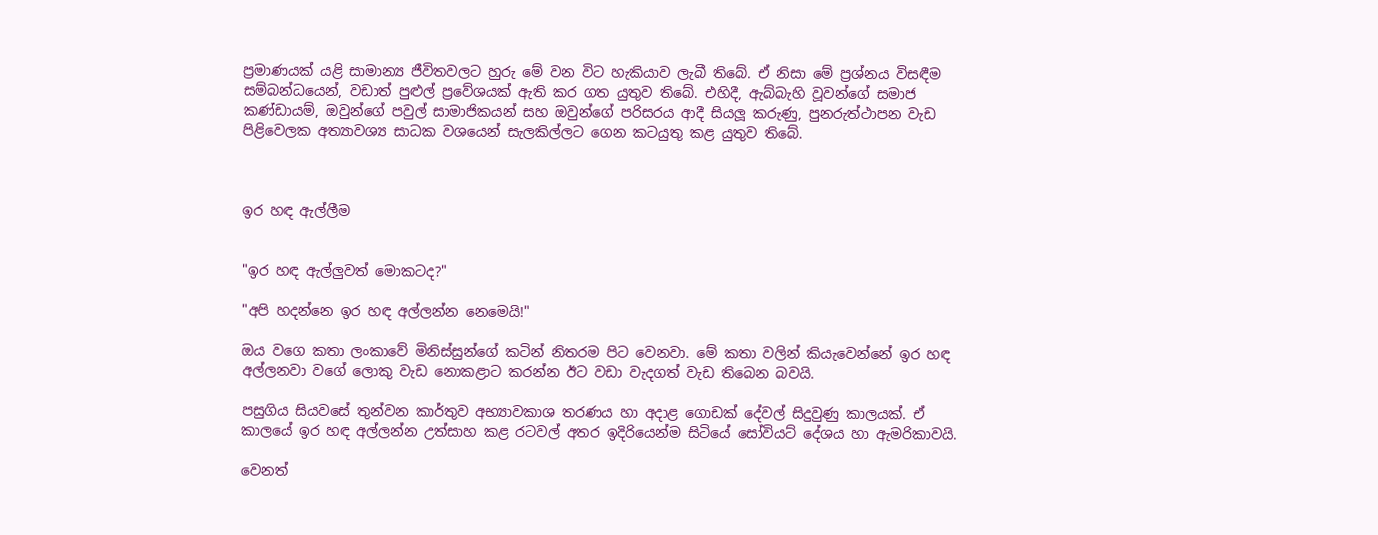ප්‍රමාණයක් යළි සාමාන්‍ය ජීවිතවලට හුරු මේ වන විට හැකියාව ලැබී තිබේ. ඒ නිසා මේ ප්‍රශ්නය විසඳීම සම්බන්ධයෙන්, වඩාත් පුළුල් ප්‍රවේශයක් ඇති කර ගත යුතුව තිබේ. එහිදී, ඇබ්බැහි වූවන්ගේ සමාජ කණ්ඩායම්, ඔවුන්ගේ පවුල් සාමාජිකයන් සහ ඔවුන්ගේ පරිසරය ආදී සියලූ කරුණු, පුනරුත්ථාපන වැඩ පිළිවෙලක අත්‍යාවශ්‍ය සාධක වශයෙන් සැලකිල්ලට ගෙන කටයුතු කළ යුතුව තිබේ.



ඉර හඳ ඇල්ලීම


"ඉර හඳ ඇල්ලුවත් මොකටද?"

"අපි හදන්නෙ ඉර හඳ අල්ලන්න නෙමෙයි!"

ඔය වගෙ කතා ලංකාවේ මිනිස්සුන්ගේ කටින් නිතරම පිට වෙනවා. මේ කතා වලින් කියැවෙන්නේ ඉර හඳ අල්ලනවා වගේ ලොකු වැඩ නොකළාට කරන්න ඊට වඩා වැදගත් වැඩ තිබෙන බවයි.

පසුගිය සියවසේ තුන්වන කාර්තුව අභ්‍යාවකාශ තරණය හා අදාළ ගොඩක් දේවල් සිදුවුණු කාලයක්. ඒ කාලයේ ඉර හඳ අල්ලන්න උත්සාහ කළ රටවල් අතර ඉදිරියෙන්ම සිටියේ සෝවියට් දේශය හා ඇමරිකාවයි.

වෙනත්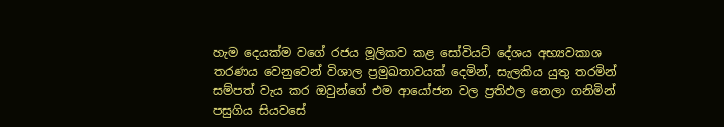හැම දෙයක්ම වගේ රජය මූලිකව කළ සෝවියට් දේශය අභ්‍යවකාශ තරණය වෙනුවෙන් විශාල ප්‍රමුඛතාවයක් දෙමින්, සැලකිය යුතු තරමින් සම්පත් වැය කර ඔවුන්ගේ එම ආයෝජන වල ප්‍රතිඵල නෙලා ගනිමින් පසුගිය සියවසේ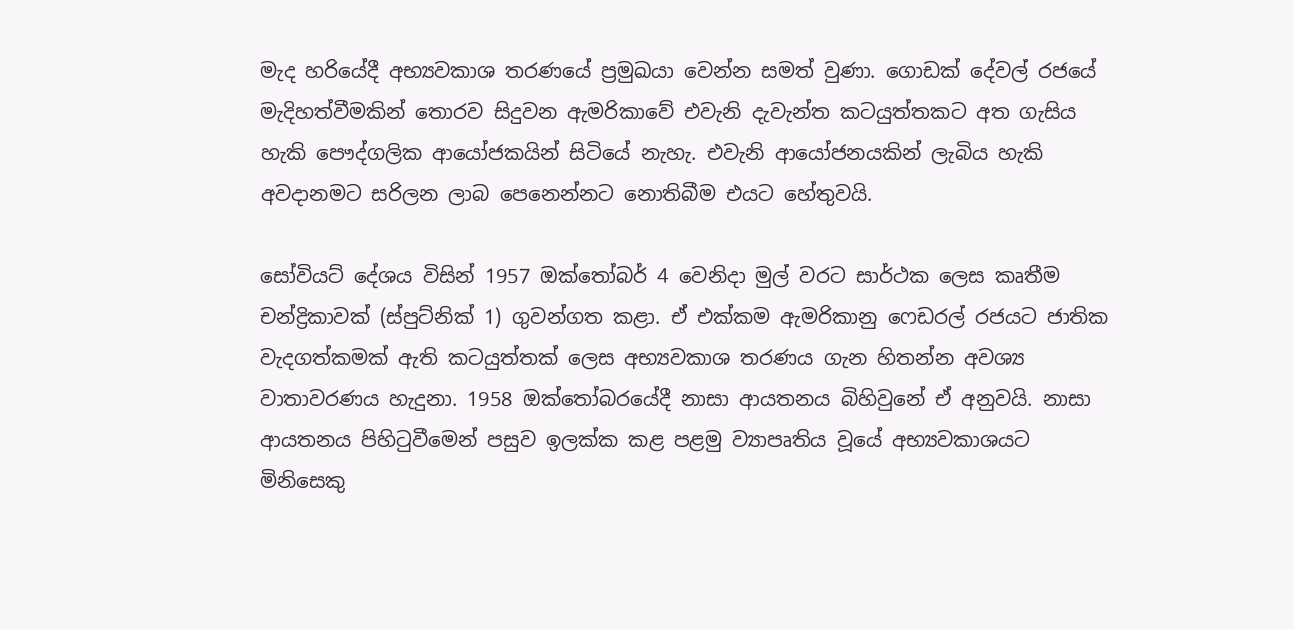මැද හරියේදී අභ්‍යවකාශ තරණයේ ප්‍රමුඛයා වෙන්න සමත් වුණා. ගොඩක් දේවල් රජයේ මැදිහත්වීමකින් තොරව සිදුවන ඇමරිකාවේ එවැනි දැවැන්ත කටයුත්තකට අත ගැසිය හැකි පෞද්ගලික ආයෝජකයින් සිටියේ නැහැ. එවැනි ආයෝජනයකින් ලැබිය හැකි අවදානමට සරිලන ලාබ පෙනෙන්නට නොතිබීම එයට හේතුවයි.

සෝවියට් දේශය විසින් 1957 ඔක්තෝබර් 4 වෙනිදා මුල් වරට සාර්ථක ලෙස කෘතීම චන්ද්‍රිකාවක් (ස්පුට්නික් 1) ගුවන්ගත කළා. ඒ එක්කම ඇමරිකානු ෆෙඩරල් රජයට ජාතික වැදගත්කමක් ඇති කටයුත්තක් ලෙස අභ්‍යවකාශ තරණය ගැන හිතන්න අවශ්‍ය වාතාවරණය හැදුනා. 1958 ඔක්තෝබරයේදී නාසා ආයතනය බිහිවුනේ ඒ අනුවයි. නාසා ආයතනය පිහිටුවීමෙන් පසුව ඉලක්ක කළ පළමු ව්‍යාපෘතිය වූයේ අභ්‍යවකාශයට මිනිසෙකු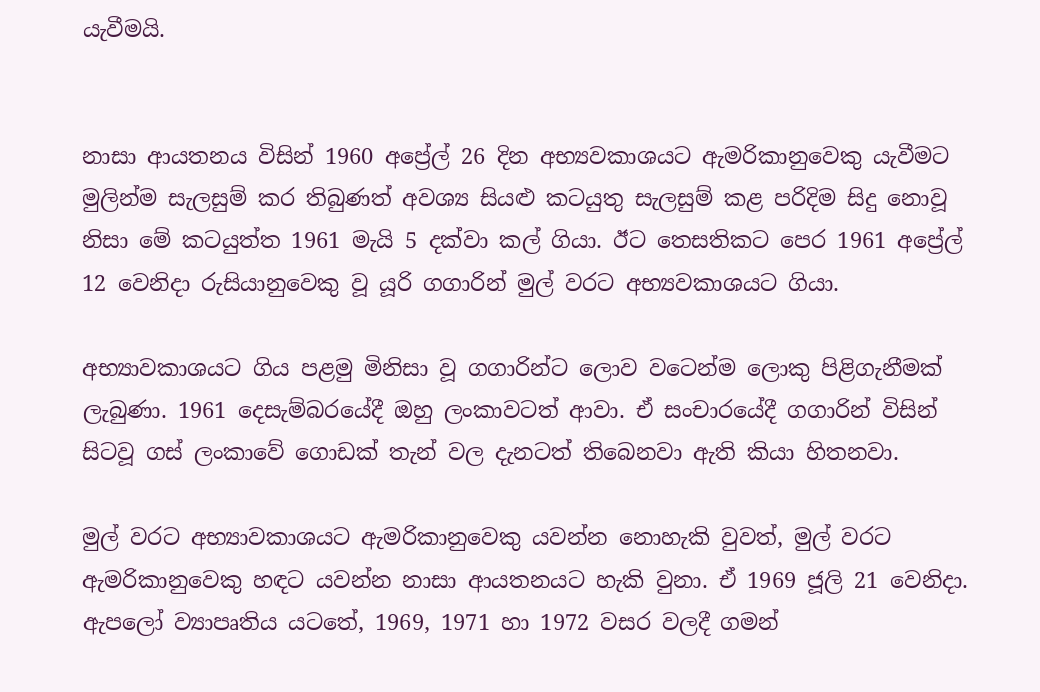යැවීමයි.


නාසා ආයතනය විසින් 1960 අප්‍රේල් 26 දින අභ්‍යවකාශයට ඇමරිකානුවෙකු යැවීමට මුලින්ම සැලසුම් කර තිබුණත් අවශ්‍ය සියළු කටයුතු සැලසුම් කළ පරිදිම සිදු නොවූ නිසා මේ කටයුත්ත 1961 මැයි 5 දක්වා කල් ගියා. ඊට තෙසතිකට පෙර 1961 අප්‍රේල් 12 වෙනිදා රුසියානුවෙකු වූ යූරි ගගාරින් මුල් වරට අභ්‍යවකාශයට ගියා.

අභ්‍යාවකාශයට ගිය පළමු මිනිසා වූ ගගාරින්ට ලොව වටෙන්ම ලොකු පිළිගැනීමක් ලැබුණා. 1961 දෙසැම්බරයේදී ඔහු ලංකාවටත් ආවා. ඒ සංචාරයේදී ගගාරින් විසින් සිටවූ ගස් ලංකාවේ ගොඩක් තැන් වල දැනටත් තිබෙනවා ඇති කියා හිතනවා.

මුල් වරට අභ්‍යාවකාශයට ඇමරිකානුවෙකු යවන්න නොහැකි වුවත්, මුල් වරට ඇමරිකානුවෙකු හඳට යවන්න නාසා ආයතනයට හැකි වුනා. ඒ 1969 ජූලි 21 වෙනිදා. ඇපලෝ ව්‍යාපෘතිය යටතේ, 1969, 1971 හා 1972 වසර වලදී ගමන්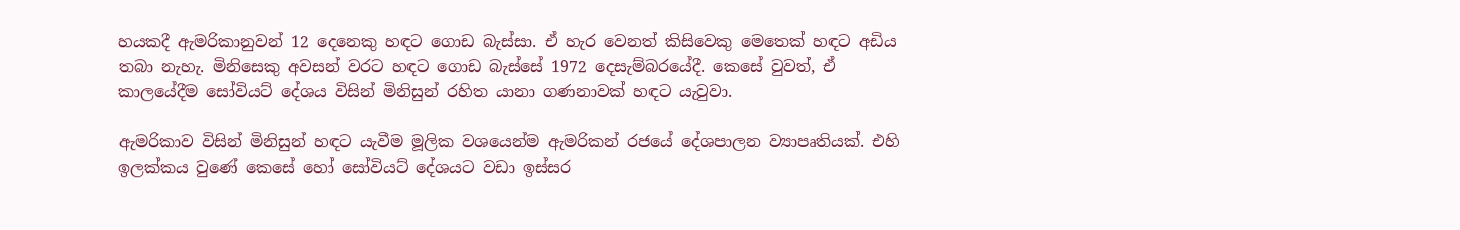හයකදී ඇමරිකානුවන් 12 දෙනෙකු හඳට ගොඩ බැස්සා. ඒ හැර වෙනත් කිසිවෙකු මෙතෙක් හඳට අඩිය තබා නැහැ. මිනිසෙකු අවසන් වරට හඳට ගොඩ බැස්සේ 1972 දෙසැම්බරයේදී. කෙසේ වුවත්, ඒ කාලයේදීම සෝවියට් දේශය විසින් මිනිසුන් රහිත යානා ගණනාවක් හඳට යැවුවා.

ඇමරිකාව විසින් මිනිසුන් හඳට යැවීම මූලික වශයෙන්ම ඇමරිකන් රජයේ දේශපාලන ව්‍යාපෘතියක්. එහි ඉලක්කය වුණේ කෙසේ හෝ සෝවියට් දේශයට වඩා ඉස්සර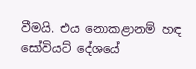වීමයි. එය නොකළානම් හඳ සෝවියට් දේශයේ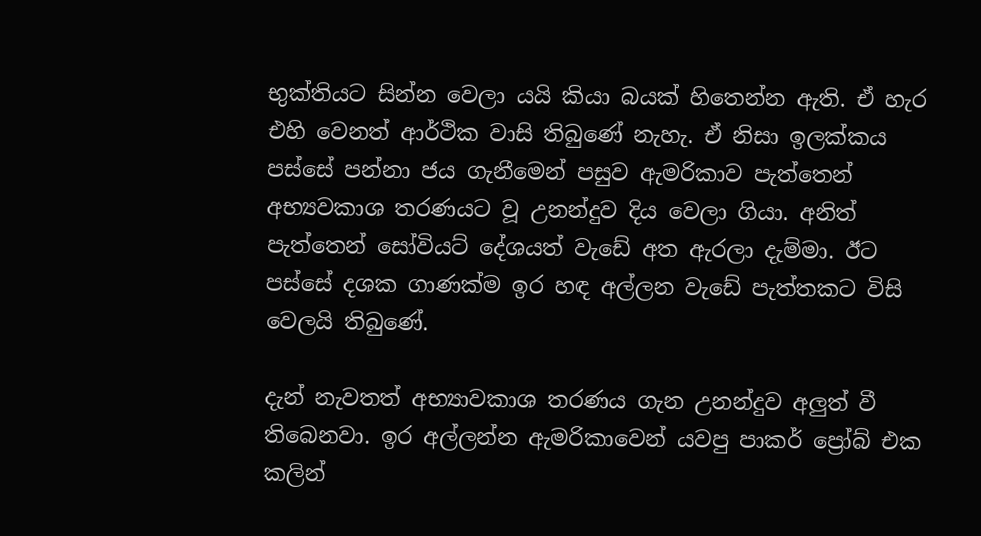භුක්තියට සින්න වෙලා යයි කියා බයක් හිතෙන්න ඇති. ඒ හැර එහි වෙනත් ආර්ථික වාසි තිබුණේ නැහැ. ඒ නිසා ඉලක්කය පස්සේ පන්නා ජය ගැනීමෙන් පසුව ඇමරිකාව පැත්තෙන් අභ්‍යවකාශ තරණයට වූ උනන්දුව දිය වෙලා ගියා. අනිත් පැත්තෙන් සෝවියට් දේශයත් වැඩේ අත ඇරලා දැම්මා. ඊට පස්සේ දශක ගාණක්ම ඉර හඳ අල්ලන වැඩේ පැත්තකට විසි වෙලයි තිබුණේ.

දැන් නැවතත් අභ්‍යාවකාශ තරණය ගැන උනන්දුව අලුත් වී තිබෙනවා. ඉර අල්ලන්න ඇමරිකාවෙන් යවපු පාකර් ප්‍රෝබ් එක කලින්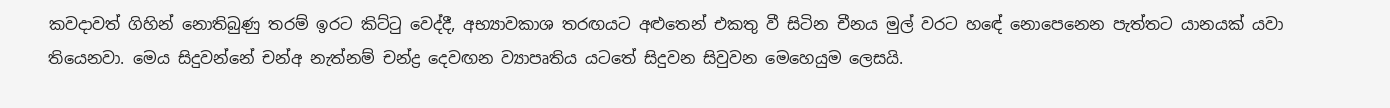කවදාවත් ගිහින් නොතිබුණු තරම් ඉරට කිට්ටු වෙද්දී, අභ්‍යාවකාශ තරඟයට අළුතෙන් එකතු වී සිටින චීනය මුල් වරට හඳේ නොපෙනෙන පැත්තට යානයක් යවා තියෙනවා. මෙය සිදුවන්නේ චන්අ නැත්නම් චන්ද්‍ර දෙවඟන ව්‍යාපෘතිය යටතේ සිදුවන සිවුවන මෙහෙයුම ලෙසයි.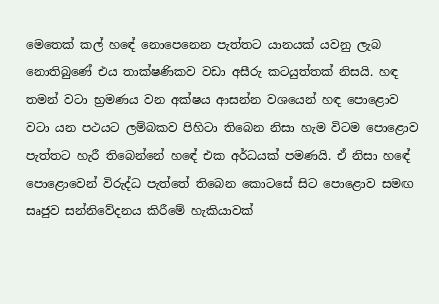මෙතෙක් කල් හඳේ නොපෙනෙන පැත්තට යානයක් යවනු ලැබ නොතිබුණේ එය තාක්ෂණිකව වඩා අසීරු කටයුත්තක් නිසයි. හඳ තමන් වටා භ්‍රමණය වන අක්ෂය ආසන්න වශයෙන් හඳ පොළොව වටා යන පථයට ලම්බකව පිහිටා තිබෙන නිසා හැම විටම පොළොව පැත්තට හැරී තිබෙන්නේ හඳේ එක අර්ධයක් පමණයි. ඒ නිසා හඳේ පොළොවෙන් විරුද්ධ පැත්තේ තිබෙන කොටසේ සිට පොළොව සමඟ සෘජුව සන්නිවේදනය කිරීමේ හැකියාවක්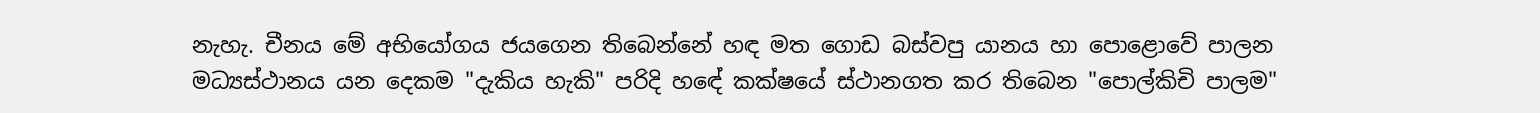නැහැ. චීනය මේ අභියෝගය ජයගෙන තිබෙන්නේ හඳ මත ගොඩ බස්වපු යානය හා පොළොවේ පාලන මධ්‍යස්ථානය යන දෙකම "දැකිය හැකි" පරිදි හඳේ කක්ෂයේ ස්ථානගත කර තිබෙන "පොල්කිචි පාලම"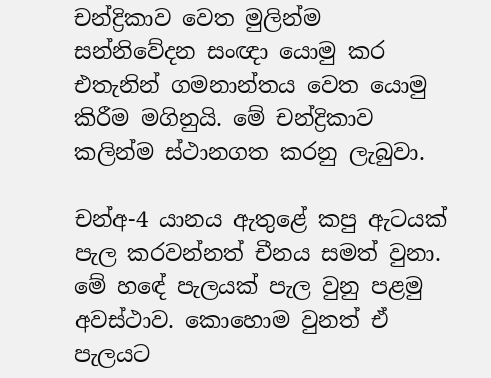චන්ද්‍රිකාව වෙත මුලින්ම සන්නිවේදන සංඥා යොමු කර එතැනින් ගමනාන්තය වෙත යොමු කිරීම මගිනුයි. මේ චන්ද්‍රිකාව කලින්ම ස්ථානගත කරනු ලැබුවා.

චන්අ-4 යානය ඇතුළේ කපු ඇටයක් පැල කරවන්නත් චීනය සමත් වුනා. මේ හඳේ පැලයක් පැල වුනු පළමු අවස්ථාව. කොහොම වුනත් ඒ පැලයට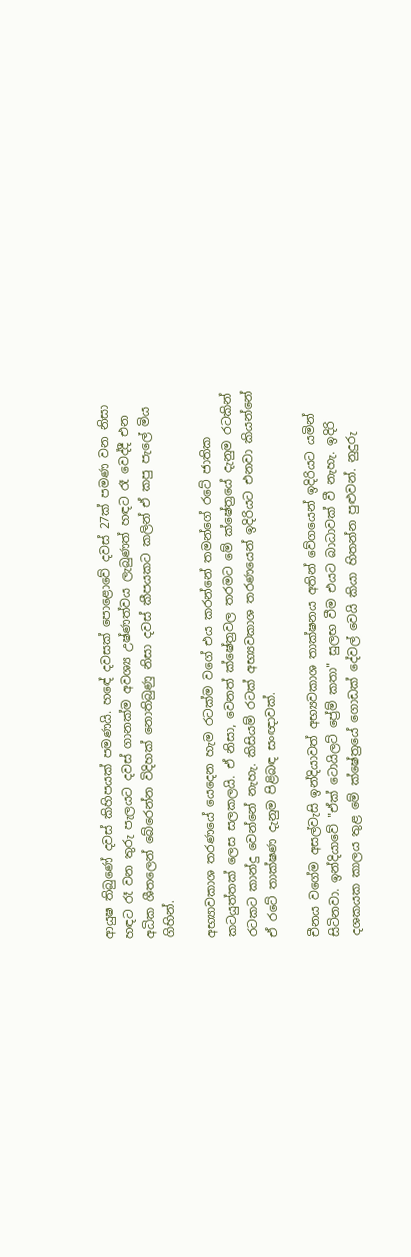ආයුෂ තිබුණේ දවස් කිහිපයක් පමණයි. හඳේ දවසක් පොළොවේ දවස් 27ක් පමණ වන නිසා හඳට රෑ වන තුරු පැලයට දවස් ගානක්ම අවශ්‍ය උෂ්ණත්වය ලැබුණත් හඳට රෑ වෙද්දී එන අධික ශීතලෙන් බේරෙන්න විදිහක් නොතිබුණු නිසා දවස් කීපයකට කලින් ඒ කපු පැලේ මිය ගිහින්.

අභ්‍යාවකාශ තරණයේ යෙදෙන හැම රටක්ම වගේ එය කරන්නේ තමන්ගේ රටේ ජාතික කටයුත්තක් ලෙස සලකලයි. ඒ නිසා, වෙනත් ක්ෂේත්‍රවල තරමට මේ ක්ෂේත්‍රයේ දැනුම රටකින් රටකට කාන්දු වෙන්නේ නැහැ. කිසියම් රටක් අභ්‍යවකාශ තරණයෙන් ඉදිරියට එනවා කියන්නේ ඒ රටේ තාක්ෂණ දැනුම පිළිබඳ සංඥාවක්.

චීනය වගේම අසල්වැසි ඉන්දියාවත් අභ්‍යවකාශ තාක්ෂනය අතින් වේගයෙන් ඉදිරියට යමින් සිටිනවා. ඉන්දියාවේ "ඒක් ටොයිලට් ප්‍රේම් කතා" සුලභ වීම එයට බාධාවක් වී නැහැ. ඉදිරි දශකයක කාලය තුළ මේ ක්ෂේත්‍රයේ ගොඩක් දේවල් වෙයි කියා හිතන්න පුළුවන්. නුදුරු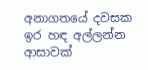අනාගතයේ දවසක ඉර හඳ අල්ලන්න ආසාවක්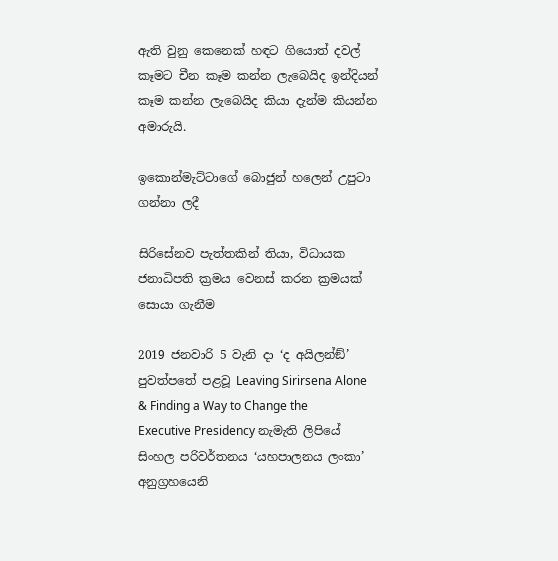ඇති වුනු කෙනෙක් හඳට ගියොත් දවල් කෑමට චීන කෑම කන්න ලැබෙයිද ඉන්දියන් කෑම කන්න ලැබෙයිද කියා දැන්ම කියන්න අමාරුයි.

ඉකොන්මැට්ටාගේ බොජුන් හලෙන් උපුටා ගන්නා ලදී

සිරිසේනව පැත්තකින් තියා, විධායක ජනාධිපති ක්‍රමය වෙනස් කරන ක්‍රමයක් සොයා ගැනීම

2019 ජනවාරි 5 වැනි දා ‘ද අයිලන්ඞ්’ පුවත්පතේ පළවූ Leaving Sirirsena Alone & Finding a Way to Change the Executive Presidency නැමැති ලිපියේ සිංහල පරිවර්තනය ‘යහපාලනය ලංකා’ අනුග්‍රහයෙනි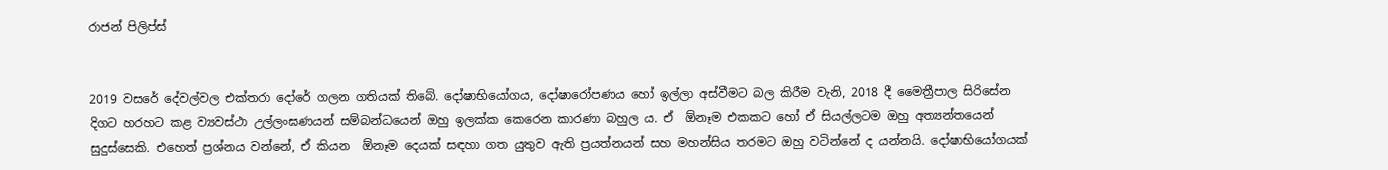රාජන් පිලිප්ස්


2019 වසරේ දේවල්වල එක්තරා දෝරේ ගලන ගතියක් තිබේ. දෝෂාභියෝගය, දෝෂාරෝපණය හෝ ඉල්ලා අස්වීමට බල කිරීම වැනි, 2018 දී මෛත්‍රීපාල සිරිසේන දිගට හරහට කළ ව්‍යවස්ථා උල්ලංඝණයන් සම්බන්ධයෙන් ඔහු ඉලක්ක කෙරෙන කාරණා බහුල ය. ඒ  ඕනෑම එකකට හෝ ඒ සියල්ලටම ඔහු අත්‍යන්තයෙන් සුදුස්සෙකි. එහෙත් ප්‍රශ්නය වන්නේ, ඒ කියන  ඕනෑම දෙයක් සඳහා ගත යුතුව ඇති ප්‍රයත්නයන් සහ මහන්සිය තරමට ඔහු වටින්නේ ද යන්නයි. දෝෂාභියෝගයක්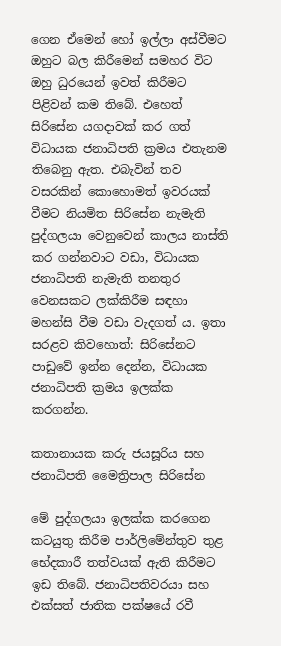ගෙන ඒමෙන් හෝ ඉල්ලා අස්වීමට ඔහුට බල කිරීමෙන් සමහර විට ඔහු ධුරයෙන් ඉවත් කිරීමට පිළිවන් කම තිබේ. එහෙත් සිරිසේන යගදාවක් කර ගත් විධායක ජනාධිපති ක්‍රමය එතැනම තිබෙනු ඇත. එබැවින් තව වසරකින් කොහොමත් ඉවරයක් වීමට නියමිත සිරිසේන නැමැති පුද්ගලයා වෙනුවෙන් කාලය නාස්ති කර ගන්නවාට වඩා, විධායක ජනාධිපති නැමැති තනතුර වෙනසකට ලක්කිරීම සඳහා මහන්සි වීම වඩා වැදගත් ය. ඉතා සරළව කිවහොත්: සිරිසේනට පාඩුවේ ඉන්න දෙන්න, විධායක ජනාධිපති ක්‍රමය ඉලක්ක කරගන්න.

කතානායක කරු ජයසූරිය සහ ජනාධිපති මෛත්‍රිපාල සිරිසේන

මේ පුද්ගලයා ඉලක්ක කරගෙන කටයුතු කිරීම පාර්ලිමේන්තුව තුළ භේදකාරී තත්වයක් ඇති කිරීමට ඉඩ තිබේ. ජනාධිපතිවරයා සහ එක්සත් ජාතික පක්ෂයේ රවී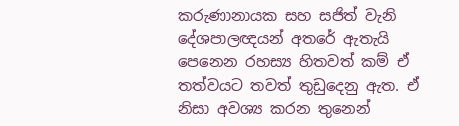කරුණානායක සහ සජිත් වැනි දේශපාලඥයන් අතරේ ඇතැයි පෙනෙන රහස්‍ය හිතවත් කම් ඒ තත්වයට තවත් තුඩුදෙනු ඇත. ඒ නිසා අවශ්‍ය කරන තුනෙන්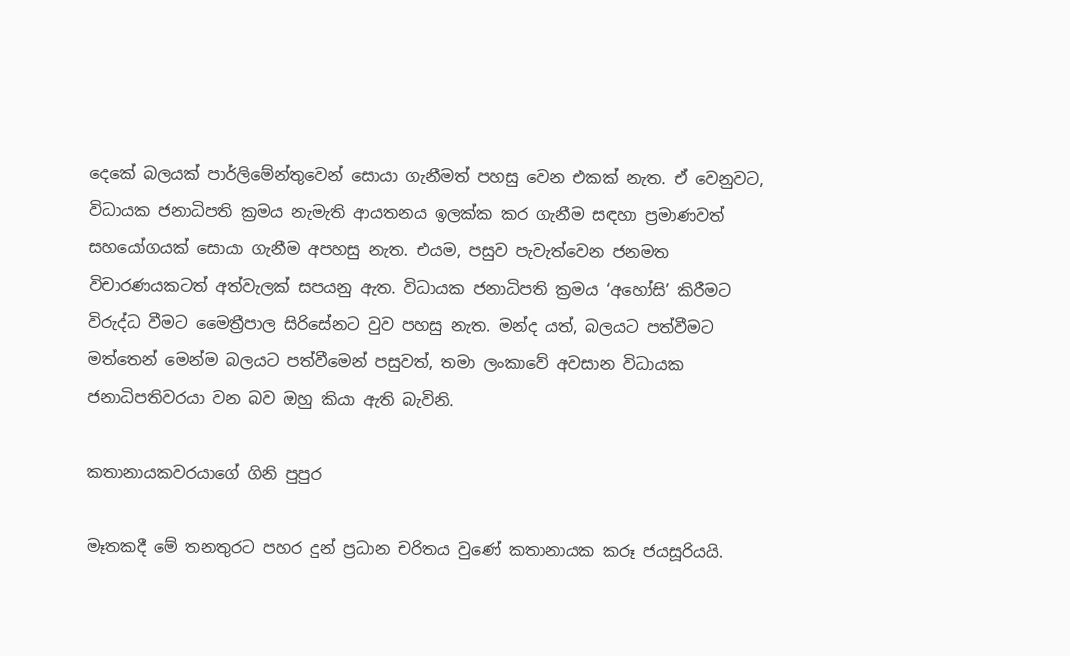දෙකේ බලයක් පාර්ලිමේන්තුවෙන් සොයා ගැනීමත් පහසු වෙන එකක් නැත. ඒ වෙනුවට, විධායක ජනාධිපති ක්‍රමය නැමැති ආයතනය ඉලක්ක කර ගැනීම සඳහා ප්‍රමාණවත් සහයෝගයක් සොයා ගැනීම අපහසු නැත. එයම, පසුව පැවැත්වෙන ජනමත විචාරණයකටත් අත්වැලක් සපයනු ඇත. විධායක ජනාධිපති ක්‍රමය ‘අහෝසි’ කිරීමට විරුද්ධ වීමට මෛත්‍රීපාල සිරිසේනට වුව පහසු නැත. මන්ද යත්, බලයට පත්වීමට මත්තෙන් මෙන්ම බලයට පත්වීමෙන් පසුවත්, තමා ලංකාවේ අවසාන විධායක ජනාධිපතිවරයා වන බව ඔහු කියා ඇති බැවිනි.

කතානායකවරයාගේ ගිනි පුපුර

මෑතකදී මේ තනතුරට පහර දුන් ප්‍රධාන චරිතය වුණේ කතානායක කරූ ජයසූරියයි.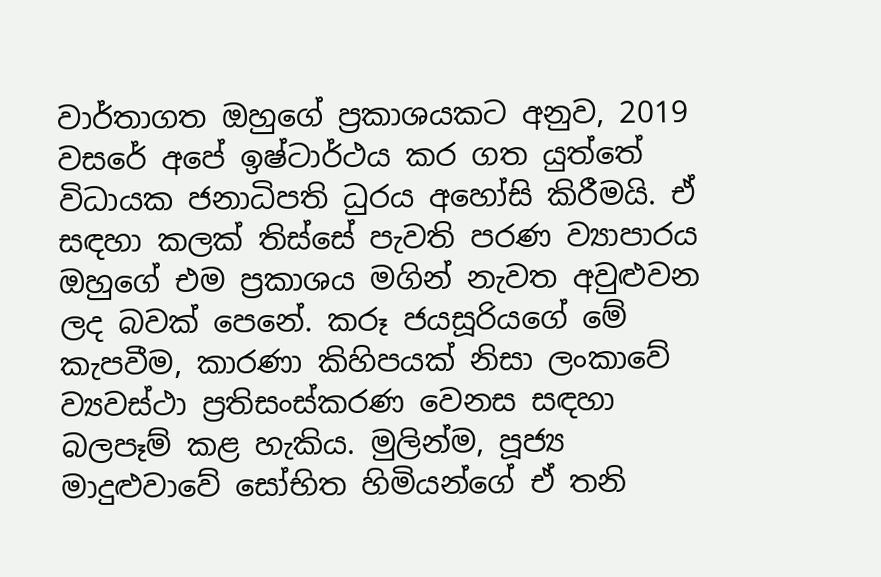වාර්තාගත ඔහුගේ ප්‍රකාශයකට අනුව, 2019 වසරේ අපේ ඉෂ්ටාර්ථය කර ගත යුත්තේ විධායක ජනාධිපති ධුරය අහෝසි කිරීමයි. ඒ සඳහා කලක් තිස්සේ පැවති පරණ ව්‍යාපාරය ඔහුගේ එම ප්‍රකාශය මගින් නැවත අවුළුවන ලද බවක් පෙනේ. කරූ ජයසූරියගේ මේ කැපවීම, කාරණා කිහිපයක් නිසා ලංකාවේ ව්‍යවස්ථා ප්‍රතිසංස්කරණ වෙනස සඳහා බලපෑම් කළ හැකිය. මුලින්ම, පූජ්‍ය මාදුළුවාවේ සෝභිත හිමියන්ගේ ඒ තනි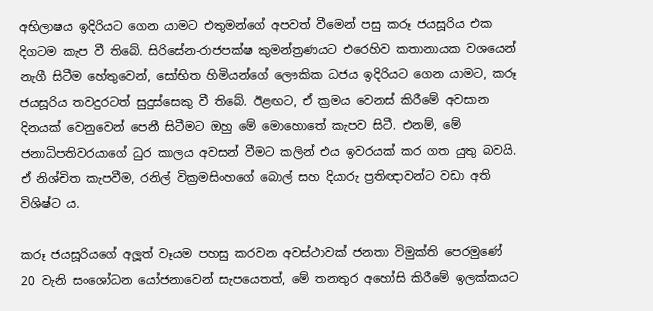අභිලාෂය ඉදිරියට ගෙන යාමට එතුමන්ගේ අපවත් වීමෙන් පසු කරූ ජයසූරිය එක දිගටම කැප වී තිබේ. සිරිසේන-රාජපක්ෂ කුමන්ත්‍රණයට එරෙහිව කතානායක වශයෙන් නැගී සිටීම හේතුවෙන්, සෝභිත හිමියන්ගේ ලෞකික ධජය ඉදිරියට ගෙන යාමට, කරූ ජයසූරිය තවදුරටත් සුදුස්සෙකු වී තිබේ. ඊළඟට, ඒ ක්‍රමය වෙනස් කිරීමේ අවසාන දිනයක් වෙනුවෙන් පෙනී සිටීමට ඔහු මේ මොහොතේ කැපව සිටී. එනම්, මේ ජනාධිපතිවරයාගේ ධුර කාලය අවසන් වීමට කලින් එය ඉවරයක් කර ගත යුතු බවයි. ඒ නිශ්චිත කැපවීම, රනිල් වික්‍රමසිංහගේ බොල් සහ දියාරු ප්‍රතිඥාවන්ට වඩා අති විශිෂ්ට ය.

කරූ ජයසූරියගේ අලූත් වෑයම පහසු කරවන අවස්ථාවක් ජනතා විමුක්ති පෙරමුණේ 20 වැනි සංශෝධන යෝජනාවෙන් සැපයෙතත්, මේ තනතුර අහෝසි කිරීමේ ඉලක්කයට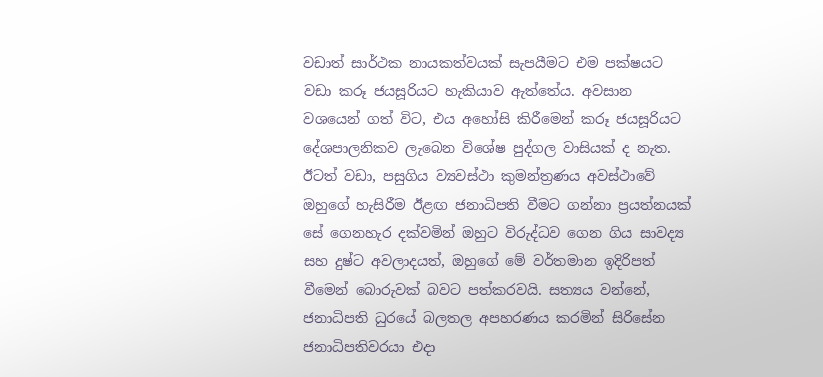වඩාත් සාර්ථක නායකත්වයක් සැපයීමට එම පක්ෂයට වඩා කරූ ජයසූරියට හැකියාව ඇත්තේය. අවසාන වශයෙන් ගත් විට, එය අහෝසි කිරීමෙන් කරූ ජයසූරියට දේශපාලනිකව ලැබෙන විශේෂ පුද්ගල වාසියක් ද නැත. ඊටත් වඩා, පසුගිය ව්‍යවස්ථා කුමන්ත්‍රණය අවස්ථාවේ ඔහුගේ හැසිරීම ඊළඟ ජනාධිපති වීමට ගන්නා ප්‍රයත්නයක් සේ ගෙනහැර දක්වමින් ඔහුට විරුද්ධව ගෙන ගිය සාවද්‍ය සහ දුෂ්ට අවලාදයත්, ඔහුගේ මේ වර්තමාන ඉදිරිපත් වීමෙන් බොරුවක් බවට පත්කරවයි. සත්‍යය වන්නේ, ජනාධිපති ධුරයේ බලතල අපහරණය කරමින් සිරිසේන ජනාධිපතිවරයා එදා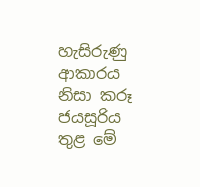හැසිරුණු ආකාරය නිසා කරූ ජයසූරිය තුළ මේ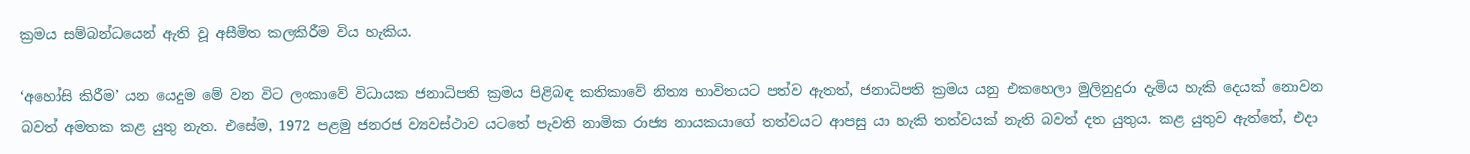ක්‍රමය සම්බන්ධයෙන් ඇති වූ අසීමිත කලකිරීම විය හැකිය.

‘අහෝසි කිරීම’ යන යෙදුම මේ වන විට ලංකාවේ විධායක ජනාධිපති ක්‍රමය පිළිබඳ කතිකාවේ නිත්‍ය භාවිතයට පත්ව ඇතත්, ජනාධිපති ක්‍රමය යනු එකහෙලා මුලිනුදුරා දැමිය හැකි දෙයක් නොවන බවත් අමතක කළ යුතු නැත. එසේම, 1972 පළමු ජනරජ ව්‍යවස්ථාව යටතේ පැවති නාමික රාජ්‍ය නායකයාගේ තත්වයට ආපසු යා හැකි තත්වයක් නැති බවත් දත යුතුය. කළ යුතුව ඇත්තේ, එදා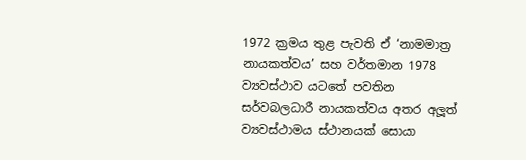1972 ක්‍රමය තුළ පැවති ඒ ‘නාමමාත්‍ර නායකත්වය’ සහ වර්තමාන 1978 ව්‍යවස්ථාව යටතේ පවතින සර්වබලධාරී නායකත්වය අතර අලූත් ව්‍යවස්ථාමය ස්ථානයක් සොයා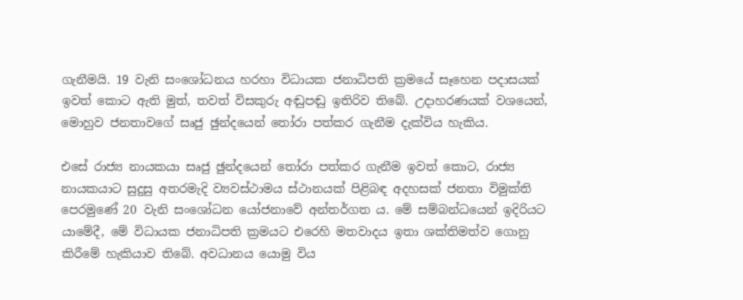ගැනීමයි. 19 වැනි සංශෝධනය හරහා විධායක ජනාධිපති ක්‍රමයේ සෑහෙන පදාසයක් ඉවත් කොට ඇති මුත්, තවත් විසකුරු අඬුපඬු ඉතිරිව තිබේ. උදාහරණයක් වශයෙන්, මොහුව ජනතාවගේ සෘජු ඡුන්දයෙන් තෝරා පත්කර ගැනීම දැක්විය හැකිය.

එසේ රාජ්‍ය නායකයා සෘජු ඡුන්දයෙන් තෝරා පත්කර ගැනීම ඉවත් කොට, රාජ්‍ය නායකයාට සුදුසු අතරමැදි ව්‍යවස්ථාමය ස්ථානයක් පිළිබඳ අදහසක් ජනතා විමුක්ති පෙරමුණේ 20 වැනි සංශෝධන යෝජනාවේ අන්තර්ගත ය. මේ සම්බන්ධයෙන් ඉදිරියට යාමේදී, මේ විධායක ජනාධිපති ක්‍රමයට එරෙහි මතවාදය ඉතා ශක්තිමත්ව ගොනු කිරීමේ හැකියාව තිබේ. අවධානය යොමු විය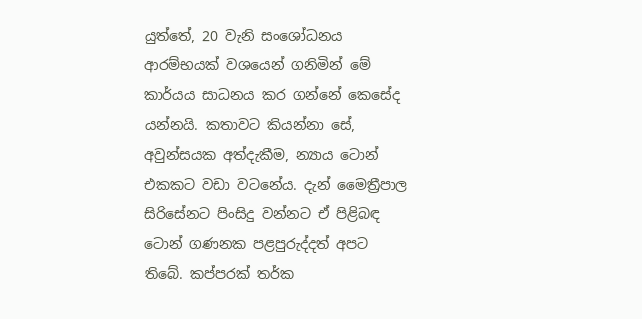යුත්තේ, 20 වැනි සංශෝධනය ආරම්භයක් වශයෙන් ගනිමින් මේ කාර්යය සාධනය කර ගන්නේ කෙසේද යන්නයි. කතාවට කියන්නා සේ, අවුන්සයක අත්දැකීම, න්‍යාය ටොන් එකකට වඩා වටනේය. දැන් මෛත්‍රීපාල සිරිසේනට පිංසිදු වන්නට ඒ පිළිබඳ ටොන් ගණනක පළපුරුද්දත් අපට තිබේ. කප්පරක් තර්ක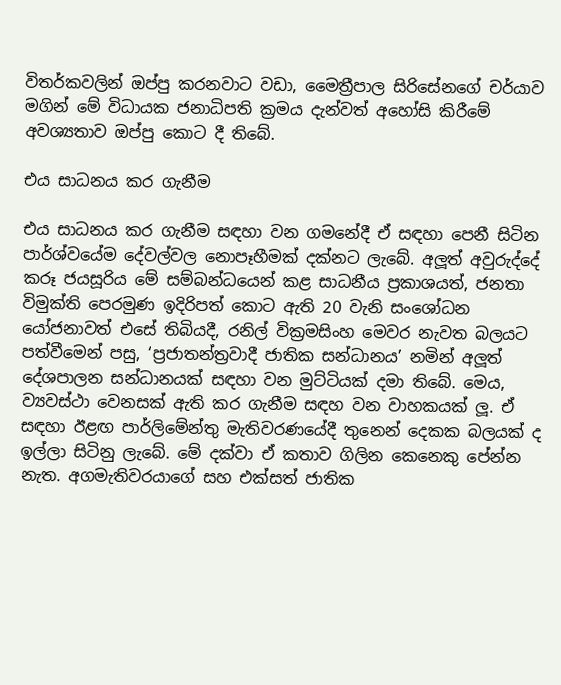විතර්කවලින් ඔප්පු කරනවාට වඩා, මෛත්‍රීපාල සිරිසේනගේ චර්යාව මගින් මේ විධායක ජනාධිපති ක්‍රමය දැන්වත් අහෝසි කිරීමේ අවශ්‍යතාව ඔප්පු කොට දී තිබේ.

එය සාධනය කර ගැනීම

එය සාධනය කර ගැනීම සඳහා වන ගමනේදී ඒ සඳහා පෙනී සිටින පාර්ශ්වයේම දේවල්වල නොපෑහීමක් දක්නට ලැබේ. අලූත් අවුරුද්දේ කරූ ජයසූරිය මේ සම්බන්ධයෙන් කළ සාධනීය ප්‍රකාශයත්, ජනතා විමුක්ති පෙරමුණ ඉදිරිපත් කොට ඇති 20 වැනි සංශෝධන යෝජනාවත් එසේ තිබියදී, රනිල් වික්‍රමසිංහ මෙවර නැවත බලයට පත්වීමෙන් පසු, ‘ප්‍රජාතන්ත්‍රවාදී ජාතික සන්ධානය’ නමින් අලූත් දේශපාලන සන්ධානයක් සඳහා වන මුට්ටියක් දමා තිබේ. මෙය, ව්‍යවස්ථා වෙනසක් ඇති කර ගැනීම සඳහ වන වාහකයක් ලූ. ඒ සඳහා ඊළඟ පාර්ලිමේන්තු මැතිවරණයේදී තුනෙන් දෙකක බලයක් ද ඉල්ලා සිටිනු ලැබේ. මේ දක්වා ඒ කතාව ගිලින කෙනෙකු පේන්න නැත. අගමැතිවරයාගේ සහ එක්සත් ජාතික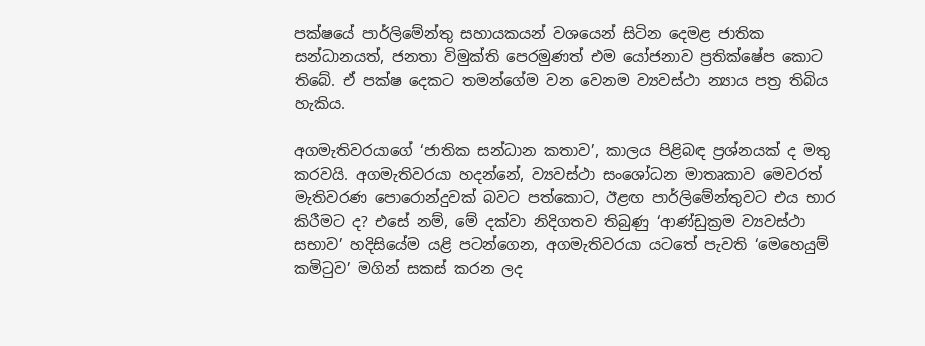පක්ෂයේ පාර්ලිමේන්තු සහායකයන් වශයෙන් සිටින දෙමළ ජාතික සන්ධානයත්, ජනතා විමුක්ති පෙරමුණත් එම යෝජනාව ප්‍රතික්ෂේප කොට තිබේ. ඒ පක්ෂ දෙකට තමන්ගේම වන වෙනම ව්‍යවස්ථා න්‍යාය පත්‍ර තිබිය හැකිය.

අගමැතිවරයාගේ ‘ජාතික සන්ධාන කතාව’, කාලය පිළිබඳ ප්‍රශ්නයක් ද මතු කරවයි. අගමැතිවරයා හදන්නේ, ව්‍යවස්ථා සංශෝධන මාතෘකාව මෙවරත් මැතිවරණ පොරොන්දුවක් බවට පත්කොට, ඊළඟ පාර්ලිමේන්තුවට එය භාර කිරීමට ද? එසේ නම්, මේ දක්වා නිදිගතව තිබුණු ‘ආණ්ඩුක්‍රම ව්‍යවස්ථා සභාව’ හදිසියේම යළි පටන්ගෙන, අගමැතිවරයා යටතේ පැවති ‘මෙහෙයුම් කමිටුව’ මගින් සකස් කරන ලද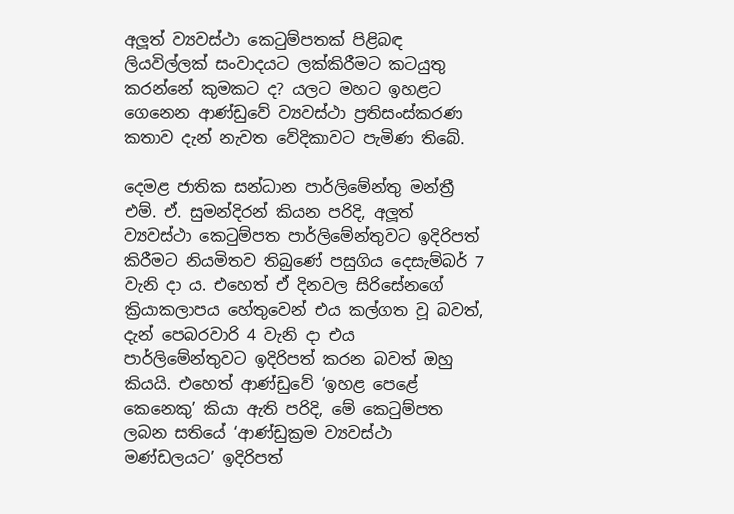අලූත් ව්‍යවස්ථා කෙටුම්පතක් පිළිබඳ ලියවිල්ලක් සංවාදයට ලක්කිරීමට කටයුතු කරන්නේ කුමකට ද? යලට මහට ඉහළට ගෙනෙන ආණ්ඩුවේ ව්‍යවස්ථා ප්‍රතිසංස්කරණ කතාව දැන් නැවත වේදිකාවට පැමිණ තිබේ.

දෙමළ ජාතික සන්ධාන පාර්ලිමේන්තු මන්ත්‍රී එම්. ඒ. සුමන්දිරන් කියන පරිදි, අලූත් ව්‍යවස්ථා කෙටුම්පත පාර්ලිමේන්තුවට ඉදිරිපත් කිරීමට නියමිතව තිබුණේ පසුගිය දෙසැම්බර් 7 වැනි දා ය. එහෙත් ඒ දිනවල සිරිසේනගේ ක්‍රියාකලාපය හේතුවෙන් එය කල්ගත වූ බවත්, දැන් පෙබරවාරි 4 වැනි දා එය පාර්ලිමේන්තුවට ඉදිරිපත් කරන බවත් ඔහු කියයි. එහෙත් ආණ්ඩුවේ ‘ඉහළ පෙළේ කෙනෙකු’ කියා ඇති පරිදි, මේ කෙටුම්පත ලබන සතියේ ‘ආණ්ඩුක්‍රම ව්‍යවස්ථා මණ්ඩලයට’ ඉදිරිපත්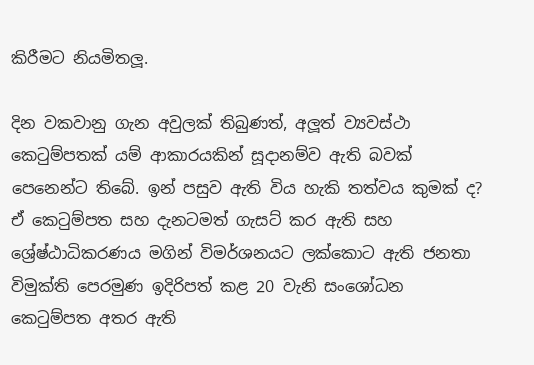කිරීමට නියමිතලූ.

දින වකවානු ගැන අවුලක් තිබුණත්, අලූත් ව්‍යවස්ථා කෙටුම්පතක් යම් ආකාරයකින් සූදානම්ව ඇති බවක් පෙනෙන්ට තිබේ. ඉන් පසුව ඇති විය හැකි තත්වය කුමක් ද? ඒ කෙටුම්පත සහ දැනටමත් ගැසට් කර ඇති සහ ශ්‍රේෂ්ඨාධිකරණය මගින් විමර්ශනයට ලක්කොට ඇති ජනතා විමුක්ති පෙරමුණ ඉදිරිපත් කළ 20 වැනි සංශෝධන කෙටුම්පත අතර ඇති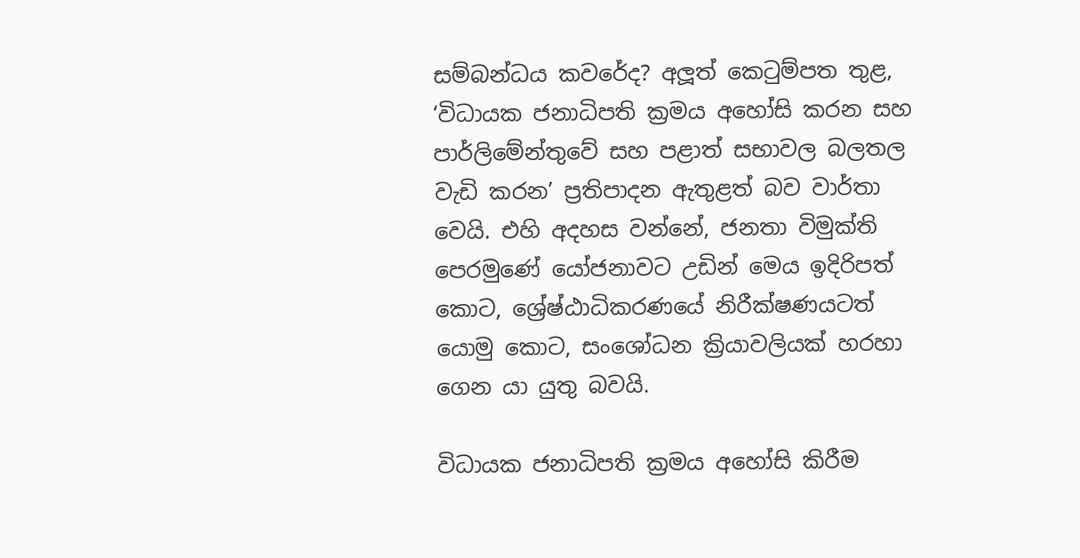සම්බන්ධය කවරේද? අලූත් කෙටුම්පත තුළ, ‘විධායක ජනාධිපති ක්‍රමය අහෝසි කරන සහ පාර්ලිමේන්තුවේ සහ පළාත් සභාවල බලතල වැඩි කරන’ ප්‍රතිපාදන ඇතුළත් බව වාර්තා වෙයි. එහි අදහස වන්නේ, ජනතා විමුක්ති පෙරමුණේ යෝජනාවට උඩින් මෙය ඉදිරිපත් කොට, ශ්‍රේෂ්ඨාධිකරණයේ නිරීක්ෂණයටත් යොමු කොට, සංශෝධන ක්‍රියාවලියක් හරහා ගෙන යා යුතු බවයි.

විධායක ජනාධිපති ක්‍රමය අහෝසි කිරීම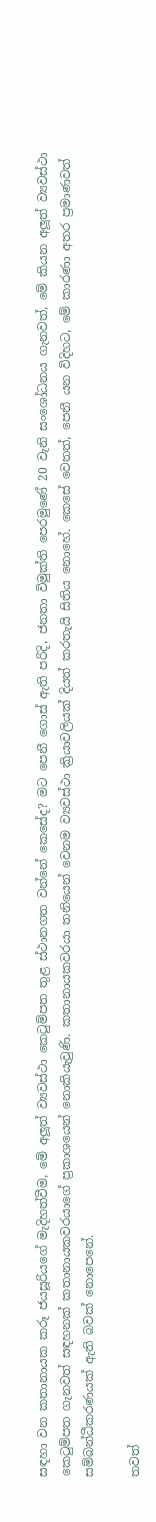සඳහා වන කතානායක කරූ ජයසූරියගේ මැදිහත්වීම, මේ අලූත් ව්‍යවස්ථා කෙටුම්පත තුළ ස්ථානගත වන්නේ කෙසේද? මට පෙනී ගොස් ඇති පරිදි, ජනතා විමුක්ති පෙරමුණේ 20 වැනි සංශෝධනය ගැනවත්, මේ කියන අලූත් ව්‍යවස්ථා කෙටුම්පත ගැනවත් සඳහනක් කතානායකවරයාගේ ප්‍රකාශයෙන් නොකියැවුණි. කතානායකවරයා තනියෙන් වෙනම ව්‍යවස්ථා ක්‍රියාවලියක් දියත් කරතැයි සිතිය නොහේ. කෙසේ වෙතත්, පෙනී යන විදිහට, මේ කාරණා අතර ප්‍රමාණවත් සම්බන්ධීකරණයක් ඇති බවක් නොපෙනේ.

තවත්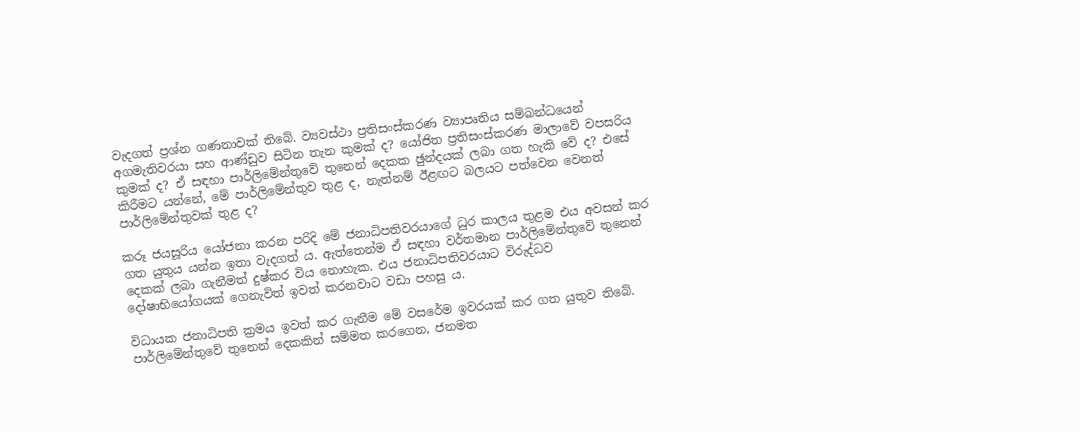වැදගත් ප්‍රශ්න ගණනාවක් තිබේ. ව්‍යවස්ථා ප්‍රතිසංස්කරණ ව්‍යාපෘතිය සම්බන්ධයෙන් අගමැතිවරයා සහ ආණ්ඩුව සිටින තැන කුමක් ද? යෝජිත ප්‍රතිසංස්කරණ මාලාවේ වපසරිය කුමක් ද? ඒ සඳහා පාර්ලිමේන්තුවේ තුනෙන් දෙකක ඡුන්දයක් ලබා ගත හැකි වේ ද? එසේ කිරීමට යන්නේ, මේ පාර්ලිමේන්තුව තුළ ද, නැත්නම් ඊළඟට බලයට පත්වෙන වෙනත් පාර්ලිමේන්තුවක් තුළ ද?

කරූ ජයසූරිය යෝජනා කරන පරිදි මේ ජනාධිපතිවරයාගේ ධුර කාලය තුළම එය අවසන් කර ගත යුතුය යන්න ඉතා වැදගත් ය. ඇත්තෙන්ම ඒ සඳහා වර්තමාන පාර්ලිමේන්තුවේ තුනෙන් දෙකක් ලබා ගැනීමත් දුෂ්කර විය නොහැක. එය ජනාධිපතිවරයාට විරුද්ධව දෝෂාභියෝගයක් ගෙනැවිත් ඉවත් කරනවාට වඩා පහසු ය.

විධායක ජනාධිපති ක්‍රමය ඉවත් කර ගැනීම මේ වසරේම ඉවරයක් කර ගත යුතුව තිබේ. පාර්ලිමේන්තුවේ තුනෙන් දෙකකින් සම්මත කරගෙන, ජනමත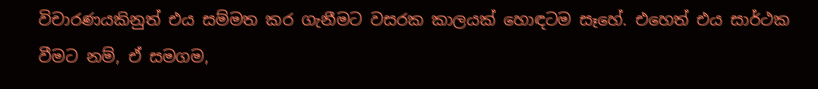විචාරණයකිනුත් එය සම්මත කර ගැනීමට වසරක කාලයක් හොඳටම සෑහේ. එහෙත් එය සාර්ථක වීමට නම්, ඒ සමගම,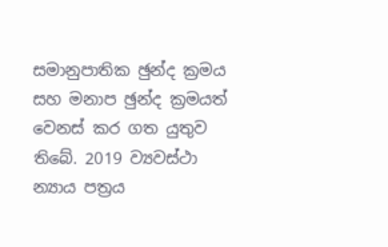සමානුපාතික ඡුන්ද ක්‍රමය සහ මනාප ඡුන්ද ක්‍රමයත් වෙනස් කර ගත යුතුව තිබේ. 2019 ව්‍යවස්ථා න්‍යාය පත්‍රය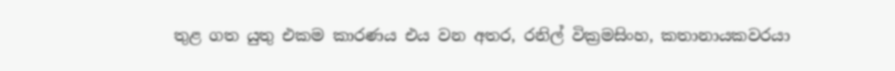තුළ ගත යුතු එකම කාරණය එය වන අතර, රනිල් වික්‍රමසිංහ, කතානායකවරයා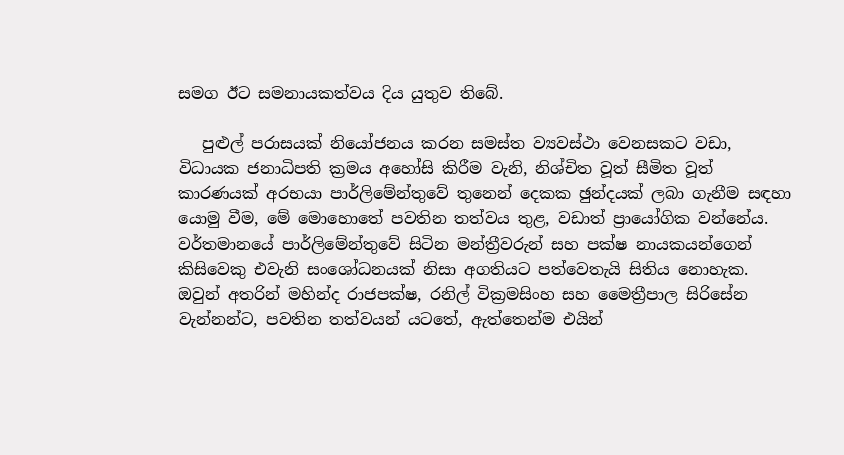සමග ඊට සමනායකත්වය දිය යුතුව තිබේ.

   පුළුල් පරාසයක් නියෝජනය කරන සමස්ත ව්‍යවස්ථා වෙනසකට වඩා, විධායක ජනාධිපති ක්‍රමය අහෝසි කිරීම වැනි, නිශ්චිත වූත් සීමිත වූත් කාරණයක් අරභයා පාර්ලිමේන්තුවේ තුනෙන් දෙකක ඡුන්දයක් ලබා ගැනීම සඳහා යොමු වීම, මේ මොහොතේ පවතින තත්වය තුළ, වඩාත් ප්‍රායෝගික වන්නේය. වර්තමානයේ පාර්ලිමේන්තුවේ සිටින මන්ත්‍රීවරුන් සහ පක්ෂ නායකයන්ගෙන් කිසිවෙකු එවැනි සංශෝධනයක් නිසා අගතියට පත්වෙතැයි සිතිය නොහැක. ඔවුන් අතරින් මහින්ද රාජපක්ෂ, රනිල් වික්‍රමසිංහ සහ මෛත්‍රීපාල සිරිසේන වැන්නන්ට, පවතින තත්වයන් යටතේ, ඇත්තෙන්ම එයින්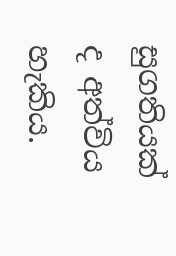සුගතියක් ද අත්විය හැකිය.